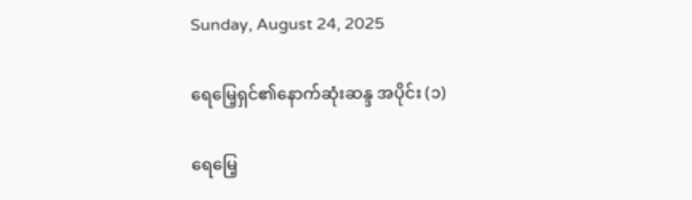Sunday, August 24, 2025

ရေမြေ့ရှင်၏နောက်ဆုံးဆန္ဒ အပိုင်း (၁)

ရေမြေ့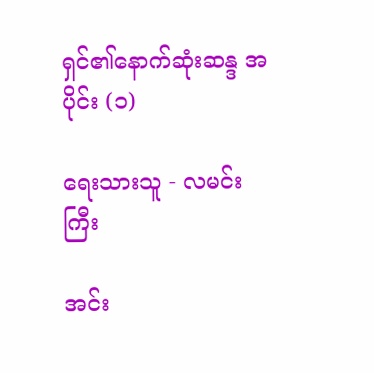ရှင်၏နောက်ဆုံးဆန္ဒ အပိုင်း (၁)

ရေးသားသူ - လမင်းကြီး

အင်း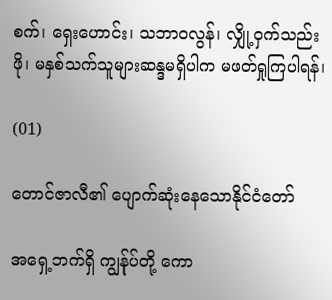စက်၊ ရှေးဟောင်း၊ သဘာဝလွန်၊ လျှို့ဝှက်သည်းဖို၊ မနှစ်သက်သူများဆန္ဒမရှိပါက မဖတ်ရှုကြပါရန်၊

(01)

တောင်ဇာလီ၏ ပျောက်ဆုံးနေသောနိုင်ငံတော်

အရှေ့ဘက်ရှိ ကျွန်ုပ်တို့ ကော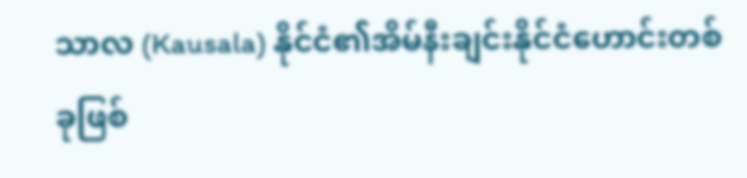သာလ (Kausala) နိုင်ငံ၏အိမ်နီးချင်းနိုင်ငံဟောင်းတစ်ခုဖြစ်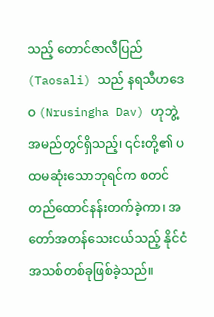သည့် တောင်ဇာလီပြည် (Taosali) သည် နရသီဟဒေဝ (Nrusingha Dav) ဟုဘွဲ့အမည်တွင်ရှိသည့်၊ ၎င်းတို့၏ ပထမဆုံးသောဘုရင်က စတင်တည်ထောင်နန်းတက်ခဲ့ကာ၊ အတော်အတန်သေးငယ်သည့် နိုင်ငံအသစ်တစ်ခုဖြစ်ခဲ့သည်။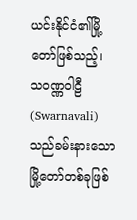ယင်းနိုင်ငံ၏မြို့တော်ဖြစ်သည့်၊ သဝဏ္ဏဝါဠီ (Swarnavali) သည်ခမ်းနားသောမြို့တော်တစ်ခုဖြစ်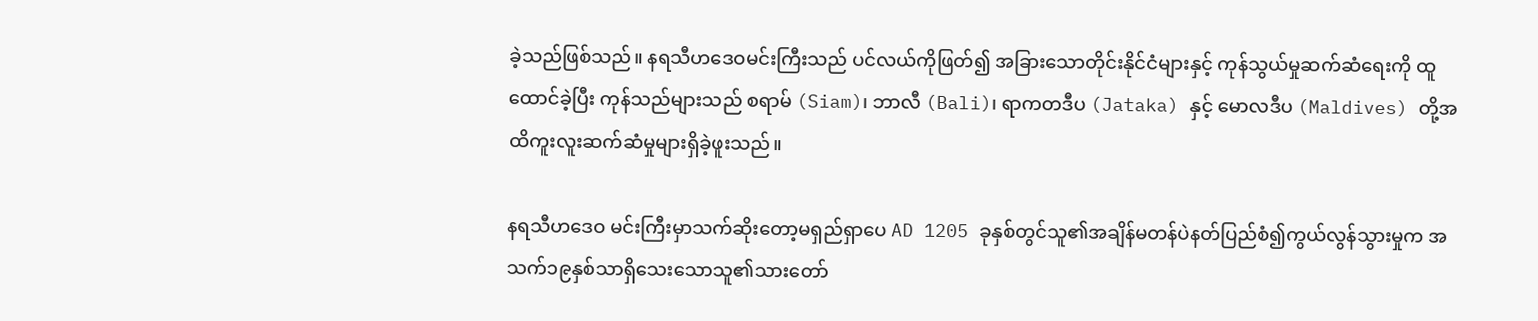ခဲ့သည်ဖြစ်သည်။ နရသီဟဒေဝမင်းကြီးသည် ပင်လယ်ကိုဖြတ်၍ အခြားသောတိုင်းနိုင်ငံများနှင့် ကုန်သွယ်မှုဆက်ဆံရေးကို ထူထောင်ခဲ့ပြီး ကုန်သည်များသည် စရာမ် (Siam)၊ ဘာလီ (Bali)၊ ရာကတဒီပ (Jataka) နှင့် မောလဒီပ (Maldives) တို့အထိကူးလူးဆက်ဆံမှုများရှိခဲ့ဖူးသည်။

နရသီဟဒေဝ မင်းကြီးမှာသက်ဆိုးတော့မရှည်ရှာပေ AD 1205 ခုနှစ်တွင်သူ၏အချိန်မတန်ပဲနတ်ပြည်စံ၍ကွယ်လွန်သွားမှုက အသက်၁၉နှစ်သာရှိသေးသောသူ၏သားတော်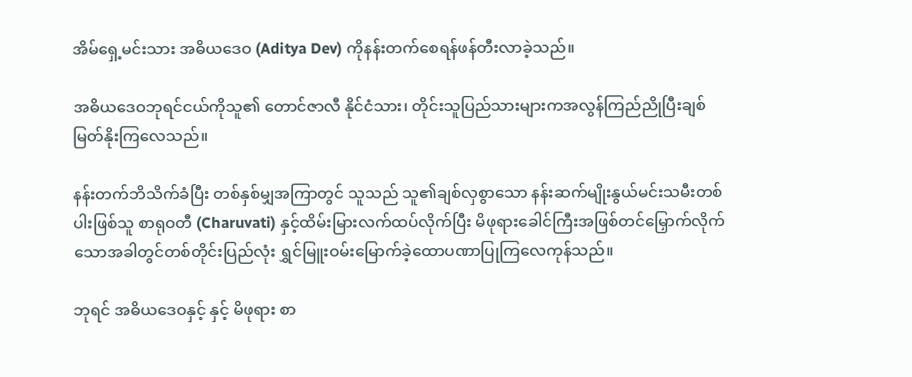အိမ်ရှေ့မင်းသား အဓိယဒေဝ (Aditya Dev) ကိုနန်းတက်စေရန်ဖန်တီးလာခဲ့သည်။

အဓိယဒေဝဘုရင်ငယ်ကိုသူ၏ တောင်ဇာလီ နိုင်ငံသား၊ တိုင်းသူပြည်သားများကအလွန်ကြည်ညိုပြီးချစ်မြတ်နိုးကြလေသည်။

နန်းတက်ဘိသိက်ခံပြီး တစ်နှစ်မျှအကြာတွင် သူသည် သူ၏ချစ်လှစွာသော နန်းဆက်မျိုးနွယ်မင်းသမီးတစ်ပါးဖြစ်သူ စာရုဝတီ (Charuvati) နှင့်ထိမ်းမြားလက်ထပ်လိုက်ပြီး မိဖုရားခေါင်ကြီးအဖြစ်တင်မြှောက်လိုက်သောအခါတွင်တစ်တိုင်းပြည်လုံး ရွှင်မြူးဝမ်းမြောက်ခဲ့ထောပဏာပြုကြလေကုန်သည်။

ဘုရင် အဓိယဒေဝနှင့် နှင့် မိဖုရား စာ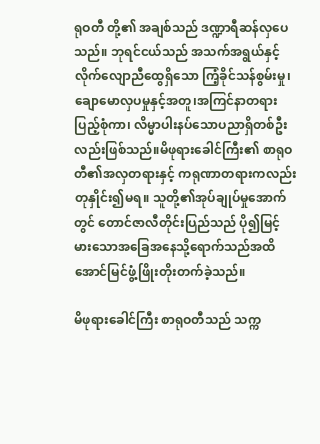ရုဝတီ တို့၏ အချစ်သည် ဒဏ္ဍာရီဆန်လှပေသည်။ ဘုရင်ငယ်သည် အသက်အရွယ်နှင့် လိုက်လျောညီထွေရှိသော ကြံ့ခိုင်သန်စွမ်းမှု၊ ချောမောလှပမှုနှင့်အတူ၊အကြင်နာတရားပြည့်စုံကာ၊ လိမ္မာပါးနပ်သောပညာရှိတစ်ဦးလည်းဖြစ်သည်။မိဖုရားခေါင်ကြီး၏ စာရုဝတီ၏အလှတရားနှင့် ကရုဏာတရားကလည်း တုနှိုင်း၍မရ။ သူတို့၏အုပ်ချုပ်မှုအောက်တွင် တောင်ဇာလီတိုင်းပြည်သည် ပို၍မြင့်မားသောအခြေအနေသို့ရောက်သည်အထိ အောင်မြင်ဖွံ့ဖြိုးတိုးတက်ခဲ့သည်။

မိဖုရားခေါင်ကြီး စာရုဝတီသည် သက္က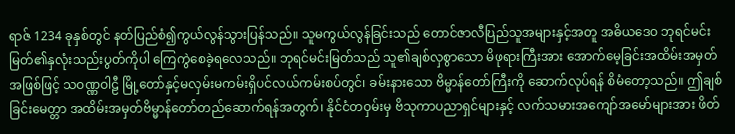ရာဇ် 1234 ခုနှစ်တွင် နတ်ပြည်စံ၍ကွယ်လွန်သွားပြန်သည်။ သူမကွယ်လွန်ခြင်းသည် တောင်ဇာလီဎြည်သူအများနှင့်အတူ အဓိယဒေဝ ဘုရင်မင်းမြတ်၏နှလုံးသည်းပွတ်ကိုပါ ကြေကွဲစေခဲ့ရလေသည်။ ဘုရင်မင်းမြတ်သည် သူ၏ချစ်လှစွာသော မိဖုရားကြီးအား အောက်မေ့ခြင်းအထိမ်းအမှတ်အဖြစ်ဖြင့် သဝဏ္ဏဝါဠီ မြို့တော်နှင့်မလှမ်းမကမ်းရှိပင်လယ်ကမ်းစပ်တွင်၊ ခမ်းနားသော ဗိမ္မာန်တော်ကြီးကို ဆောက်လုပ်ရန် စိမံတော့သည်။ ဤချစ်ခြင်းမေတ္တာ အထိမ်းအမှတ်ဗိမ္မာန်တော်တည်ဆောက်ရန်အတွက်၊ နိုင်ငံတဝှမ်းမှ ဗိသုကာပညာရှင်များနှင့် လက်သမားအကျော်အမော်များအား ဖိတ်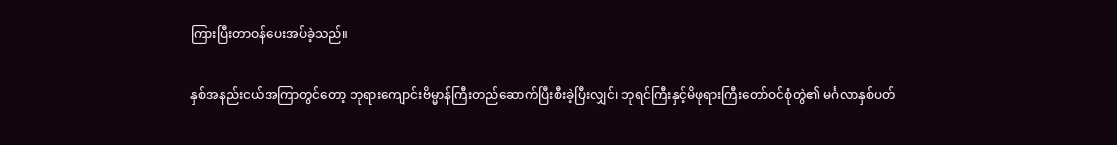ကြားပြီးတာဝန်ပေးအပ်ခဲ့သည်။

နှစ်အနည်းငယ်အကြာတွင်တော့ ဘုရားကျောင်းဗိမ္မာန်ကြီးတည်ဆောက်ပြီးစီးခဲ့ပြီးလျှင်၊ ဘုရင်ကြီးနှင့်မိဖုရားကြီးတော်ဝင်စုံတွဲ၏ မင်္ဂလာနှစ်ပတ်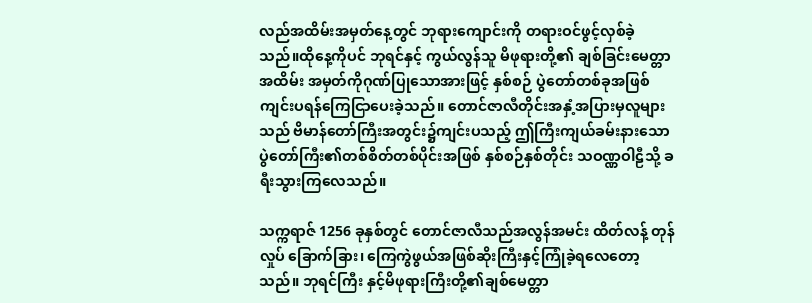လည်အထိမ်းအမှတ်နေ့တွင် ဘုရားကျောင်းကို တရားဝင်ဖွင့်လှစ်ခဲ့သည်။ထိုနေ့ကိုပင် ဘုရင်နှင့် ကွယ်လွန်သူ မိဖုရားတို့၏ ချစ်ခြင်းမေတ္တာ အထိမ်း အမှတ်ကိုဂုဏ်ပြုသောအားဖြင့် နှစ်စဉ် ပွဲတော်တစ်ခုအဖြစ် ကျင်းပရန်ကြေငြာပေးခဲ့သည်။ တောင်ဇာလီတိုင်းအနှံ့အပြားမှလူများသည် ဗိမာန်တော်ကြီးအတွင်း၌ကျင်းပသည့် ဤကြီးကျယ်ခမ်းနားသောပွဲတော်ကြီး၏တစ်စိတ်တစ်ပိုင်းအဖြစ် နှစ်စဉ်နှစ်တိုင်း သဝဏ္ဏဝါဠီသို့ ခရီးသွားကြလေသည်။

သက္ကရာဇ် 1256 ခုနှစ်တွင် တောင်ဇာလီသည်အလွန်အမင်း ထိတ်လန့် တုန်လှုပ် ခြောက်ခြား၊ ကြေကွဲဖွယ်အဖြစ်ဆိုးကြီးနှင့်ကြုံခဲ့ရလေတော့သည်။ ဘုရင်ကြီး နှင့်မိဖုရားကြီးတို့၏ချစ်မေတ္တာ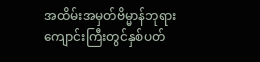အထိမ်းအမှတ်ဗိမ္မာန်ဘုရားကျောင်းကြီးတွင်နှစ်ပတ်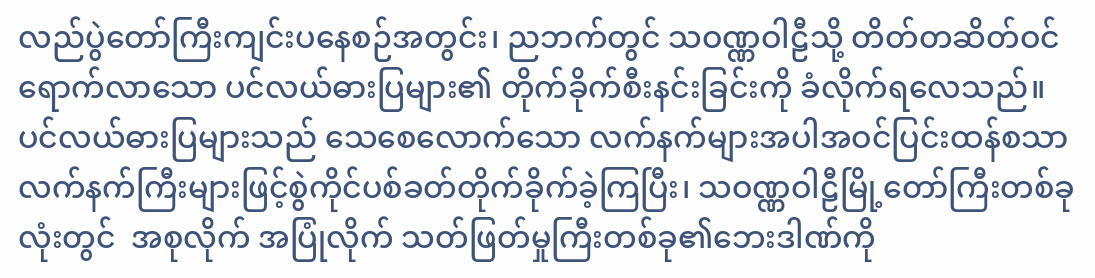လည်ပွဲတော်ကြီးကျင်းပနေစဉ်အတွင်း၊ ညဘက်တွင် သဝဏ္ဏဝါဠီသို့ တိတ်တဆိတ်ဝင်ရောက်လာသော ပင်လယ်ဓားပြများ၏ တိုက်ခိုက်စီးနင်းခြင်းကို ခံလိုက်ရလေသည်။ ပင်လယ်ဓားပြများသည် သေစေလောက်သော လက်နက်များအပါအဝင်ပြင်းထန်စသာလက်နက်ကြီးများဖြင့်စွဲကိုင်ပစ်ခတ်တိုက်ခိုက်ခဲ့ကြပြီး၊ သဝဏ္ဏဝါဠီမြို့တော်ကြီးတစ်ခုလုံးတွင်  အစုလိုက် အပြုံလိုက် သတ်ဖြတ်မှုကြီးတစ်ခု၏ဘေးဒါဏ်ကို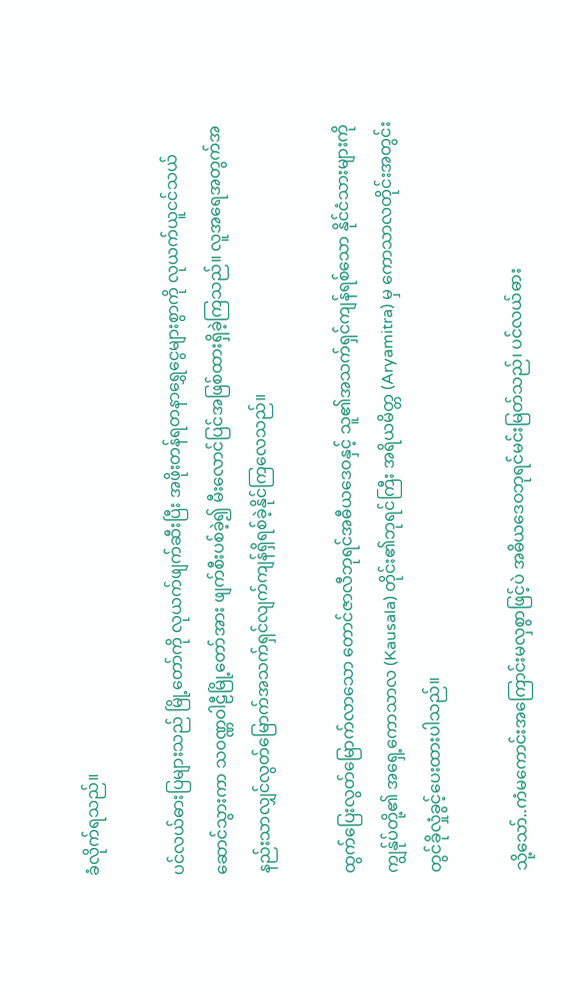ခံလိုက်ရသည်။

ပင်လယ်ဓားပြများသည် မြို့တော်ကို လုယက်ဖျက်ဆီးပြီး အဖိုးတန်ရတနာရွှေငွေများစွာကို လုယက်ယူငင်သယ်ဆောင်သွားကာ သဝဏ္ဏဝါဠီမြို့တော်အား ဖျက်စီးပစ်ခဲ့၍ မီးလောင်ပြင်အဖြစ်ထားရှိခဲ့ကြသည်။ လူအရေအတွက်အနည်းသာလျှင်လွတ်မြောက်အသက်ရှင်လျက်ကျန်ရှိရစ်ခဲ့နိုင်ကြလေသည်။

ထွက်ပြေးလွတ်မြောက်လာသော တောင်ဇာလီဘုရင်အဓီယဒေဝနှင့် သူ၏အသက်ရှင်ကျန်ရစ်သော နိုင်ငံသားများကို ကျွန်ုပ်တို့၏ အရှေ့ကောသာလ (Kausala) တိုင်း၏ဘုရင်ကြီး အရိယမိတ္တ (Aryamitra) မှ ကောသာလတိုင်းအတွင်းတွင်ခိုလှုံခွင့်ပေးထားပါသည်။

သို့သော်..ကံမကောင်းအကြောင်းမလှစွာဖြင့်ပဲ အဓိယဒေဝဘုရင်မင်းမြတ်သည်၊ ပင်လယ်ဓား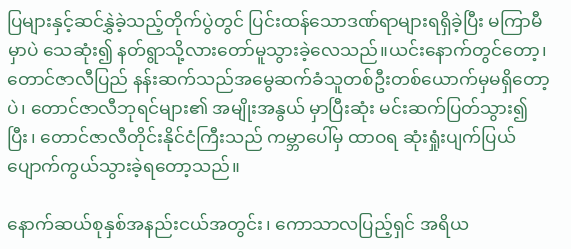ပြများနှင့်ဆင်နွှဲခဲ့သည့်တိုက်ပွဲတွင် ပြင်းထန်သောဒဏ်ရာများရရှိခဲ့ပြီး မကြာမီမှာပဲ သေဆုံး၍ နတ်ရွာသို့လားတော်မူသွားခဲ့လေသည်။ယင်းနောက်တွင်တော့၊ တောင်ဇာလီပြည် နန်းဆက်သည်အမွေဆက်ခံသူတစ်ဦးတစ်ယောက်မှမရှိတော့ပဲ၊ တောင်ဇာလီဘုရင်များ၏ အမျိုးအနွယ် မှာပြီးဆုံး မင်းဆက်ပြတ်သွား၍ပြီး၊ တောင်ဇာလီတိုင်းနိုင်ငံကြီးသည် ကမ္ဘာပေါ်မှ ထာဝရ ဆုံးရှုံးပျက်ပြယ်ပျောက်ကွယ်သွားခဲ့ရတော့သည်။

နောက်ဆယ်စုနှစ်အနည်းငယ်အတွင်း၊ ကောသာလပြည့်ရှင် အရိယ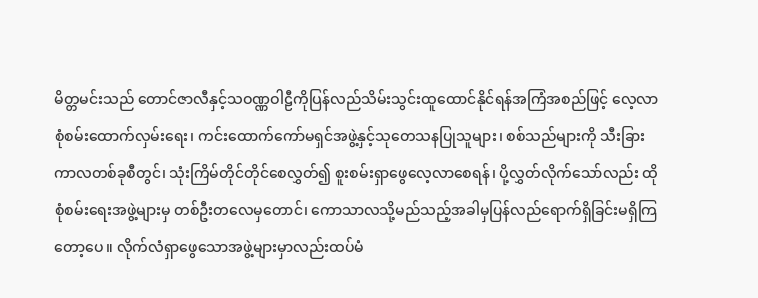မိတ္တမင်းသည် တောင်ဇာလီနှင့်သဝဏ္ဏဝါဠီကိုပြန်လည်သိမ်းသွင်းထူထောင်နိုင်ရန်အကြံအစည်ဖြင့် လေ့လာစုံစမ်းထောက်လှမ်းရေး၊ ကင်းထောက်ကော်မရှင်အဖွဲ့နှင့်သုတေသနပြုသူများ၊ စစ်သည်များကို သီးခြားကာလတစ်ခုစီတွင်၊ သုံးကြိမ်တိုင်တိုင်စေလွှတ်၍ စူးစမ်းရှာဖွေလေ့လာစေရန်၊ ပို့လွှတ်လိုက်သော်လည်း ထိုစုံစမ်းရေးအဖွဲ့များမှ တစ်ဦးတလေမှတောင်၊ ကောသာလသို့မည်သည့်အခါမှပြန်လည်ရောက်ရှိခြင်းမရှိကြတော့ပေ။ လိုက်လံရှာဖွေသောအဖွဲ့များမှာလည်းထပ်မံ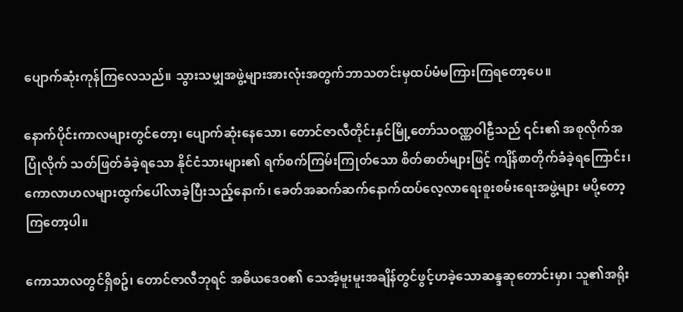ပျောက်ဆုံးကုန်ကြလေသည်။ သွားသမျှအဖွဲ့များအားလုံးအတွက်ဘာသတင်းမှထပ်မံမကြားကြရတော့ပေ။

နောက်ပိုင်းကာလများတွင်တော့၊ ပျောက်ဆုံးနေသော၊ တောင်ဇာလီတိုင်းနှင်မြို့တော်သဝဏ္ဏဝါဠီသည် ၎င်း၏ အစုလိုက်အပြုံလိုက် သတ်ဖြတ်ခံခဲ့ရသော နိုင်ငံသားများ၏ ရက်စက်ကြမ်းကြုတ်သော စိတ်ဓာတ်များဖြင့် ကျိန်စာတိုက်ခံခဲ့ရကြောင်း၊ ကောလာဟလများထွက်ပေါ်လာခဲ့ပြီးသည့်နောက်၊ ခေတ်အဆက်ဆက်နောက်ထပ်လေ့လာရေးစူးစမ်းရေးအဖွဲ့များ မပို့တော့ကြတော့ပါ။

ကောသာလတွင်ရှိစဥ်၊ တောင်ဇာလီဘုရင် အဓိယဒေဝ၏ သေအံ့မူးမူးအချိန်တွင်ဖွင့်ဟခဲ့သောဆန္ဒဆုတောင်းမှာ၊ သူ၏အရိုး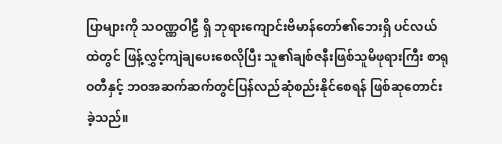ပြာများကို သဝဏ္ဏဝါဠီ ရှိ ဘုရားကျောင်းဗိမာန်တော်၏ဘေးရှိ ပင်လယ်ထဲတွင် ဖြန့်လွှင့်ကျဲချပေးစေလိုပြီး သူ၏ချစ်ဇနီးဖြစ်သူမိဖုရားကြီး စာရုဝတီနှင့် ဘဝအဆက်ဆက်တွင်ပြန်လည်ဆုံစည်းနိုင်စေရန် ဖြစ်ဆုတောင်းခဲ့သည်။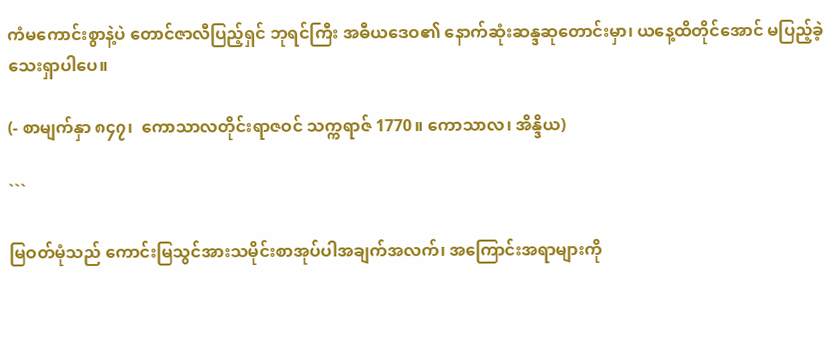ကံမကောင်းစွာနဲ့ပဲ တောင်ဇာလီပြည့်ရှင် ဘုရင်ကြီး အဓီယဒေဝ၏ နောက်ဆုံးဆန္ဒဆုတောင်းမှာ၊ ယနေ့ထိတိုင်အောင် မပြည့်ခဲ့သေးရှာပါပေ။

(- စာမျက်နှာ ၈၄၇၊  ကောသာလတိုင်းရာဇဝင် သက္ကရာဇ် 1770။ ကောသာလ၊ အိန္ဒိယ)

```

မြဝတ်မုံသည် ကောင်းမြသွင်အားသမိုင်းစာအုပ်ပါအချက်အလက်၊ အကြောင်းအရာများကို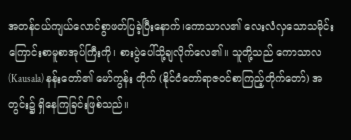အတန်ငယ်ကျယ်လောင်စွာဖတ်ပြခဲ့ပြီးနောက်၊ကောသာလ၏ လေးလံလှသောသမိုင်းကြောင်းစာမူစာအုပ်ကြီးကို၊ စားပွဲပေါ်သို့ချလိုက်လေ၏။ သူတို့သည် ကောသာလ (Kausala) နန်းတော်၏ မော်ကွန်း တိုက် (နိုင်ငံတော်ရာဇဝင်စာကြည့်တိုက်တော်) အတွင်း၌ ရှိနေကြခြင်းဖြစ်သည်။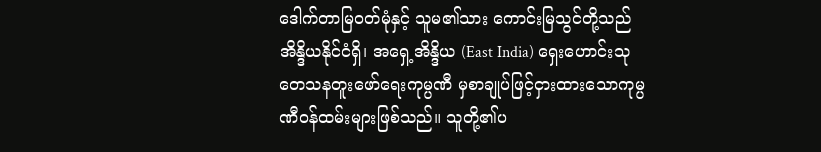ဒေါက်တာမြဝတ်မုံနှင့် သူမ၏သား ကောင်းမြသွင်တို့သည် အိန္ဒိယနိုင်ငံရှိ၊ အရှေ့အိန္ဒိယ (East India) ရှေးဟောင်းသုတေသနတူးဖော်ရေးကုမ္ပဏီ မှစာချုပ်ဖြင့်ငှားထားသောကုမ္ပဏီဝန်ထမ်းများဖြစ်သည်။ သူတို့၏ပ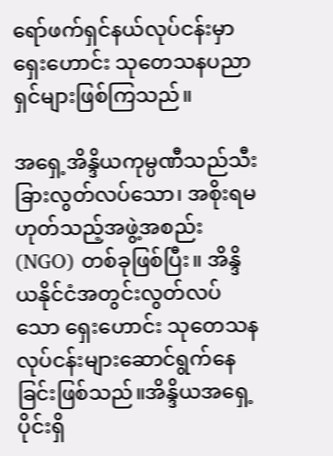ရော်ဖက်ရှင်နယ်လုပ်ငန်းမှာ ရှေးဟောင်း သုတေသနပညာရှင်များဖြစ်ကြသည်။

အရှေ့အိန္ဒိယကုမ္ပဏီသည်သီးခြားလွတ်လပ်သော၊ အစိုးရမဟုတ်သည့်အဖွဲ့အစည်း (NGO) တစ်ခုဖြစ်ပြီး။ အိန္ဒိယနိုင်ငံအတွင်းလွတ်လပ်သော ရှေးဟောင်း သုတေသနလုပ်ငန်းများဆောင်ရွက်နေခြင်းဖြစ်သည်။အိန္ဒိယအရှေ့ပိုင်းရှိ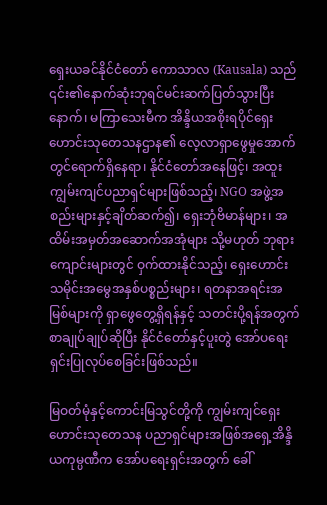ရှေးယခင်နိုင်ငံတော် ကောသာလ (Kausala) သည် ၎င်း၏နောက်ဆုံးဘုရင်မင်းဆက်ပြတ်သွားပြီးနောက်၊ မကြာသေးမီက အိန္ဒိယအစိုးရပိုင်ရှေးဟောင်းသုတေသနဌာန၏ လေ့လာရှာဖွေမှုအောက်တွင်ရောက်ရှိနေရာ၊ နိုင်ငံတော်အနေဖြင့်၊ အထူးကျွမ်းကျင်ပညာရှင်များဖြစ်သည့်၊ NGO အဖွဲ့အစည်းများနှင့်ချိတ်ဆက်၍၊ ရှေးဘုံဗိမာန်များ၊ အထိမ်းအမှတ်အဆောက်အအုံများ သို့မဟုတ် ဘုရားကျောင်းများတွင် ဝှက်ထားနိုင်သည့်၊ ရှေးဟောင်းသမိုင်းအမွေအနှစ်ပစ္စည်းများ၊ ရတနာအရင်းအမြစ်များကို ရှာဖွေတွေ့ရှိရန်နှင့် သတင်းပို့ရန်အတွက် စာချုပ်ချုပ်ဆိုပြီး နိုင်ငံတော်နှင့်ပူးတွဲ အော်ပရေးရှင်းပြုလုပ်စေခြင်းဖြစ်သည်။

မြဝတ်မုံနှင့်ကောင်းမြသွင်တို့ကို ကျွမ်းကျင်ရှေးဟောင်းသုတေသန ပညာရှင်များအဖြစ်အရှေ့အိန္ဒိယကုမ္ပဏီက အော်ပရေးရှင်းအတွက် ခေါ်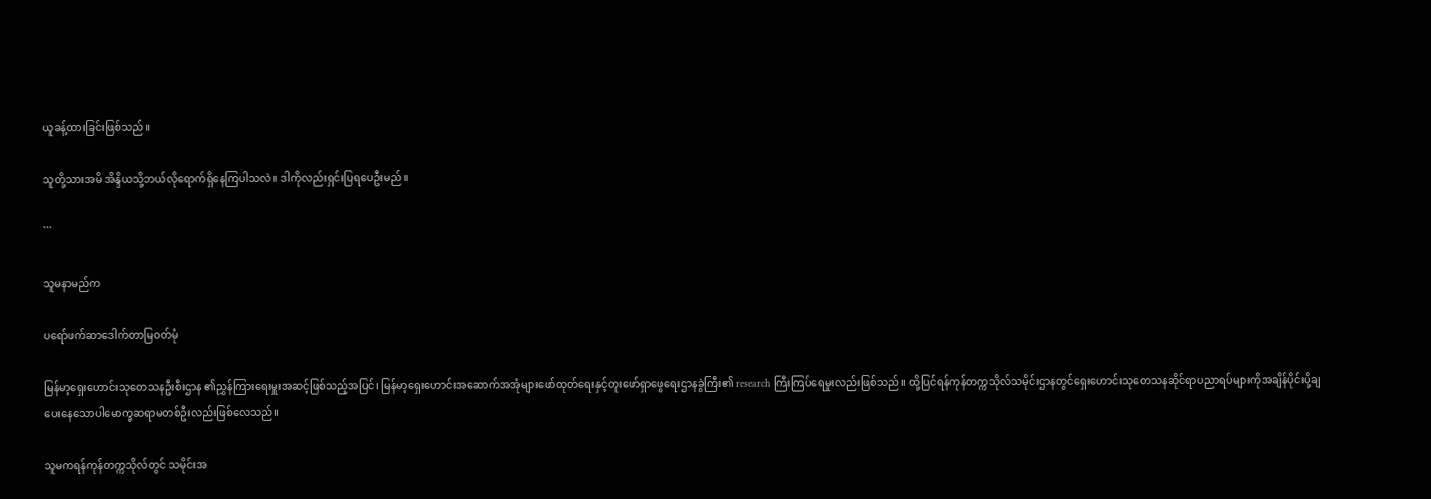ယူခန့်ထားခြင်းဖြစ်သည်။

သူတို့သားအမိ အိန္ဒိယသို့ဘယ်လိုရောက်ရှိနေကြပါသလဲ။ ဒါကိုလည်းရှင်းပြရပေဦးမည်။

```

သူမနာမည်က

ပရော်ဖက်ဆာဒေါက်တာမြဝတ်မုံ

မြန်မာ့ရှေးဟောင်းသုတေသနဦးစီးဌာန ၏ညွှန်ကြားရေးမှူးအဆင့်ဖြစ်သည့်အပြင်၊ မြန်မာ့ရှေးဟောင်းအဆောက်အအုံများဖော်ထုတ်ရေးနှင့်တူးဖော်ရှာဖွေရေးဌာနခွဲကြီး၏ research ကြီးကြပ်ရေမှုးလည်းဖြစ်သည်။ ထို့ပြင်ရန်ကုန်တက္ကသိုလ်သမိုင်းဌာနတွင်ရှေးဟောင်းသုတေသနဆိုင်ရာပညာရပ်များကိုအချိန်ပိုင်းပို့ချပေးနေသောပါမောက္ခဆရာမတစ်ဦးလည်းဖြစ်လေသည်။

သူမကရန်ကုန်တက္ကသိုလ်တွင် သမိုင်းအ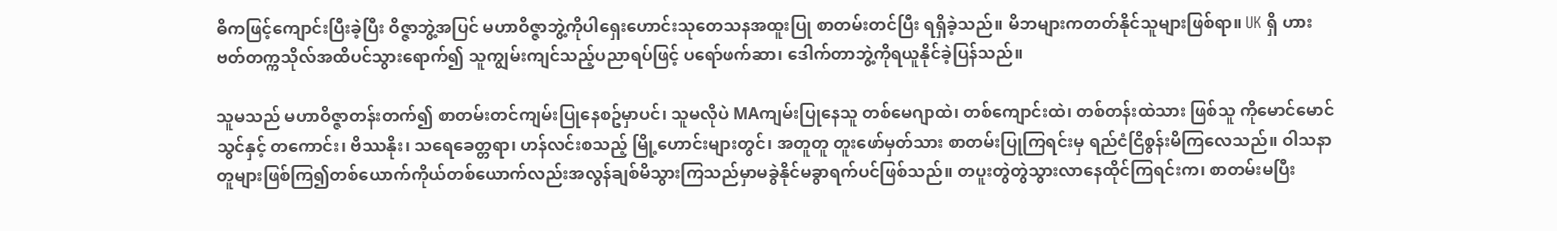ဓိကဖြင့်ကျောင်းပြီးခဲ့ပြီး ဝိဇ္ဇာဘွဲ့အပြင် မဟာဝိဇ္ဇာဘွဲ့ကိုပါရှေးဟောင်းသုတေသနအထူးပြု စာတမ်းတင်ပြီး ရရှိခဲ့သည်။ မိဘများကတတ်နိုင်သူများဖြစ်ရာ။ UK ရှိ ဟားဗတ်တက္ကသိုလ်အထိပင်သွားရောက်၍ သူကျွမ်းကျင်သည့်ပညာရပ်ဖြင့် ပရော်ဖက်ဆာ၊ ဒေါက်တာဘွဲ့ကိုရယူနိုင်ခဲ့ပြန်သည်။

သူမသည် မဟာဝိဇ္ဇာတန်းတက်၍ စာတမ်းတင်ကျမ်းပြုနေစဥ်မှာပင်၊ သူမလိုပဲ MAကျမ်းပြုနေသူ တစ်မေဂျာထဲ၊ တစ်ကျောင်းထဲ၊ တစ်တန်းထဲသား ဖြစ်သူ ကိုမောင်မောင်သွင်နှင့် တကောင်း၊ ဗိဿနိုး၊ သရေခေတ္တရာ၊ ဟန်လင်းစသည့် မြို့ဟောင်းများတွင်၊ အတူတူ တူးဖော်မှတ်သား စာတမ်းပြုကြရင်းမှ ရည်ငံငြိစွန်းမိကြလေသည်။ ဝါသနာတူများဖြစ်ကြ၍တစ်ယောက်ကိုယ်တစ်ယောက်လည်းအလွန်ချစ်မိသွားကြသည်မှာမခွဲနိုင်မခွာရက်ပင်ဖြစ်သည်။ တပူးတွဲတွဲသွားလာနေထိုင်ကြရင်းက၊ စာတမ်းမပြီး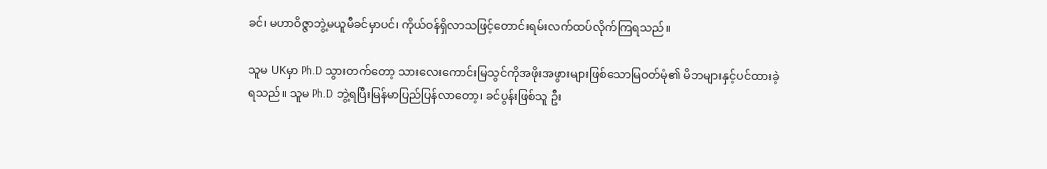ခင်၊ မဟာဝိဇ္ဇာဘွဲ့မယူမီခင်မှာပင်၊ ကိုယ်ဝန်ရှိလာသဖြင့်တောင်းရမ်းလက်ထပ်လိုက်ကြရသည်။

သူမ UKမှာ Ph.D သွားတက်တော့ သားလေးကောင်းမြသွင်ကိုအဖိုးအဖွားများဖြစ်သောမြဝတ်မုံ၏ မိဘများနှင့်ပင်ထားခဲ့ရသည်။ သူမ Ph.D ဘွဲ့ရပြီးမြန်မာပြည်ပြန်လာတော့၊ ခင်ပွန်းဖြစ်သူ ဦး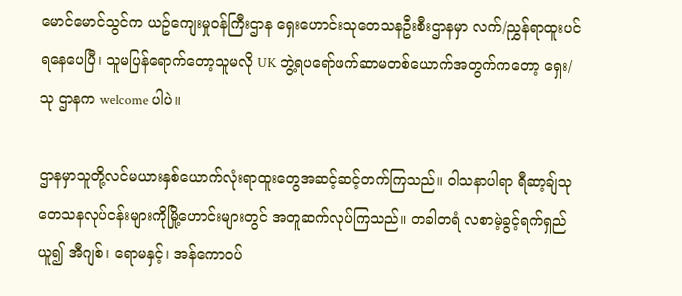မောင်မောင်သွင်က ယဥ်ကျေးမှုဝန်ကြီးဌာန ရှေးဟောင်းသုတေသနဦးစီးဌာနမှာ လက်/ညွှန်ရာထူးပင်ရနေပေပြီ၊ သူမပြန်ရောက်တော့သူမလို UK ဘွဲ့ရပရော်ဖက်ဆာမတစ်ယောက်အတွက်ကတော့ ရှေး/သု ဌာနက welcome ပါပဲ။

ဌာနမှာသူတို့လင်မယားနှစ်ယောက်လုံးရာထူးတွေအဆင့်ဆင့်တက်ကြသည်။ ဝါသနာပါရာ ရီဆာ့ချ်သုတေသနလုပ်ငန်းများကိုမြို့ဟောင်းများတွင် အတူဆက်လုပ်ကြသည်။ တခါတရံ လစာမဲ့ခွင့်ရက်ရှည်ယူ၍ အီဂျစ်၊ ရောမနှင့်၊ အန်ကောဝပ်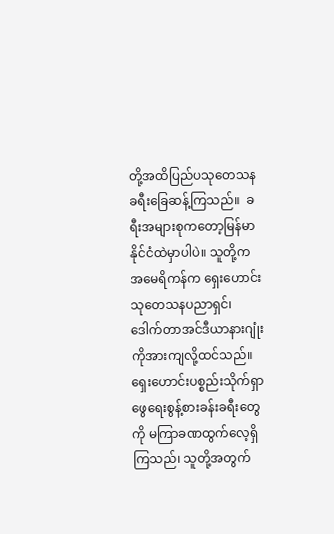တို့အထိပြည်ပသုတေသနခရီးခြေဆန့်ကြသည်။  ခရီးအများစုကတော့မြန်မာနိုင်ငံထဲမှာပါပဲ။ သူတို့က အမေရိကန်က ရှေးဟောင်းသုတေသနပညာရှင်၊ ဒေါက်တာအင်ဒီယာနားဂျုံးကိုအားကျလို့ထင်သည်။ ရှေးဟောင်းပစ္စည်းသိုက်ရှာဖွေရေးစွန့်စားခန်းခရီးတွေကို မကြာခဏထွက်လေ့ရှိကြသည်၊ သူတို့အတွက်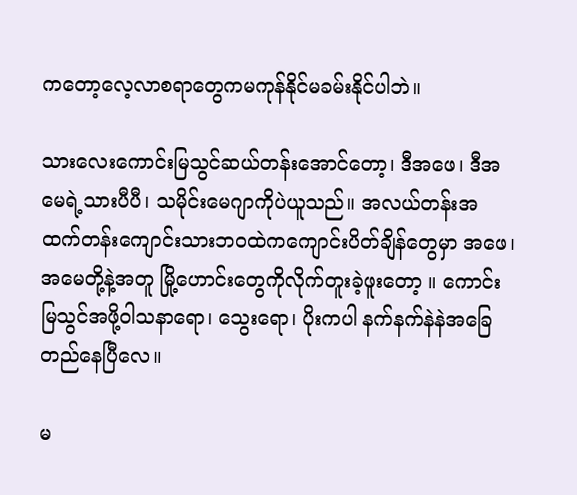ကတော့လေ့လာစရာတွေကမကုန်နိုင်မခမ်းနိုင်ပါဘဲ။

သားလေးကောင်းမြသွင်ဆယ်တန်းအောင်တော့၊ ဒီအဖေ၊ ဒီအမေရဲ့သားပီပီ၊ သမိုင်းမေဂျာကိုပဲယူသည်။ အလယ်တန်းအထက်တန်းကျောင်းသားဘဝထဲကကျောင်းပိတ်ချိန်တွေမှာ အဖေ၊ အမေတို့နဲ့အတူ မြို့ဟောင်းတွေကိုလိုက်တူးခဲ့ဖူးတော့ ။ ကောင်းမြသွင်အဖို့ဝါသနာရော၊ သွေးရော၊ ပိုးကပါ နက်နက်နဲနဲအခြေတည်နေပြီလေ။

မ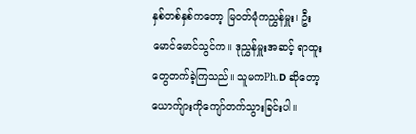နှစ်တစ်နှစ်ကတော့ မြဝတ်မုံကညွှန်မှူး၊ ဦးမောင်မောင်သွင်က။ ဒုညွှန်မှူးအဆင့် ရာထူးတွေတက်ခဲ့ကြသည်။ သူမကPh.D ဆိုတော့ယောက်ျားကိုကျော်တက်သွားခြင်းပါ။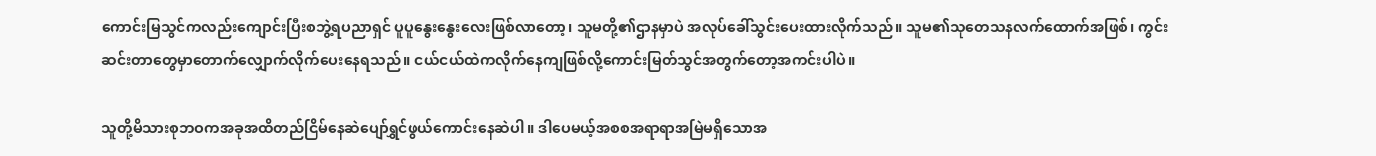ကောင်းမြသွင်ကလည်းကျောင်းပြီးစဘွဲ့ရပညာရှင် ပူပူနွေးနွေးလေးဖြစ်လာတော့၊ သူမတို့၏ဌာနမှာပဲ အလုပ်ခေါ်သွင်းပေးထားလိုက်သည်။ သူမ၏သုတေသနလက်ထောက်အဖြစ်၊ ကွင်းဆင်းတာတွေမှာတောက်လျှောက်လိုက်ပေးနေရသည်။ ငယ်ငယ်ထဲကလိုက်နေကျဖြစ်လို့ကောင်းမြတ်သွင်အတွက်တော့အကင်းပါပဲ။

သူတို့မိသားစုဘဝကအခုအထိတည်ငြိမ်နေဆဲပျော်ရွှင်ဖွယ်ကောင်းနေဆဲပါ။ ဒါပေမယ့်အစစအရာရာအမြဲမရှိသောအ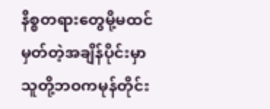နိစ္စတရားတွေမို့မထင်မှတ်တဲ့အချိန်ပိုင်းမှာ သူတို့ဘဝကမုန်တိုင်း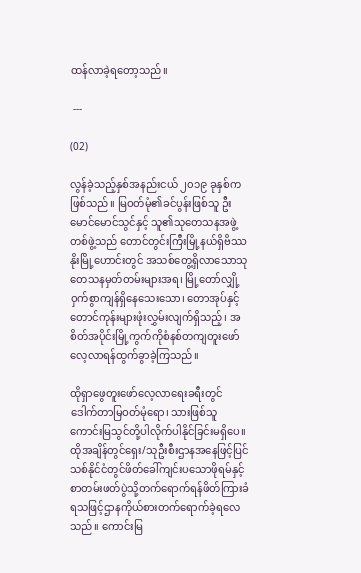ထန်လာခဲ့ရတော့သည်။

 ---

(02)

လွန်ခဲ့သည့်နှစ်အနည်းငယ် ၂၀၁၉ ခုနှစ်ကဖြစ်သည်။ မြဝတ်မုံ၏ခင်ပွန်းဖြစ်သူ ဦးမောင်မောင်သွင်နှင့် သူ၏သုတေသနအဖွဲ့တစ်ဖွဲ့သည် တောင်တွင်းကြီးမြို့နယ်ရှိဗိဿနိုးမြို့ဟောင်းတွင် အသစ်တွေ့ရှိလာသောသုတေသနမှတ်တမ်းများအရ၊ မြို့တော်လျှို့ဝှက်စွာကျန်ရှိနေသေးသော၊ တောအုပ်နှင့်တောင်ကုန်းများဖုံးလွှမ်းလျက်ရှိသည့်၊ အစိတ်အပိုင်းမြို့ကွက်ကိုစံနစ်တကျတူးဖော်လေ့လာရန်ထွက်ခွာခဲ့ကြသည်။

ထိုရှာဖွေတူးဖော်လေ့လာရေးခရီးတွင် ဒေါက်တာမြဝတ်မုံရော၊ သားဖြစ်သူကောင်းမြသွင်တို့ပါလိုက်ပါနိုင်ခြင်းမရှိပေ။ ထိုအချိန်တွင်ရှေး/သုဦးစီးဌာနအနေဖြင့်ပြင်သစ်နိုင်ငံတွင်ဖိတ်ခေါ်ကျင်းပသောဖိုရမ်နှင့်စာတမ်းဖတ်ပွဲသို့တက်ရောက်ရန်ဖိတ်ကြားခံရသဖြင့်ဌာနကိုယ်စားတက်ရောက်ခဲ့ရလေသည်။ ကောင်းမြ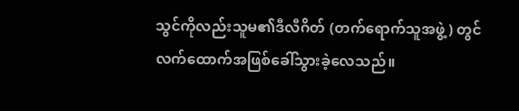သွင်ကိုလည်းသူမ၏ဒီလီဂိတ် (တက်ရောက်သူအဖွဲ့) တွင်လက်ထောက်အဖြစ်ခေါ်သွားခဲ့လေသည်။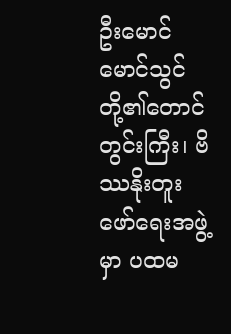ဦးမောင်မောင်သွင်တို့၏တောင်တွင်းကြီး၊ ဗိဿနိုးတူးဖော်ရေးအဖွဲ့မှာ ပထမ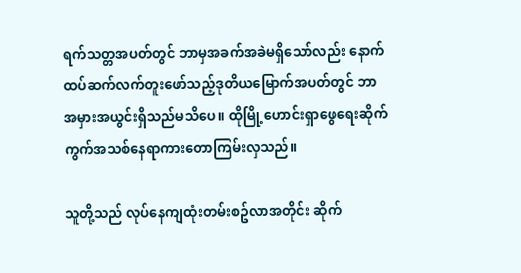ရက်သတ္တအပတ်တွင် ဘာမှအခက်အခဲမရှိသော်လည်း နောက်ထပ်ဆက်လက်တူးဖော်သည့်ဒုတိယမြောက်အပတ်တွင် ဘာအမှားအယွင်းရှိသည်မသိပေ။ ထိုမြို့ဟောင်းရှာဖွေရေးဆိုက်ကွက်အသစ်နေရာကားတောကြမ်းလှသည်။

သူတို့သည် လုပ်နေကျထုံးတမ်းစဥ်လာအတိုင်း ဆိုက်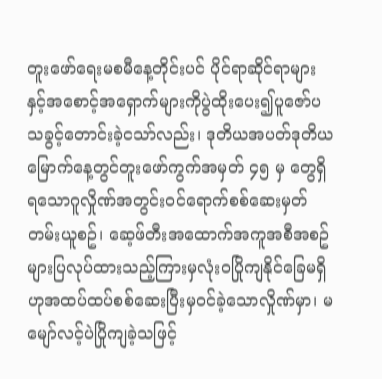တူးဖော်ရေးမစမီနေ့တိုင်းပင် ပိုင်ရာဆိုင်ရာများနှင့်အစောင့်အရှောက်များကိုပွဲထိုးပေး၍ပူဇော်ပသခွင့်တောင်းခဲ့ငသာ်လည်း၊ ဒုတိယအပတ်ဒုတိယမြောက်နေ့တွင်တူးဖော်ကွက်အမှတ် ၄၅ မှ တွေရှိရသောဂူလှိုဏ်အတွင်းဝင်ရောက်စစ်ဆေးမှတ်တမ်းယူစဥ်၊ ဆေ့ဖ်တီးအထောက်အကူအစီအစဥ်များပြလုပ်ထားသည့်ကြားမှလုံးဝပြိုကျနိုင်ခြေမရှိဟုအထပ်ထပ်စစ်ဆေးပြီးမှဝင်ခဲ့သောလှိုဏ်မှာ၊ မမျော်လင့်ပဲပြိုကျခဲ့သဖြင့်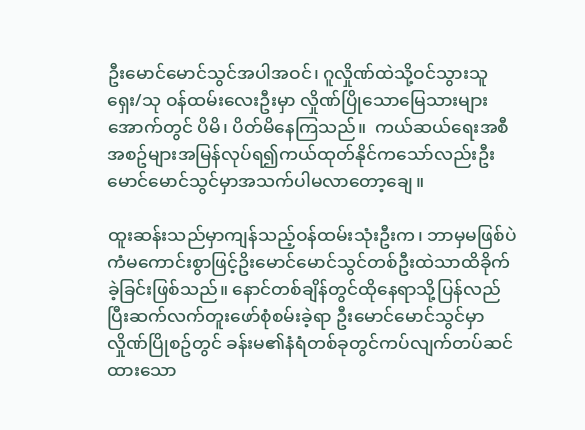ဦးမောင်မောင်သွင်အပါအဝင်၊ ဂူလှိုဏ်ထဲသို့ဝင်သွားသူ ရှေး/သု ဝန်ထမ်းလေးဦးမှာ လှိုဏ်ပြိုသောမြေသားများအောက်တွင် ပိမိ၊ ပိတ်မိနေကြသည်။  ကယ်ဆယ်ရေးအစီအစဥ်များအမြန်လုပ်ရ၍ကယ်ထုတ်နိုင်ကသော်လည်းဦးမောင်မောင်သွင်မှာအသက်ပါမလာတော့ချေ။

ထူးဆန်းသည်မှာကျန်သည့်ဝန်ထမ်းသုံးဦးက၊ ဘာမှမဖြစ်ပဲ ကံမကောင်းစွာဖြင့်ဥိးမောင်မောင်သွင်တစ်ဦးထဲသာထိခိုက်ခဲ့ခြင်းဖြစ်သည်။ နောင်တစ်ချိန်တွင်ထိုနေရာသို့ပြန်လည်ပြီးဆက်လက်တူးဖော်စုံစမ်းခဲ့ရာ ဦးမောင်မောင်သွင်မှာ လှိုဏ်ပြိုစဥ်တွင် ခန်းမ၏နံရံတစ်ခုတွင်ကပ်လျက်တပ်ဆင်ထားသော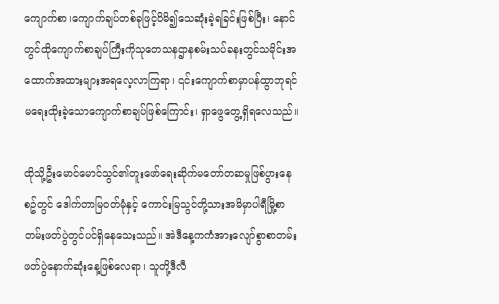ကျောက်စာ၊ကျောက်ချပ်တစ်ခုဖြင့်ပိမိ၍သေဆုံးခဲ့ရခြင်းဖြစ်ပြီး၊ နောင်တွင်ထိုကျောက်စာချပ်ကြီးကိုသုတေသနဌာနစမ်းသပ်ခနးတွင်သမိုင်းအထောက်အထားများအရလေ့လာကြရာ၊ ၎င်းကျောက်စာမှာပန်ထွာဘုရင်မရေးထိုးခဲ့သောကျောက်စာချပ်ဖြစ်ကြောင်း၊ ရှာဖွေတွေ့ရှိရလေသည်။

ထိုသို့ဦးမောင်မောင်သွင်၏တူးဖော်ရေးဆိုက်မတော်တဆမှုဖြစ်ပွားနေစဥ်တွင် ဒေါက်တာမြဝတ်မုံနှင့် ကောင်းမြသွင်တို့သားအမိမှာပါရီမြို့စာတမ်းဖတ်ပွဲတွင်ပင်ရှိနေသေးသည်။ အဲဒီနေ့ကကံအားလျော်စွာစာတမ်းဖတ်ပွဲနောက်ဆုံးနေ့ဖြစ်လေရာ၊ သူတို့ဒီလီ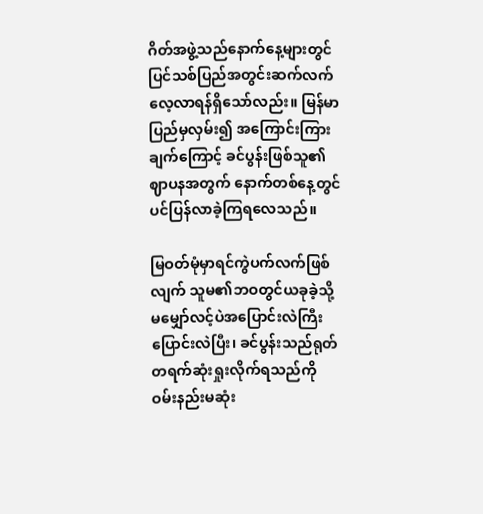ဂိတ်အဖွဲ့သည်နောက်နေ့များတွင် ပြင်သစ်ပြည်အတွင်းဆက်လက်လေ့လာရန်ရှိသော်လည်း။ မြန်မာပြည်မှလှမ်း၍ အကြောင်းကြားချက်ကြောင့် ခင်ပွန်းဖြစ်သူ၏ဈာပနအတွက် နောက်တစ်နေ့တွင်ပင်ပြန်လာခဲ့ကြရလေသည်။

မြဝတ်မုံမှာရင်ကွဲပက်လက်ဖြစ်လျက် သူမ၏ဘဝတွင်ယခုခဲ့သို့ မမျှော်လင့်ပဲအပြောင်းလဲကြီးပြောင်းလဲပြီး၊ ခင်ပွန်းသည်ရုတ်တရက်ဆုံးရှုးလိုက်ရသည်ကို ဝမ်းနည်းမဆုံး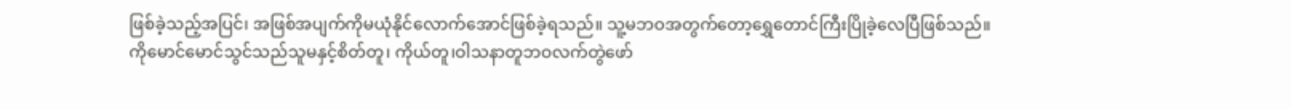ဖြစ်ခဲ့သည့်အပြင်၊ အဖြစ်အပျက်ကိုမယုံနိုင်လောက်အောင်ဖြစ်ခဲ့ရသည်။ သူ့မဘဝအတွက်တော့ရွှေတောင်ကြီးပြိုခဲ့လေပြီဖြစ်သည်။ ကိုမောင်မောင်သွင်သည်သူမနှင့်စိတ်တူ၊ ကိုယ်တူ၊ဝါသနာတူဘဝလက်တွဲဖော်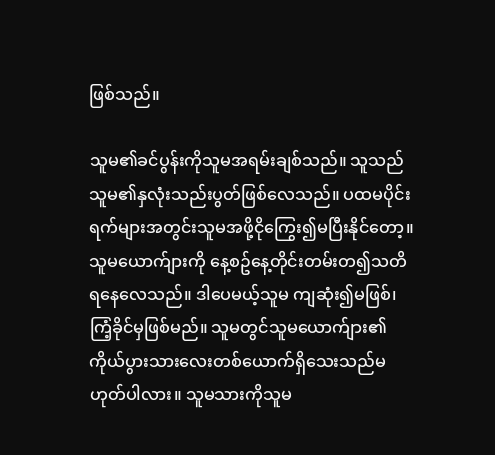ဖြစ်သည်။

သူမ၏ခင်ပွန်းကိုသူမအရမ်းချစ်သည်။ သူသည်သူမ၏နှလုံးသည်းပွတ်ဖြစ်လေသည်။ ပထမပိုင်းရက်များအတွင်းသူမအဖို့ငိုကြွေး၍မပြီးနိုင်တော့။ သူမယောက်ျားကို နေ့စဥ်နေ့တိုင်းတမ်းတ၍သတိရနေလေသည်။ ဒါပေမယ့်သူမ ကျဆုံး၍မဖြစ်၊ ကြံ့ခိုင်မှဖြစ်မည်။ သူမတွင်သူမယောက်ျား၏ကိုယ်ပွားသားလေးတစ်ယောက်ရှိသေးသည်မဟုတ်ပါလား။ သူမသားကိုသူမ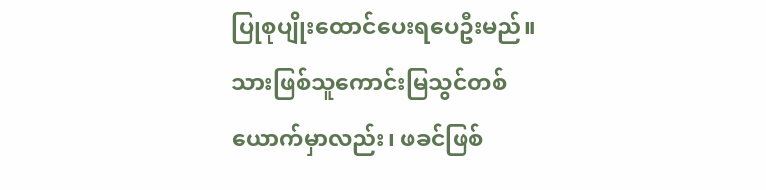ပြုစုပျိုးထောင်ပေးရပေဦးမည်။ သားဖြစ်သူကောင်းမြသွင်တစ်ယောက်မှာလည်း၊ ဖခင်ဖြစ်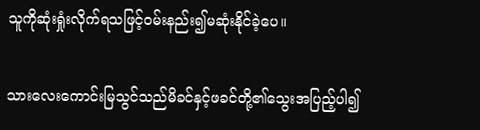သူကိုဆုံးရှုံးလိုက်ရသဖြင့်ဝမ်းနည်း၍မဆုံးနိုင်ခဲ့ပေ။

သားလေးကောင်းမြသွင်သည်မိခင်နှင့်ဖခင်တို့၏သွေးအပြည့်ပါ၍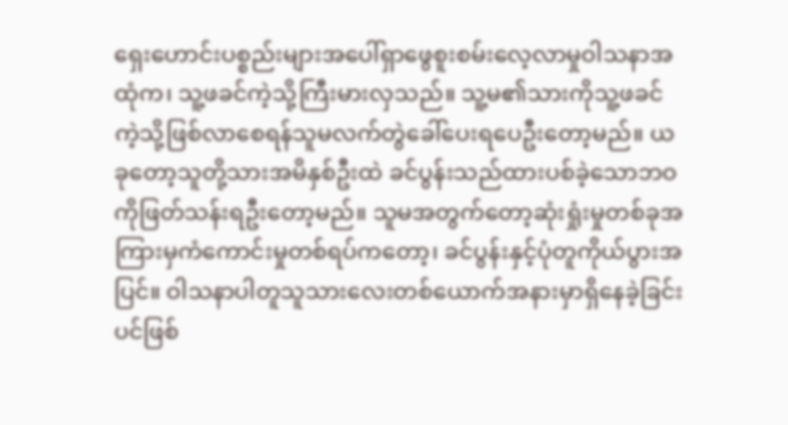ရှေးဟောင်းပစ္စည်းများအပေါ်ရှာဖွေစူးစမ်းလေ့လာမှုဝါသနာအထုံက၊ သူ့ဖခင်ကဲ့သို့ကြီးမားလှသည်။ သူ့မ၏သားကိုသူ့ဖခင်ကဲ့သို့ဖြစ်လာစေရန်သူမလက်တွဲခေါ်ပေးရပေဦးတော့မည်။ ယခုတော့သူတို့သားအမိနှစ်ဦးထဲ ခင်ပွန်းသည်ထားပစ်ခဲ့သောဘဝကိုဖြတ်သန်းရဦးတော့မည်။ သူမအတွက်တော့ဆုံးရှုံးမှုတစ်ခုအကြားမှကံကောင်းမှုတစ်ရပ်ကတော့၊ ခင်ပွန်းနှင့်ပုံတူကိုယ်ပွားအပြင်။ ဝါသနာပါတူသူသားလေးတစ်ယောက်အနားမှာရှိနေခဲ့ခြင်းပင်ဖြစ်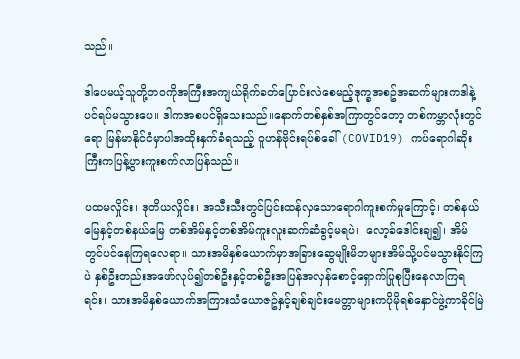သည်။

ဒါပေမယ့်သူတို့ဘဝကိုအကြီးအကျယ်ရိုက်ခတ်ပြောင်းလဲစေမည့်ဒုက္ခအစဥ်အဆက်များကဒါနဲ့ပင်ရပ်မသွားပေ။ ဒါကအစပင်ရှိသေးသည်။နောက်တစ်နှစ်အကြာတွင်တော့ တစ်ကမ္ဘာလုံးတွင်ရော မြန်မာနိုင်ငံမှာပါအထိုးနှက်ခံရသည့် ဝူဟန်ဗိုင်းရပ်စ်ခေါ် (COVID19) ကပ်ရောဂါဆိုးကြီးကပြန့်ပွားကူးစက်လာပြန်သည်။

ပထမလှိုင်း၊ ဒုတိယလှိုင်း၊ အသီးသီးတွင်ပြင်းထန်လှသောရောဂါကူးစက်မှုကြောင့်၊ တစ်နယ်မြေနှင့်တစ်နယ်မြေ တစ်အိမ်နှင့်တစ်အိမ်ကူးလူးဆက်ဆံခွင့်မရပဲ၊  လော့ခ်ဒေါင်းချ၍၊ အိမ်တွင်ပင်နေကြရလေရာ။ သားအမိနှစ်ယောက်မှာအခြားဆွေမျိုးမိဘများအိမ်သို့ပင်မသွားနိုင်ကြပဲ နှစ်ဦးတည်းအဖော်လုပ်၍တစ်ဦးနှင့်တစ်ဦးအပြန်အလှန်စောင့်ရှောက်ပြုစုပြီးနေလာကြရရင်း၊ သားအမိနှစ်ယောက်အကြားသံယောဇဥ်နှင့်ချစ်ချင်းမေတ္တာများကပိုမိုရစ်နှောင်ဖွဲ့ကာခိုင်မြဲ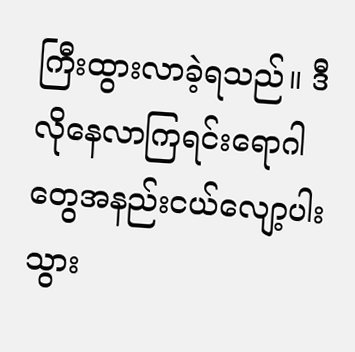ကြီးထွားလာခဲ့ရသည်။ ဒီလိုနေလာကြရင်းရောဂါတွေအနည်းငယ်လျော့ပါးသွား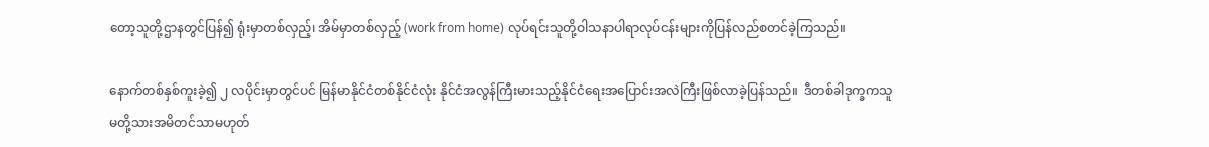တော့သူတို့ဌာနတွင်ပြန်၍ ရုံးမှာတစ်လှည့်၊ အိမ်မှာတစ်လှည့် (work from home) လုပ်ရင်းသူတို့ဝါသနာပါရာလုပ်ငန်းများကိုပြန်လည်စတင်ခဲ့ကြသည်။

နောက်တစ်နှစ်ကူးခဲ့၍ ၂ လပိုင်းမှာတွင်ပင် မြန်မာနိုင်ငံတစ်နိုင်ငံလုံး နိုင်ငံအလွန်ကြီးမားသည့်နိုင်ငံရေးအပြောင်းအလဲကြီးဖြစ်လာခဲ့ပြန်သည်။  ဒီတစ်ခါဒုက္ခကသူမတို့သားအမိတင်သာမဟုတ်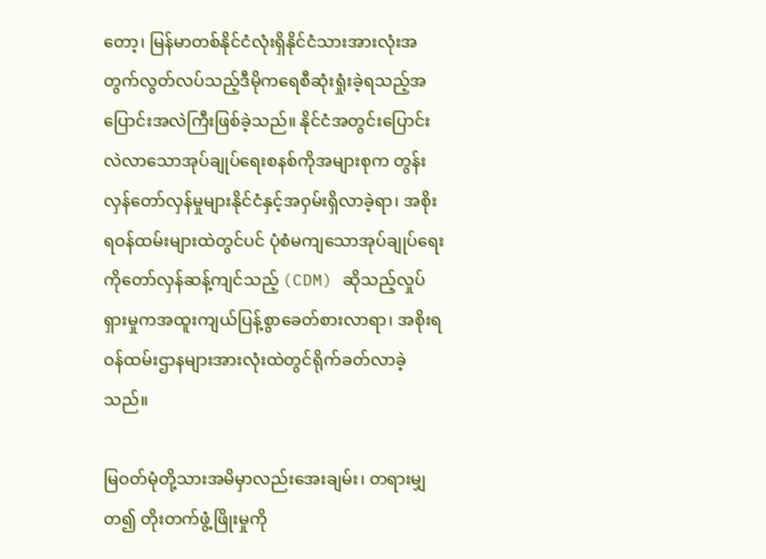တော့၊ မြန်မာတစ်နိုင်ငံလုံးရှိနိုင်ငံသားအားလုံးအတွက်လွတ်လပ်သည့်ဒီမိုကရေစီဆုံးရှုံးခဲ့ရသည့်အပြောင်းအလဲကြီးဖြစ်ခဲ့သည်။ နိုင်ငံအတွင်းပြောင်းလဲလာသောအုပ်ချုပ်ရေးစနစ်ကိုအများစုက တွန်းလှန်တော်လှန်မှုများနိုင်ငံနှင့်အဝှမ်းရှိလာခဲ့ရာ၊ အစိုးရဝန်ထမ်းများထဲတွင်ပင် ပုံစံမကျသောအုပ်ချုပ်ရေးကိုတော်လှန်ဆန့်ကျင်သည့် (CDM) ဆိုသည့်လှုပ်ရှားမှုကအထူးကျယ်ပြန့်စွာခေတ်စားလာရာ၊ အစိုးရဝန်ထမ်းဌာနများအားလုံးထဲတွင်ရိုက်ခတ်လာခဲ့သည်။

မြဝတ်မုံတို့သားအမိမှာလည်းအေးချမ်း၊ တရားမျှတ၍ တိုးတက်ဖွံ့ဖြိုးမှုကို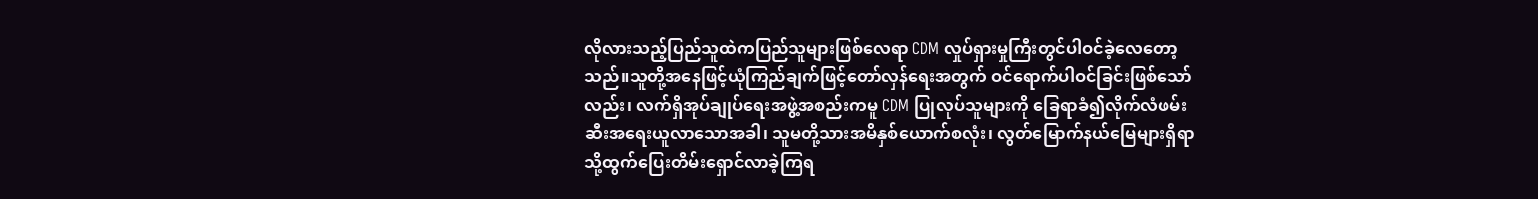လိုလားသည့်ပြည်သူထဲကပြည်သူများဖြစ်လေရာ CDM လှုပ်ရှားမှုကြီးတွင်ပါဝင်ခဲ့လေတော့သည်။သူတို့အနေဖြင့်ယုံကြည်ချက်ဖြင့်တော်လှန်ရေးအတွက် ဝင်ရောက်ပါဝင်ခြင်းဖြစ်သော်လည်း၊ လက်ရှိအုပ်ချုပ်ရေးအဖွဲ့အစည်းကမူ CDM ပြုလုပ်သူများကို ခြေရာခံ၍လိုက်လံဖမ်းဆီးအရေးယူလာသောအခါ၊ သူမတို့သားအမိနှစ်ယောက်စလုံး၊ လွတ်မြောက်နယ်မြေများရှိရာသို့ထွက်ပြေးတိမ်းရှောင်လာခဲ့ကြရ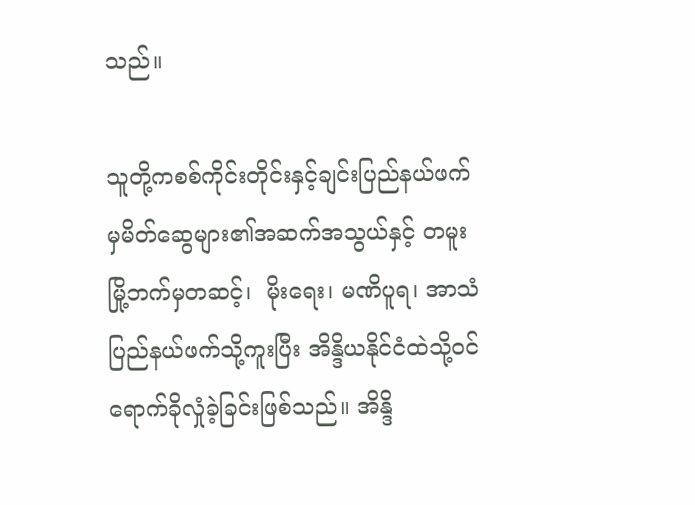သည်။

သူတို့ကစစ်ကိုင်းတိုင်းနှင့်ချင်းပြည်နယ်ဖက်မှမိတ်ဆွေများ၏အဆက်အသွယ်နှင့် တမူးမြို့ဘက်မှတဆင့်၊  မိုးရေး၊ မဏိပူရ၊ အာသံပြည်နယ်ဖက်သို့ကူးပြီး အိန္ဒိယနိုင်ငံထဲသို့ဝင်ရောက်ခိုလှုံခဲ့ခြင်းဖြစ်သည်။ အိန္ဒိ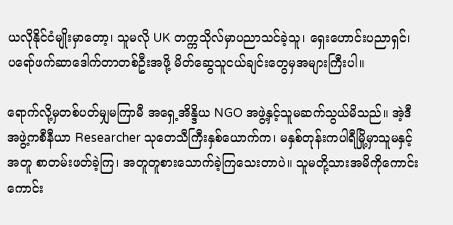ယလိုနိုင်ငံမျိုးမှာတော့၊ သူမလို UK တက္ကသိုလ်မှာပညာသင်ခဲ့သူ၊ ရှေးဟောင်းပညာရှင်၊ ပရော်ဖက်ဆာဒေါက်တာတစ်ဦးအဖို့ မိတ်ဆွေသူငယ်ချင်းတွေမှအများကြီးပါ။

ရောက်လို့မှတစ်ပတ်မျှမကြာမီ အရှေ့အိန္ဒိယ NGO အဖွဲ့နှင့်သူမဆက်သွယ်မိသည်။ အဲ့ဒီအဖွဲ့ကစီနီယာ Researcher သုတေသီကြီးနှစ်ယောက်က၊ မနှစ်တုန်းကပါရီမြို့မှာသူမနှင့်အတူ စာတမ်းဖတ်ခဲ့ကြ၊ အတူတူစားသောက်ခဲ့ကြသေးတာပဲ။ သူမတို့သားအမိကိုကောင်းကောင်း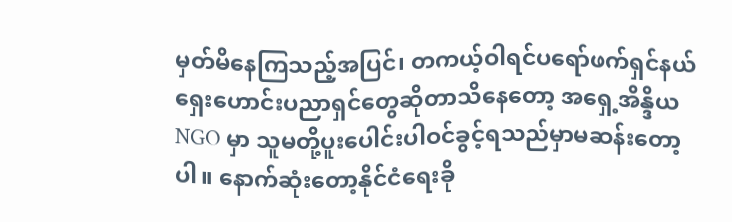မှတ်မိနေကြသည့်အပြင်၊ တကယ့်ဝါရင်ပရော်ဖက်ရှင်နယ်ရှေးဟောင်းပညာရှင်တွေဆိုတာသိနေတော့ အရှေ့အိန္ဒိယ NGO မှာ သူမတို့ပူးပေါင်းပါဝင်ခွင့်ရသည်မှာမဆန်းတော့ပါ။ နောက်ဆုံးတော့နိုင်ငံရေးခို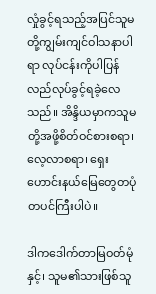လှုံခွင့်ရသည့်အပြင်သူမတို့ကျွမ်းကျင်ဝါသနာပါရာ လုပ်ငန်းကိုပါပြန်လည်လုပ်ခွင့်ရခဲ့လေသည်။ အိန္ဒိယမှာကသူမတို့အဖို့စိတ်ဝင်စားစရာ၊ လေ့လာစရာ၊ ရှေးဟောင်းနယ်မြေတွေတပုံတပင်ကြီးပါပဲ။

ဒါကဒေါက်တာမြဝတ်မုံနှင့်၊ သူမ၏သားဖြစ်သူ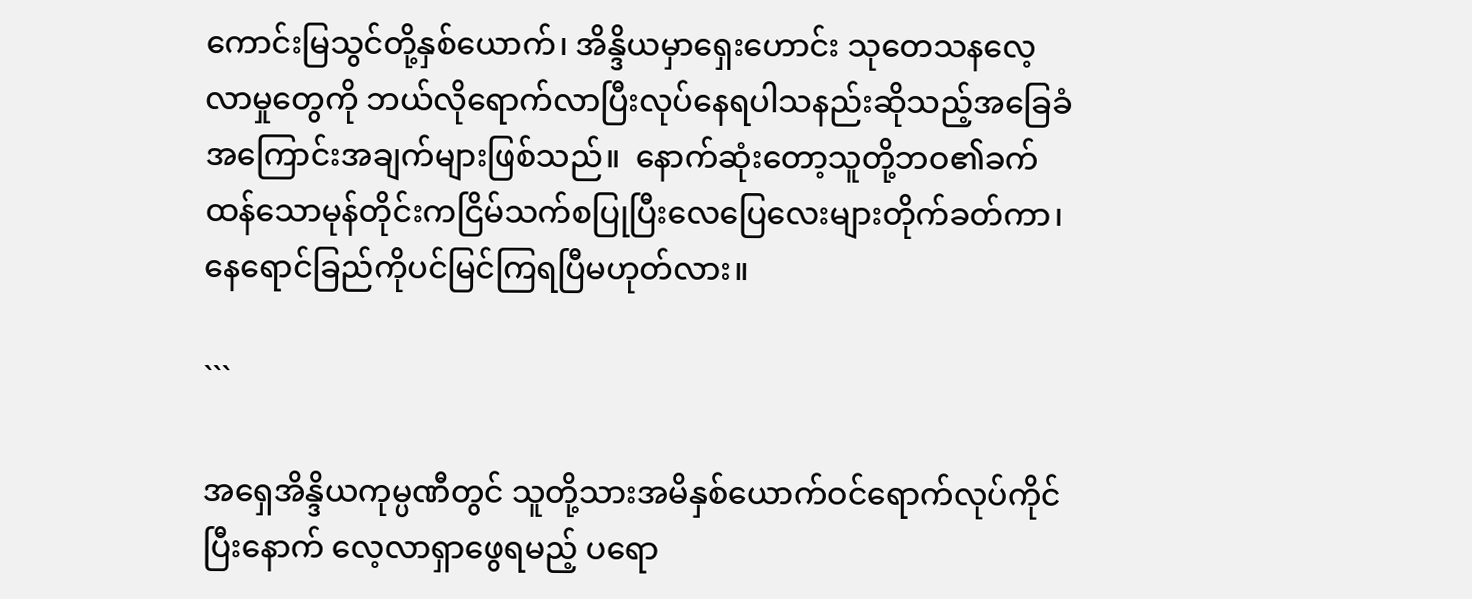ကောင်းမြသွင်တို့နှစ်ယောက်၊ အိန္ဒိယမှာရှေးဟောင်း သုတေသနလေ့လာမှုတွေကို ဘယ်လိုရောက်လာပြီးလုပ်နေရပါသနည်းဆိုသည့်အခြေခံအကြောင်းအချက်များဖြစ်သည်။  နောက်ဆုံးတော့သူတို့ဘဝ၏ခက်ထန်သောမုန်တိုင်းကငြိမ်သက်စပြုပြီးလေပြေလေးများတိုက်ခတ်ကာ၊ နေရောင်ခြည်ကိုပင်မြင်ကြရပြီမဟုတ်လား။

```

အရှေအိန္ဒိယကုမ္ပဏီတွင် သူတို့သားအမိနှစ်ယောက်ဝင်ရောက်လုပ်ကိုင်ပြီးနောက် လေ့လာရှာဖွေရမည့် ပရော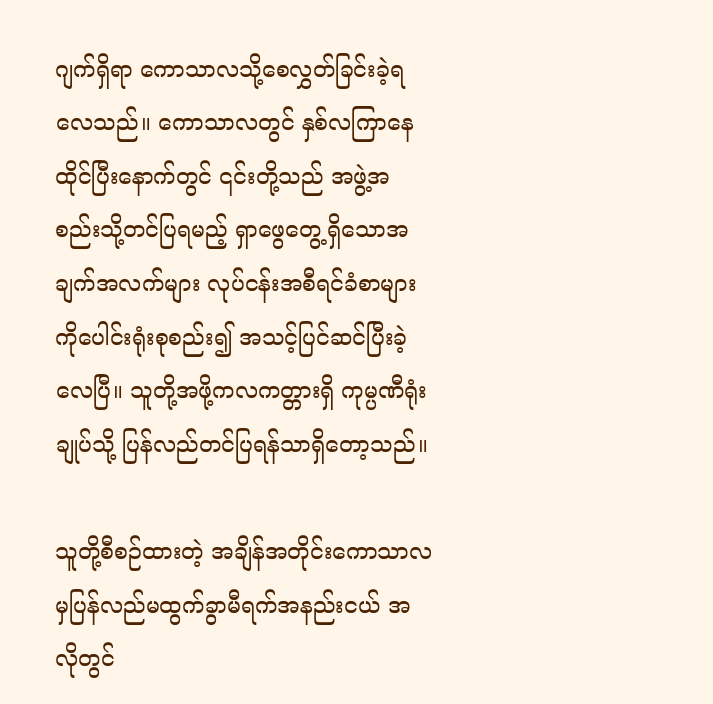ဂျက်ရှိရာ ကောသာလသို့စေလွှတ်ခြင်းခဲ့ရလေသည်။ ကောသာလတွင် နှစ်လကြာနေထိုင်ပြီးနောက်တွင် ၎င်းတို့သည် အဖွဲ့အစည်းသို့တင်ပြရမည့် ရှာဖွေတွေ့ရှိသောအချက်အလက်များ လုပ်ငန်းအစီရင်ခံစာများကိုပေါင်းရုံးစုစည်း၍ အသင့်ပြင်ဆင်ပြီးခဲ့လေပြီ။ သူတို့အဖို့ကလကတ္တားရှိ ကုမ္ပဏီရုံးချုပ်သို့ ပြန်လည်တင်ပြရန်သာရှိတော့သည်။

သူတို့စီစဉ်ထားတဲ့ အချိန်အတိုင်းကောသာလမှပြန်လည်မထွက်ခွာမီရက်အနည်းငယ် အလိုတွင်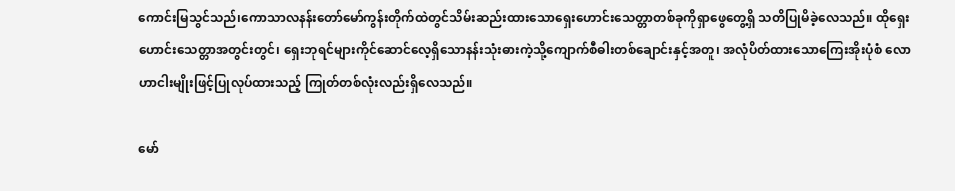ကောင်းမြသွင်သည်၊ကောသာလနန်းတော်မော်ကွန်းတိုက်ထဲတွင်သိမ်းဆည်းထားသောရှေးဟောင်းသေတ္တာတစ်ခုကိုရှာဖွေတွေ့ရှိ သတိပြုမိခဲ့လေသည်။ ထိုရှေးဟောင်းသေတ္တာအတွင်းတွင်၊ ရှေးဘုရင်များကိုင်ဆောင်လေ့ရှိသောနန်းသုံးဓားကဲ့သို့ကျောက်စီဓါးတစ်ချောင်းနှင့်အတူ၊ အလုံပိတ်ထားသောကြေးအိုးပုံစံ လောဟာငါးမျိုးဖြင့်ပြုလုပ်ထားသည့် ကြုတ်တစ်လုံးလည်းရှိလေသည်။

မော်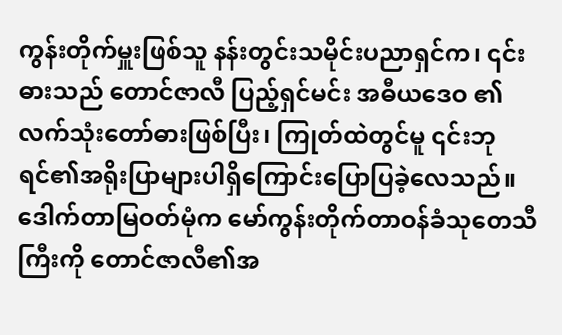ကွန်းတိုက်မှူးဖြစ်သူ နန်းတွင်းသမိုင်းပညာရှင်က၊ ၎င်းဓားသည် တောင်ဇာလီ ပြည့်ရှင်မင်း အဓီယဒေဝ ၏လက်သုံးတော်ဓားဖြစ်ပြီး၊ ကြုတ်ထဲတွင်မူ ၎င်းဘုရင်၏အရိုးပြာများပါရှိကြောင်းပြောပြခဲ့လေသည်။ ဒေါက်တာမြဝတ်မုံက မော်ကွန်းတိုက်တာဝန်ခံသုတေသီကြီးကို တောင်ဇာလီ၏အ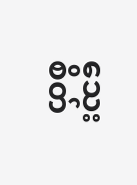သေးစိတ်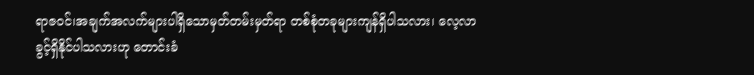ရာဇဝင်၊အချက်အလက်များပါရှိသောမှတ်တမ်းမှတ်ရာ တစ်စုံတခုများကျန်ရှိပါသလား၊ လေ့လာခွင့်ရှိနိုင်ပါသလားဟု တောင်းခံ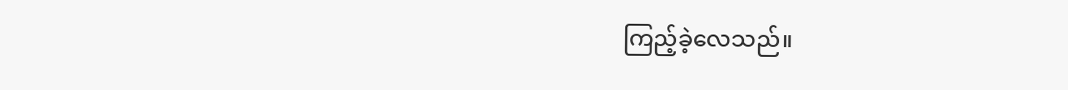ကြည့်ခဲ့လေသည်။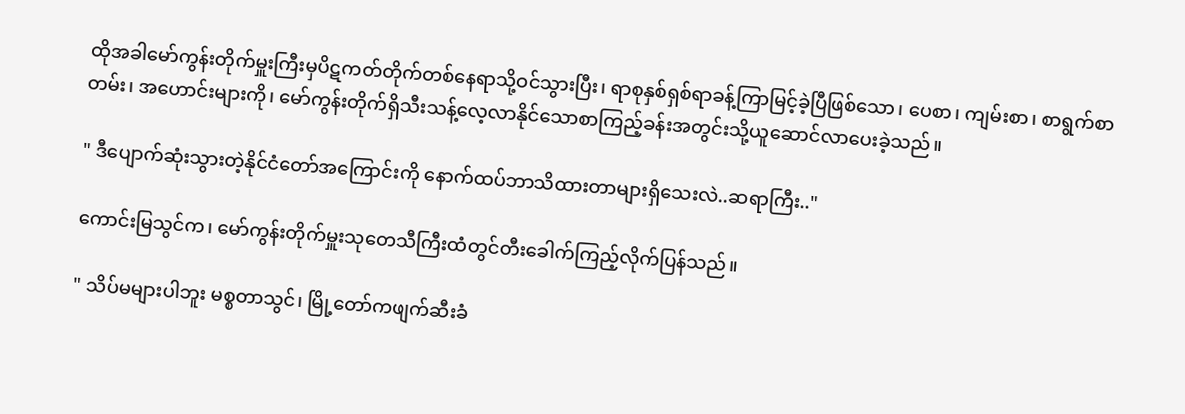ထိုအခါမော်ကွန်းတိုက်မှူးကြီးမှပိဋကတ်တိုက်တစ်နေရာသို့ဝင်သွားပြီး၊ ရာစုနှစ်ရှစ်ရာခန့်ကြာမြင့်ခဲ့ပြီဖြစ်သော၊ ပေစာ၊ ကျမ်းစာ၊ စာရွက်စာတမ်း၊ အဟောင်းများကို၊ မော်ကွန်းတိုက်ရှိသီးသန့်လေ့လာနိုင်သောစာကြည့်ခန်းအတွင်းသို့ယူဆောင်လာပေးခဲ့သည်။

" ဒီပျောက်ဆုံးသွားတဲ့နိုင်ငံတော်အကြောင်းကို နောက်ထပ်ဘာသိထားတာများရှိသေးလဲ..ဆရာကြီး.."

ကောင်းမြသွင်က၊ မော်ကွန်းတိုက်မှူးသုတေသီကြီးထံတွင်တီးခေါက်ကြည့်လိုက်ပြန်သည်။

" သိပ်မများပါဘူး မစ္စတာသွင်၊ မြို့တော်ကဖျက်ဆီးခံ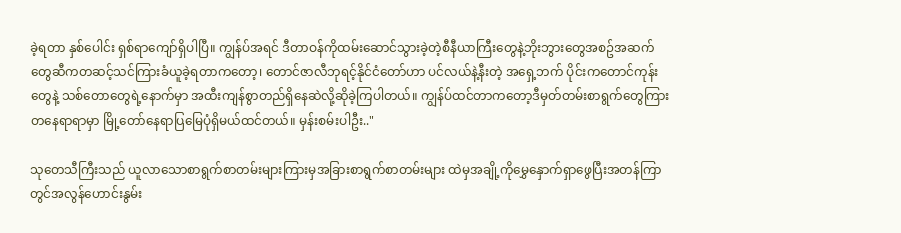ခဲ့ရတာ နှစ်ပေါင်း ရှစ်ရာကျော်ရှိပါပြီ။ ကျွန်ပ်အရင် ဒီတာဝန်ကိုထမ်းဆောင်သွားခဲ့တဲ့စီနီယာကြီးတွေနဲ့ဘိုးဘွားတွေအစဥ်အဆက်တွေဆီကတဆင့်သင်ကြားခံယူခဲ့ရတာကတော့၊ တောင်ဇာလီဘုရင့်နိုင်ငံတော်ဟာ ပင်လယ်နဲ့နီးတဲ့ အရှေ့ဘက် ပိုင်းကတောင်ကုန်းတွေနဲ့ သစ်တောတွေရဲ့နောက်မှာ အထီးကျန်စွာတည်ရှိနေဆဲလို့ဆိုခဲ့ကြပါတယ်။ ကျွန်ပ်ထင်တာကတော့ဒီမှတ်တမ်းစာရွက်တွေကြားတနေရာရာမှာ မြို့တော်နေရာပြမြေပုံရှိမယ်ထင်တယ်။ မှန်းစမ်းပါဦး.."

သုတေသီကြီးသည် ယူလာသောစာရွက်စာတမ်းများကြားမှအခြားစာရွက်စာတမ်းများ ထဲမှအချို့ကိုမွှေနှောက်ရှာဖွေပြီးအတန်ကြာတွင်အလွန်ဟောင်းနွမ်း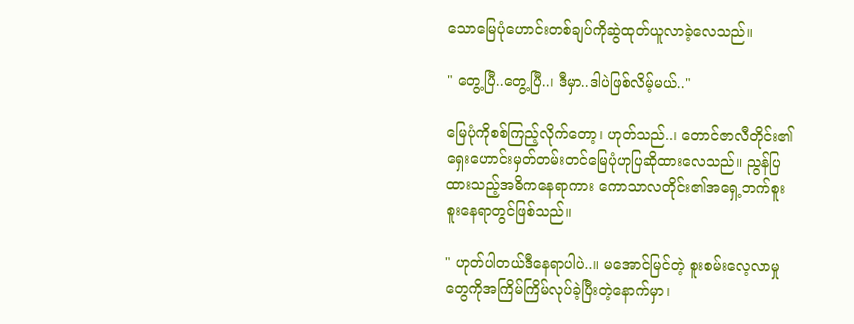သောမြေပုံဟောင်းတစ်ချပ်ကိုဆွဲထုတ်ယူလာခဲ့လေသည်။

" တွေ့ပြီ..တွေ့ပြီ..၊ ဒီမှာ..ဒါပဲဖြစ်လိမ့်မယ်.."

မြေပုံကိုစစ်ကြည့်လိုက်တော့၊ ဟုတ်သည်..၊ တောင်ဇာလီတိုင်း၏ရှေးဟောင်းမှတ်တမ်းတင်မြေပုံဟုပြဆိုထားလေသည်။ ညွန်ပြထားသည့်အဓိကနေရာကား ကောသာလတိုင်း၏အရှေ့ဘက်စူးစူးနေရာတွင်ဖြစ်သည်။

" ဟုတ်ပါတယ်ဒီနေရာပါပဲ..။ မအောင်မြင်တဲ့ စူးစမ်းလေ့လာမှုတွေကိုအကြိမ်ကြိမ်လုပ်ခဲ့ပြီးတဲ့နောက်မှာ၊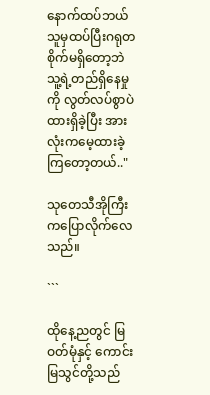နောက်ထပ်ဘယ်သူမှထပ်ပြီးဂရုတစိုက်မရှိတော့ဘဲ သူ့ရဲ့တည်ရှိနေမှုကို လွတ်လပ်စွာပဲထားရှိခဲ့ပြီး အားလုံးကမေ့ထားခဲ့ကြတော့တယ်.."

သုတေသီအိုကြီးကပြောလိုက်လေသည်။

```

ထိုနေ့ညတွင် မြဝတ်မုံနှင့် ကောင်းမြသွင်တို့သည်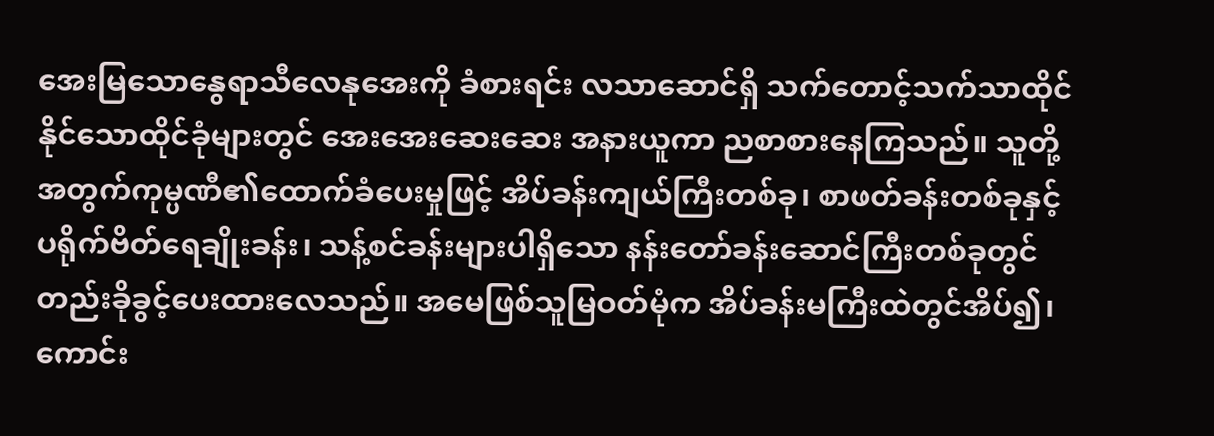အေးမြသောနွေရာသီလေနုအေးကို ခံစားရင်း လသာဆောင်ရှိ သက်တောင့်သက်သာထိုင်နိုင်သောထိုင်ခုံများတွင် အေးအေးဆေးဆေး အနားယူကာ ညစာစားနေကြသည်။ သူတို့အတွက်ကုမ္ပဏီ၏ထောက်ခံပေးမှုဖြင့် အိပ်ခန်းကျယ်ကြီးတစ်ခု၊ စာဖတ်ခန်းတစ်ခုနှင့် ပရိုက်ဗိတ်ရေချိုးခန်း၊ သန့်စင်ခန်းများပါရှိသော နန်းတော်ခန်းဆောင်ကြီးတစ်ခုတွင်တည်းခိုခွင့်ပေးထားလေသည်။ အမေဖြစ်သူမြဝတ်မုံက အိပ်ခန်းမကြီးထဲတွင်အိပ်၍၊ ကောင်း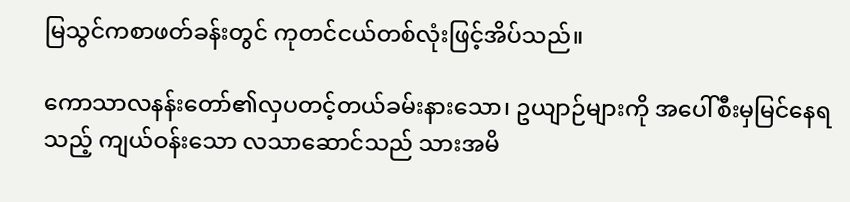မြသွင်ကစာဖတ်ခန်းတွင် ကုတင်ငယ်တစ်လုံးဖြင့်အိပ်သည်။

ကောသာလနန်းတော်၏လှပတင့်တယ်ခမ်းနားသော၊ ဥယျာဉ်များကို အပေါ်စီးမှမြင်နေရသည့် ကျယ်ဝန်းသော လသာဆောင်သည် သားအမိ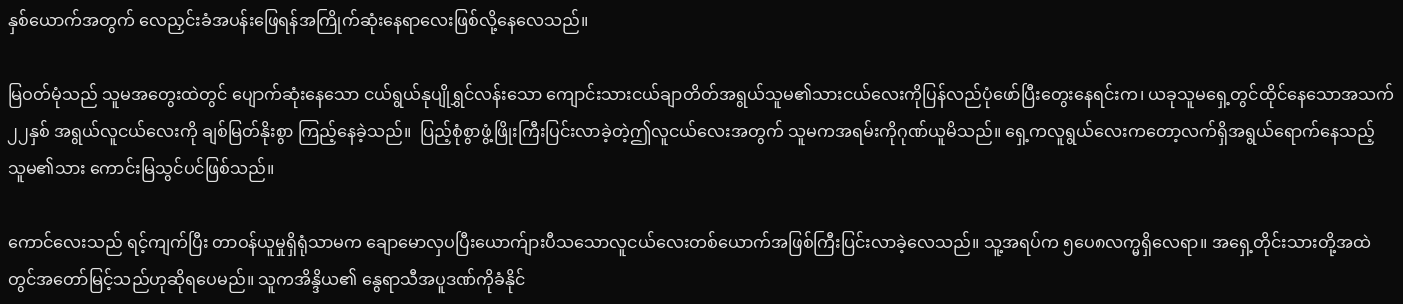နှစ်ယောက်အတွက် လေညှင်းခံအပန်းဖြေရန်အကြိုက်ဆုံးနေရာလေးဖြစ်လို့နေလေသည်။

မြဝတ်မုံသည် သူမအတွေးထဲတွင် ပျောက်ဆုံးနေသော ငယ်ရွယ်နုပျိုရွှင်လန်းသော ကျောင်းသားငယ်ချာတိတ်အရွယ်သူမ၏သားငယ်လေးကိုပြန်လည်ပုံဖော်ပြီးတွေးနေရင်းက၊ ယခုသူမရှေ့တွင်ထိုင်နေသောအသက် ၂၂နှစ် အရွယ်လူငယ်လေးကို ချစ်မြတ်နိုးစွာ ကြည့်နေခဲ့သည်။  ပြည့်စုံစွာဖွံ့ဖြိုးကြီးပြင်းလာခဲ့တဲ့ဤလူငယ်လေးအတွက် သူမကအရမ်းကိုဂုဏ်ယူမိသည်။ ရှေ့ကလူရွယ်လေးကတော့လက်ရှိအရွယ်ရောက်နေသည့် သူမ၏သား ကောင်းမြသွင်ပင်ဖြစ်သည်။

ကောင်လေးသည် ရင့်ကျက်ပြီး တာဝန်ယူမှုရှိရုံသာမက ချောမောလှပပြီးယောက်ျားပီသသောလူငယ်လေးတစ်ယောက်အဖြစ်ကြီးပြင်းလာခဲ့လေသည်။ သူ့အရပ်က ၅ပေ၈လက္မရှိလေရာ။ အရှေ့တိုင်းသားတို့အထဲတွင်အတော်မြင့်သည်ဟုဆိုရပေမည်။ သူကအိန္ဒိယ၏ နွေရာသီအပူဒဏ်ကိုခံနိုင်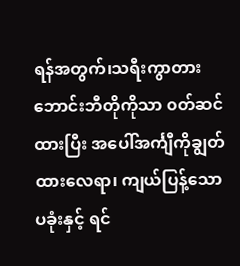ရန်အတွက်၊သရီးကွာတားဘောင်းဘီတိုကိုသာ ၀တ်ဆင်ထားပြီး အပေါ်အင်္ကျီကိုချွတ်ထားလေရာ၊ ကျယ်ပြန့်သော ပခုံးနှင့် ရင်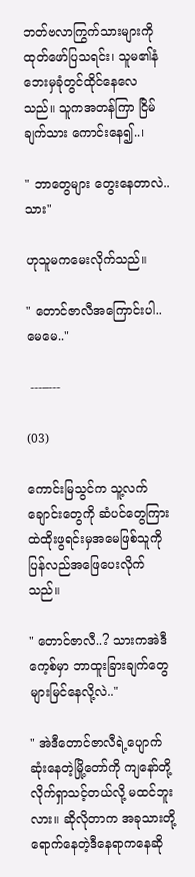ဘတ်ဗလာကြွက်သားများကိုထုတ်ဖော်ပြသရင်း၊ သူမ၏နံဘေးမှခုံတွင်ထိုင်နေလေသည်။ သူကအတန်ကြာ ငြိမ်ချက်သား ကောင်းနေ၍..၊

" ဘာတွေများ တွေးနေတာလဲ..သား"

ဟုသူမကမေးလိုက်သည်။

" တောင်ဇာလီအကြောင်းပါ..မေမေ.."

 ---–---

(03)

ကောင်းမြသွင်က သူ့လက်ချောင်းတွေကို ဆံပင်တွေကြားထဲထိုးဖွရင်းမှအမေဖြစ်သူကိုပြန်လည်အဖြေပေးလိုက်သည်။

" တောင်ဇာလီ..? သားကအဲဒီကေ့စ်မှာ ဘာထူးခြားချက်တွေများမြင်နေလို့လဲ.."

" အဲဒီတောင်ဇာလီရဲ့ပျောက်ဆုံးနေတဲ့မြို့တော်ကို ကျနော်တို့လိုက်ရှာသင့်တယ်လို့ မထင်ဘူးလား။ ဆိုလိုတာက အခုသားတို့ရောက်နေတဲ့ဒီနေရာကနေဆို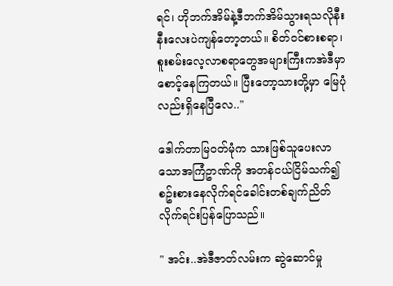ရင်၊ ဟိုဘက်အိမ်နဲ့ဒီဘက်အိမ်သွားရသလိုနီးနီးလေးပဲကျန်တော့တယ်။ စိတ်ဝင်စားစရာ၊ စူးစမ်းလေ့လာစရာတွေအများကြီးကအဲဒီမှာစောင့်နေကြတယ်။ ပြီးတော့သားတို့မှာ မြေပုံလည်းရှိနေပြီလေ.."

ဒေါက်တာမြဝတ်မုံက သားဖြစ်သူပေးလာသောအကြံဥာဏ်ကို အတန်ငယ်ငြိမ်သက်၍ စဥ်းစားနေလိုက်ရင်ခေါင်းတစ်ချက်ညိတ်လိုက်ရင်းပြန်ပြောသည်။

" အင်း..အဲဒီဇာတ်လမ်းက ဆွဲဆောင်မှု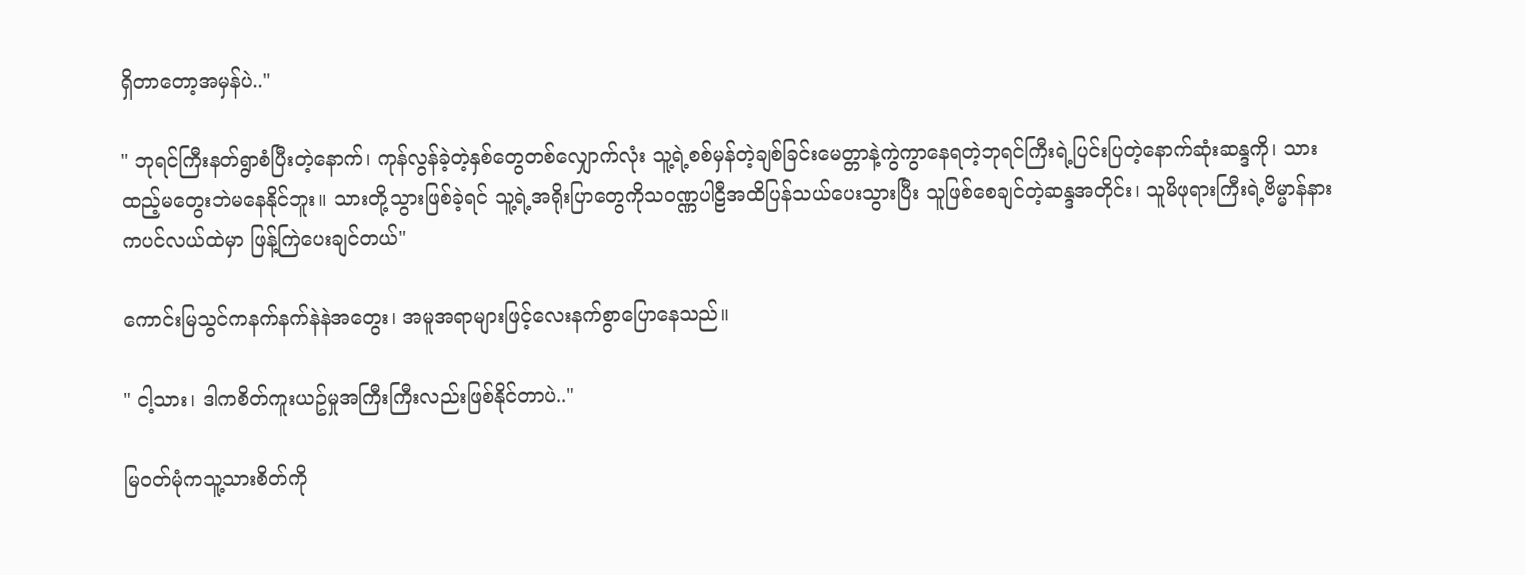ရှိတာတော့အမှန်ပဲ.."

" ဘုရင်ကြီးနတ်ရွာစံပြီးတဲ့နောက်၊ ကုန်လွန်ခဲ့တဲ့နှစ်တွေတစ်လျှောက်လုံး သူ့ရဲ့စစ်မှန်တဲ့ချစ်ခြင်းမေတ္တာနဲ့ကွဲကွာနေရတဲ့ဘုရင်ကြီးရဲ့ပြင်းပြတဲ့နောက်ဆုံးဆန္ဒကို၊ သားထည့်မတွေးဘဲမနေနိုင်ဘူး။ သားတို့သွားဖြစ်ခဲ့ရင် သူ့ရဲ့အရိုးပြာတွေကိုသဝဏ္ဏပါဠီအထိပြန်သယ်ပေးသွားပြီး သူဖြစ်စေချင်တဲ့ဆန္ဒအတိုင်း၊ သူမိဖုရားကြီးရဲ့ဗိမ္မာန်နားကပင်လယ်ထဲမှာ ဖြန့်ကြဲပေးချင်တယ်"

ကောင်းမြသွင်ကနက်နက်နဲနဲအတွေး၊ အမူအရာများဖြင့်လေးနက်စွာပြောနေသည်။

" ငါ့သား၊ ဒါကစိတ်ကူးယဥ်မှုအကြီးကြီးလည်းဖြစ်နိုင်တာပဲ.."

မြဝတ်မုံကသူ့သားစိတ်ကို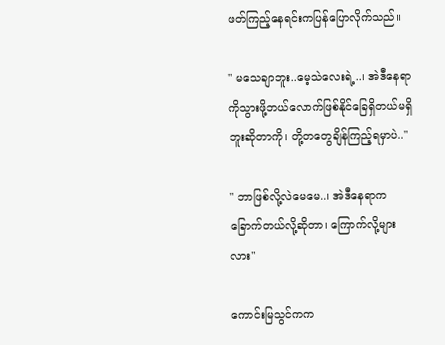ဖတ်ကြည့်နေရင်းကပြန်ပြောလိုက်သည်။

" မသေချာဘူး..မေ့သဲလေးရဲ့..၊ အဲဒီနေရာကိုသွားဖို့ဘယ်လောက်ဖြစ်နိုင်ခြေရှိတယ်မရှိဘူးဆိုတာကို၊ တို့တတွေချိန်ကြည့်ရမှာပဲ.."

" ဘာဖြစ်လို့လဲမေမေ..၊ အဲဒီနေရာကခြောက်တယ်လို့ဆိုတာ၊ ကြောက်လို့များလား"

ကောင်းမြသွင်ကက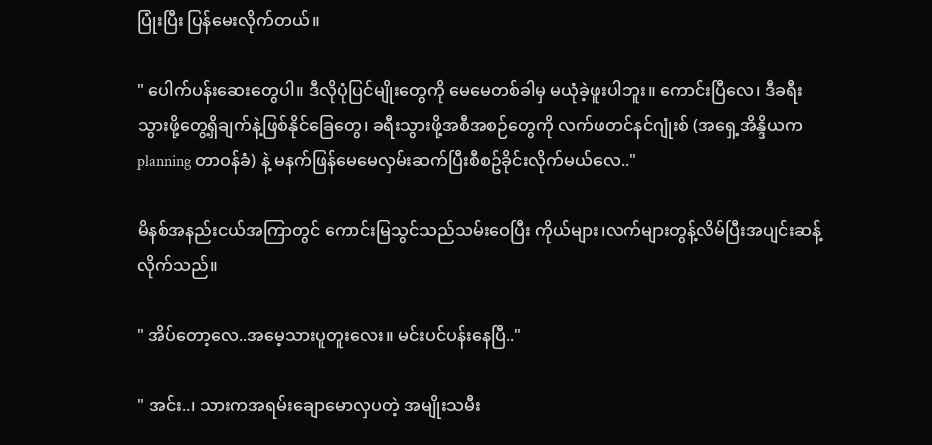ပြုံးပြီး ပြန်မေးလိုက်တယ်။

" ပေါက်ပန်းဆေးတွေပါ။ ဒီလိုပုံပြင်မျိုးတွေကို မေမေတစ်ခါမှ မယုံခဲ့ဖူးပါဘူး။ ကောင်းပြီလေ၊ ဒီခရီးသွားဖို့တွေ့ရှိချက်နဲ့ဖြစ်နိုင်ခြေတွေ၊ ခရီးသွားဖို့အစီအစဉ်တွေကို လက်ဖတင်နင်ဂျုံးစ် (အရှေ့အိန္ဒိယက planning တာဝန်ခံ) နဲ့ မနက်ဖြန်မေမေလှမ်းဆက်ပြီးစီစဥ်ခိုင်းလိုက်မယ်လေ.."

မိနစ်အနည်းငယ်အကြာတွင် ကောင်းမြသွင်သည်သမ်းဝေပြီး ကိုယ်များ၊လက်များတွန့်လိမ်ပြီးအပျင်းဆန့်လိုက်သည်။

" အိပ်တော့လေ..အမေ့သားပူတူးလေး။ မင်းပင်ပန်းနေပြီ.."

" အင်း..၊ သားကအရမ်းချောမောလှပတဲ့ အမျိုးသမီး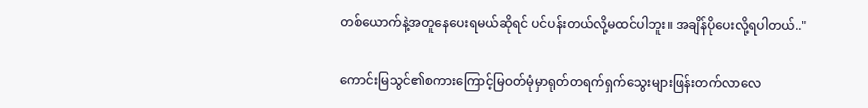တစ်ယောက်နဲ့အတူနေပေးရမယ်ဆိုရင် ပင်ပန်းတယ်လို့မထင်ပါဘူး။ အချိန်ပိုပေးလို့ရပါတယ်.."

ကောင်းမြသွင်၏စကားကြောင့်မြဝတ်မုံမှာရုတ်တရက်ရှက်သွေးများဖြန်းတက်လာလေ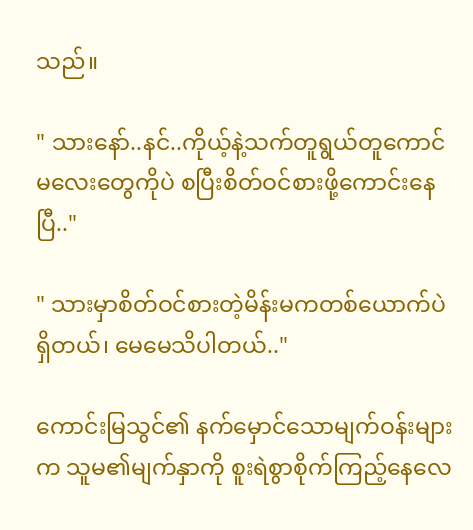သည်။

" သားနော်..နင်..ကိုယ့်နဲ့သက်တူရွယ်တူကောင်မလေးတွေကိုပဲ စပြီးစိတ်ဝင်စားဖို့ကောင်းနေပြီ.."

" သားမှာစိတ်ဝင်စားတဲ့မိန်းမကတစ်ယောက်ပဲရှိတယ်၊ မေမေသိပါတယ်.."

ကောင်းမြသွင်၏ နက်မှောင်သောမျက်ဝန်းများက သူမ၏မျက်နှာကို စူးရဲစွာစိုက်ကြည့်နေလေ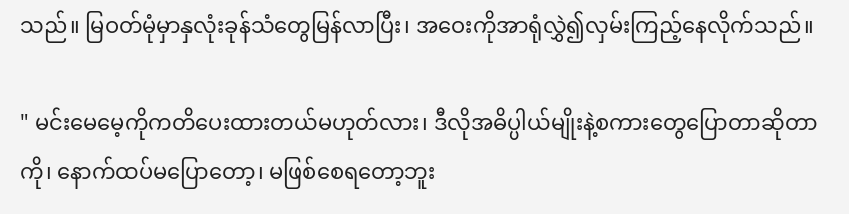သည်။ မြဝတ်မုံမှာနှလုံးခုန်သံတွေမြန်လာပြီး၊ အဝေးကိုအာရုံလွှဲ၍လှမ်းကြည့်နေလိုက်သည်။

" မင်းမေမေ့ကိုကတိပေးထားတယ်မဟုတ်လား၊ ဒီလိုအဓိပ္ပါယ်မျိုးနဲ့စကားတွေပြောတာဆိုတာကို၊ နောက်ထပ်မပြောတော့၊ မဖြစ်စေရတော့ဘူး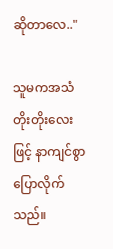ဆိုတာလေ.."

သူမကအသံတိုးတိုးလေးဖြင့် နာကျင်စွာပြောလိုက်သည်။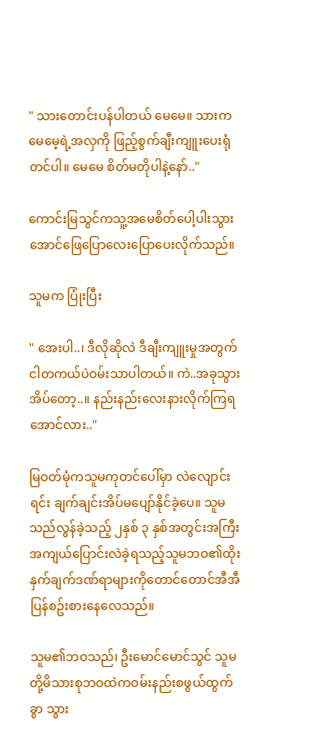" သားတောင်းပန်ပါတယ် မေမေ။ သားကမေမေ့ရဲ့အလှကို ဖြည့်စွက်ချီးကျူးပေးရုံတင်ပါ။ မေမေ စိတ်မတိုပါနဲ့နော်.."

ကောင်းမြသွင်ကသူ့အမေစိတ်ပေါ့ပါးသွားအောင်ဖြေပြောလေးပြောပေးလိုက်သည်။

သူမက ပြုံးပြီး

" အေးပါ..၊ ဒီလိုဆိုလဲ ဒီချီးကျူးမှုအတွက် ငါတကယ်ပဲဝမ်းသာပါတယ်။ ကဲ..အခုသွားအိပ်တော့..။ နည်းနည်းလေးနားလိုက်ကြရအောင်လား.."

မြဝတ်မုံကသူမကုတင်ပေါ်မှာ လဲလျောင်းရင်း ချက်ချင်းအိပ်မပျော်နိုင်ခဲ့ပေ။ သူမသည်လွန်ခဲ့သည့် ၂နှစ် ၃ နှစ်အတွင်းအကြီးအကျယ်ပြောင်းလဲခဲ့ရသည့်သူမဘဝ၏ထိုးနှက်ချက်ဒဏ်ရာများကိုတောင်တောင်အီအီပြန်စဥ်းစားနေလေသည်။

သူမ၏ဘဝသည်၊ ဦးမောင်မောင်သွင် သူမတို့မိသားစုဘဝထဲကဝမ်းနည်းစဖွယ်ထွက်ခွာ သွား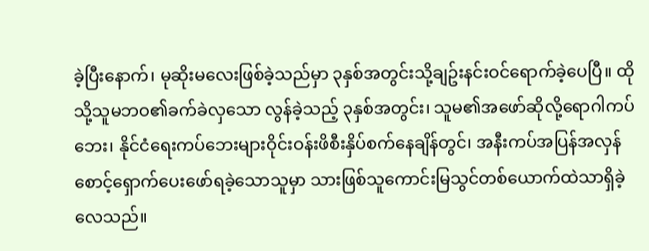ခဲ့ပြီးနောက်၊ မုဆိုးမလေးဖြစ်ခဲ့သည်မှာ ၃နှစ်အတွင်းသို့ချဥ်းနင်းဝင်ရောက်ခဲ့ပေပြီ။ ထိုသို့သူမဘဝ၏ခက်ခဲလှသော လွန်ခဲ့သည့် ၃နှစ်အတွင်း၊ သူမ၏အဖော်ဆိုလို့ရောဂါကပ်ဘေး၊ နိုင်ငံရေးကပ်ဘေးများဝိုင်းဝန်းဖိစီးနှိပ်စက်နေချိန်တွင်၊ အနီးကပ်အပြန်အလှန် စောင့်ရှောက်ပေးဖော်ရခဲ့သောသူမှာ သားဖြစ်သူကောင်းမြသွင်တစ်ယောက်ထဲသာရှိခဲ့လေသည်။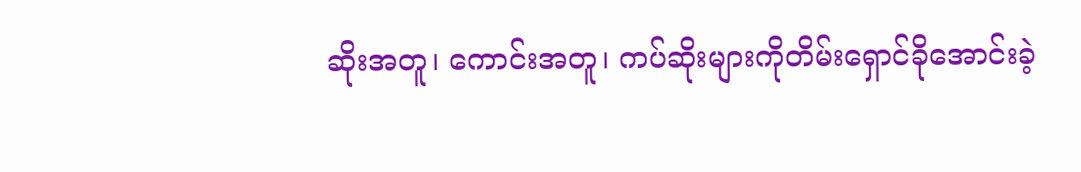ဆိုးအတူ၊ ကောင်းအတူ၊ ကပ်ဆိုးများကိုတိမ်းရှောင်ခိုအောင်းခဲ့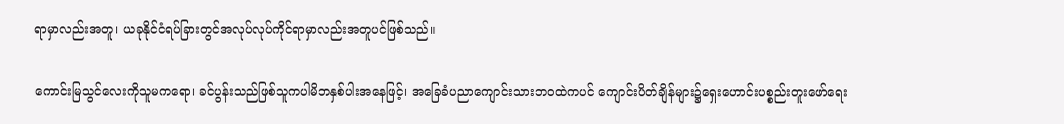ရာမှာလည်းအတူ၊ ယခုနိုင်ငံရပ်ခြားတွင်အလုပ်လုပ်ကိုင်ရာမှာလည်းအတူပင်ဖြစ်သည်။

ကောင်းမြသွင်လေးကိုသူမကရော၊ ခင်ပွန်းသည်ဖြစ်သူကပါမိဘနှစ်ပါးအနေဖြင့်၊ အခြေခံပညာကျောင်းသားဘဝထဲကပင် ကျောင်းပိတ်ချိန်များ၌ရှေးဟောင်းပစ္စည်းတူးဖော်ရေး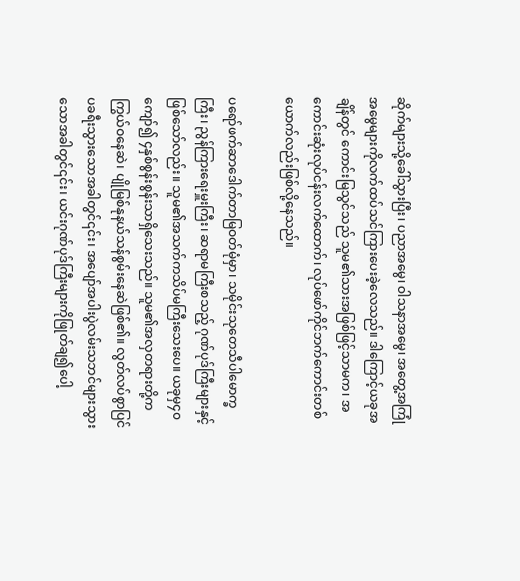ဆိုက်များသို့ခေါ်သွားပြီး၊ ပညာအမွေ၊ ဝါသနာအမွေ၊ အတွေ့အကြုံအမွေများကိုလက်ထပ်သင်ကြားပေးခဲ့လေသည်။ ဒါကြောင့်ယခုအချိန်တွင် ကောင်းမြသွင်သည် သူမ၏သားအဖြစ်ဖြင့်သာမက၊ အကောင်းဆုံးလုပ်ငန်းလက်ထောက်၊ လုပ်ဖော်ကိုင်ဘက်ကောင်းတစ်ယောက်လည်းဖြစ်လို့နေသည်။

ပရော်ဖက်ဆာဒေါက်တာမြဝတ်မုံမှာ၊ သမိုင်းသုတေသီပါမောက္ခကြီး၊ ညွန်ကြားရေးမှူးကြီး၊ ဆရာမကြီးစသည့် ဂုဏ်ပုဒ်ကြီးများနှင့်ဖြစ်သော်လည်း။ သူမ၏အသက်ကသိပ်မကြီးသေးပေ။ ယခုမှ၄၀ကျော်၍ ၄နှစ်စွန်းစွန်းသာရှိသေးသည်။ သူမ၏အလှတရားတို့ကကြွယ်ဝနေဆဲ၊ ပျိုမြစ်နုနယ်သန်စွမ်းနေဆဲဖြစ်၏။ လွတ်လပ်စွာပြင်ပခရီးသွားသောအခါတွင်၎င်း၊ အပျော်အပါးပွဲလမ်းသဘင်များသွားသောအခါတွင်၎င်း၊ ယင်းဂုဏ်ပုဒ်ကြီးများကိုဖြုတ်ချ၍ပေါ့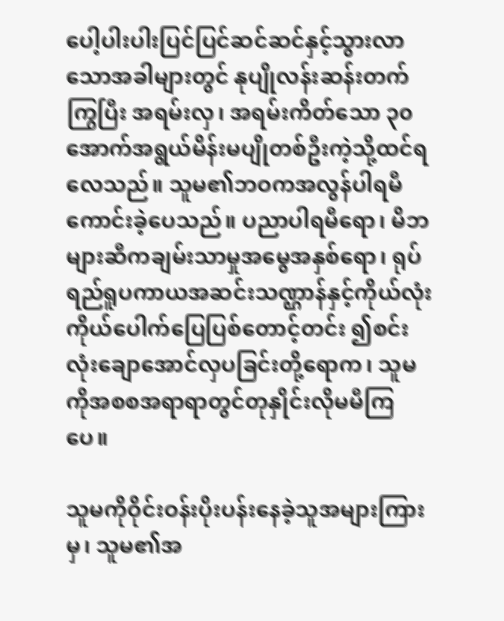ပေါ့ပါးပါးပြင်ပြင်ဆင်ဆင်နှင့်သွားလာသောအခါများတွင် နုပျိုလန်းဆန်းတက်ကြွပြီး အရမ်းလှ၊ အရမ်းကိတ်သော ၃၀ အောက်အရွယ်မိန်းမပျိုတစ်ဦးကဲ့သို့ထင်ရလေသည်။ သူမ၏ဘဝကအလွန်ပါရမီကောင်းခဲ့ပေသည်။ ပညာပါရမီရော၊ မိဘများဆီကချမ်းသာမှုအမွေအနှစ်ရော၊ ရုပ်ရည်ရူပကာယအဆင်းသဏ္ဌာန်နှင့်ကိုယ်လုံးကိုယ်ပေါက်ပြေပြစ်တောင့်တင်း ၍စင်းလုံးချောအောင်လှပခြင်းတို့ရောက၊ သူမကိုအစစအရာရာတွင်တုနှိုင်းလိုမမီကြပေ။

သူမကိုဝိုင်းဝန်းပိုးပန်းနေခဲ့သူအများကြားမှ၊ သူမ၏အ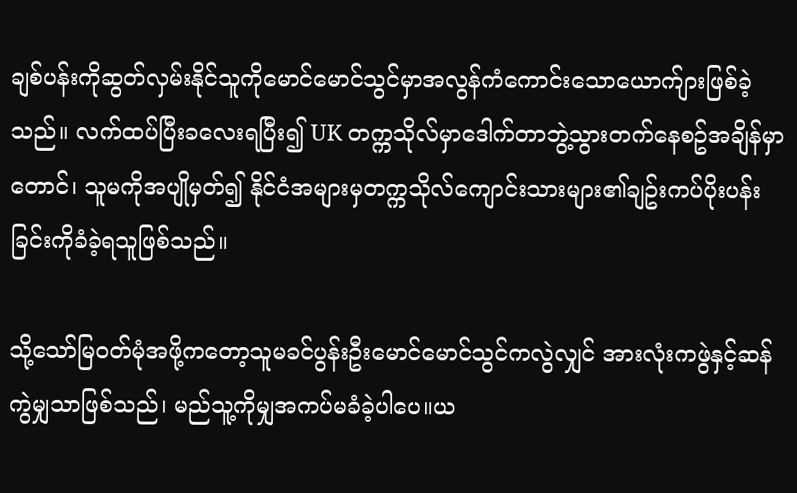ချစ်ပန်းကိုဆွတ်လှမ်းနိုင်သူကိုမောင်မောင်သွင်မှာအလွန်ကံကောင်းသောယောက်ျားဖြစ်ခဲ့သည်။ လက်ထပ်ပြီးခလေးရပြီး၍ UK တက္ကသိုလ်မှာဒေါက်တာဘွဲ့သွားတက်နေစဥ်အချိန်မှာတောင်၊ သူမကိုအပျိုမှတ်၍ နိုင်ငံအများမှတက္ကသိုလ်ကျောင်းသားများ၏ချဥ်းကပ်ပိုးပန်းခြင်းကိုခံခဲ့ရသူဖြစ်သည်။

သို့သော်မြဝတ်မုံအဖို့ကတော့သူမခင်ပွန်းဦးမောင်မောင်သွင်ကလွဲလျှင် အားလုံးကဖွဲနှင့်ဆန်ကွဲမျှသာဖြစ်သည်၊ မည်သူ့ကိုမျှအကပ်မခံခဲ့ပါပေ။ယ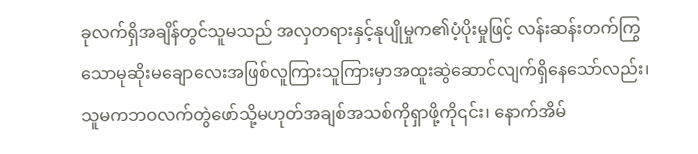ခုလက်ရှိအချိန်တွင်သူမသည် အလှတရားနှင့်နုပျိုမှုက၏ပံ့ပိုးမှုဖြင့် လန်းဆန်းတက်ကြွသောမုဆိုးမချောလေးအဖြစ်လူကြားသူကြားမှာအထူးဆွဲဆောင်လျက်ရှိနေသော်လည်း၊ သူမကဘဝလက်တွဲဖော်သို့မဟုတ်အချစ်အသစ်ကိုရှာဖို့ကို၎င်း၊ နောက်အိမ်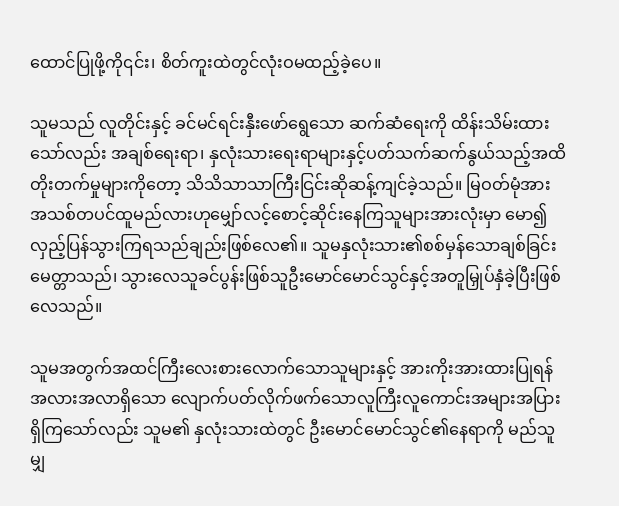ထောင်ပြုဖို့ကို၎င်း၊ စိတ်ကူးထဲတွင်လုံးဝမထည့်ခဲ့ပေ။

သူမသည် လူတိုင်းနှင့် ခင်မင်ရင်းနှီးဖော်ရွေသော ဆက်ဆံရေးကို ထိန်းသိမ်းထားသော်လည်း အချစ်ရေးရာ၊ နှလုံးသားရေးရာများနှင့်ပတ်သက်ဆက်နွယ်သည့်အထိ တိုးတက်မှုများကိုတော့ သိသိသာသာကြီးငြင်းဆိုဆန့်ကျင်ခဲ့သည်။ မြဝတ်မုံအား အသစ်တပင်ထူမည်လားဟုမျှော်လင့်စောင့်ဆိုင်းနေကြသူများအားလုံးမှာ မော၍လှည့်ပြန်သွားကြရသည်ချည်းဖြစ်လေ၏။ သူမနှလုံးသား၏စစ်မှန်သောချစ်ခြင်းမေတ္တာသည်၊ သွားလေသူခင်ပွန်းဖြစ်သူဦးမောင်မောင်သွင်နှင့်အတူမြှုပ်နှံခဲ့ပြီးဖြစ်လေသည်။

သူမအတွက်အထင်ကြီးလေးစားလောက်သောသူများနှင့် အားကိုးအားထားပြုရန်အလားအလာရှိသော လျောက်ပတ်လိုက်ဖက်သောလူကြီးလူကောင်းအများအပြားရှိကြသော်လည်း သူမ၏ နှလုံးသားထဲတွင် ဦးမောင်မောင်သွင်၏နေရာကို မည်သူမျှ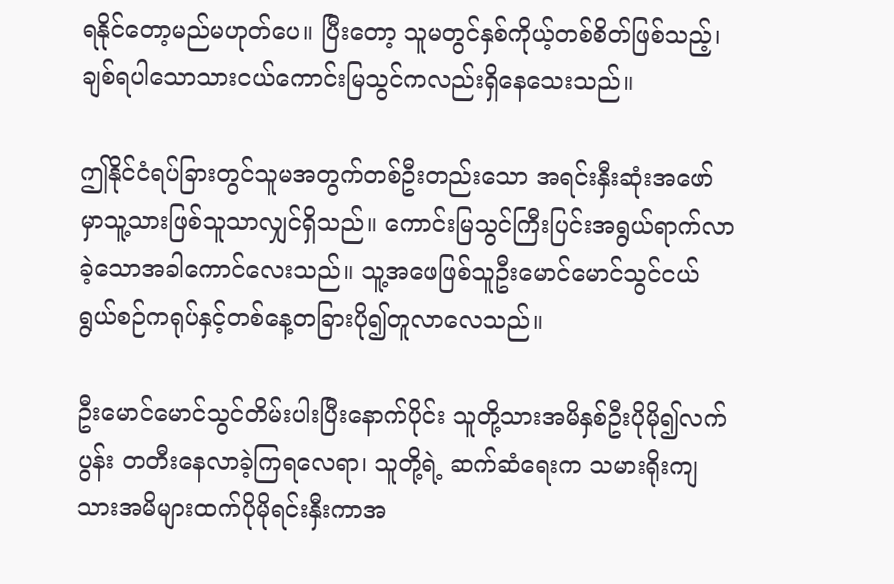ရနိုင်တော့မည်မဟုတ်ပေ။ ပြီးတော့ သူမတွင်နှစ်ကိုယ့်တစ်စိတ်ဖြစ်သည့်၊ ချစ်ရပါသောသားငယ်ကောင်းမြသွင်ကလည်းရှိနေသေးသည်။

ဤနိုင်ငံရပ်ခြားတွင်သူမအတွက်တစ်ဦးတည်းသော အရင်းနှီးဆုံးအဖော်မှာသူ့သားဖြစ်သူသာလျှင်ရှိသည်။ ကောင်းမြသွင်ကြီးပြင်းအရွယ်ရာက်လာခဲ့သောအခါကောင်လေးသည်။ သူ့အဖေဖြစ်သူဦးမောင်မောင်သွင်ငယ်ရွယ်စဉ်ကရုပ်နှင့်တစ်နေ့တခြားပို၍တူလာလေသည်။

ဦးမောင်မောင်သွင်တိမ်းပါးပြီးနောက်ပိုင်း သူတို့သားအမိနှစ်ဦးပိုမို၍လက်ပွန်း တတီးနေလာခဲ့ကြရလေရာ၊ သူတို့ရဲ့ ဆက်ဆံရေးက သမားရိုးကျ သားအမိများထက်ပိုမိုရင်းနှီးကာအ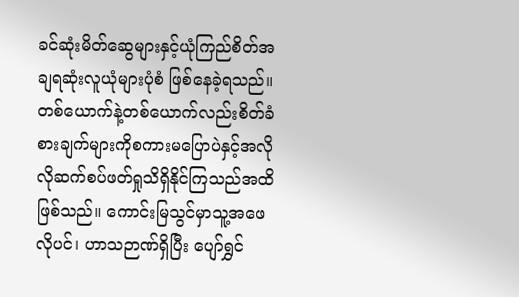ခင်ဆုံးမိတ်ဆွေများနှင့်ယုံကြည်စိတ်အချရဆုံးလူယုံများပုံစံ ဖြစ်နေခဲ့ရသည်။ တစ်ယောက်နဲ့တစ်ယောက်လည်းစိတ်ခံစားချက်များကိုစကားမပြောပဲနှင့်အလိုလိုဆက်စပ်ဖတ်ရှုသိရှိနိုင်ကြသည်အထိဖြစ်သည်။ ကောင်းမြသွင်မှာသူ့အဖေလိုပင်၊ ဟာသဉာဏ်ရှိပြီး ပျော်ရွှင်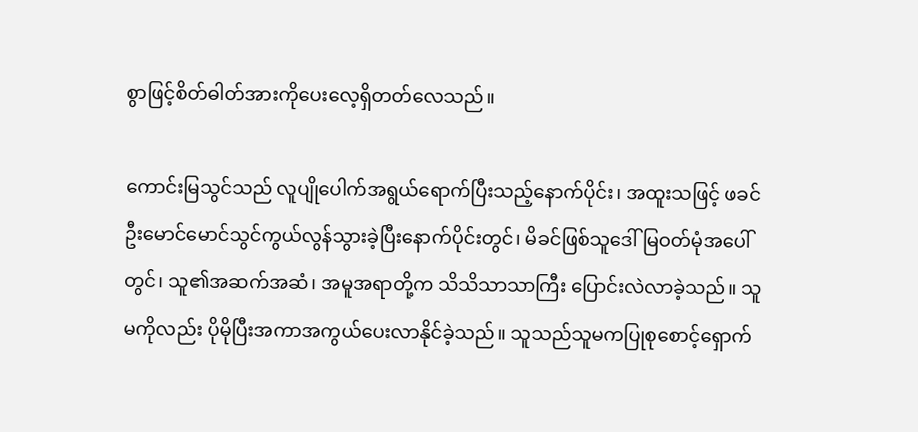စွာဖြင့်စိတ်ဓါတ်အားကိုပေးလေ့ရှိတတ်လေသည်။

ကောင်းမြသွင်သည် လူပျိုပေါက်အရွယ်ရောက်ပြီးသည့်နောက်ပိုင်း၊ အထူးသဖြင့် ဖခင်ဦးမောင်မောင်သွင်ကွယ်လွန်သွားခဲ့ပြီးနောက်ပိုင်းတွင်၊ မိခင်ဖြစ်သူဒေါ်မြဝတ်မုံအပေါ်တွင်၊ သူ၏အဆက်အဆံ၊ အမူအရာတို့က သိသိသာသာကြီး ပြောင်းလဲလာခဲ့သည်။ သူမကိုလည်း ပိုမိုပြီးအကာအကွယ်ပေးလာနိုင်ခဲ့သည်။ သူသည်သူမကပြုစုစောင့်ရှောက်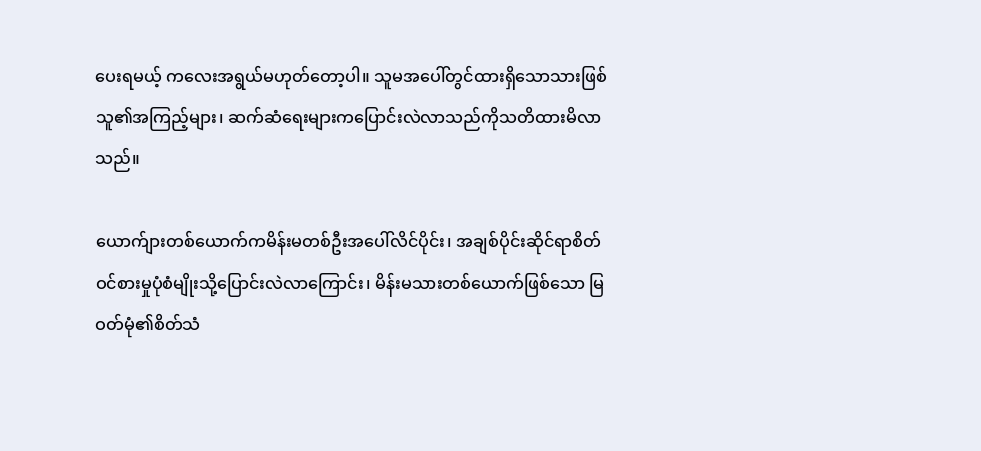ပေးရမယ့် ကလေးအရွယ်မဟုတ်တော့ပါ။ သူမအပေါ်တွင်ထားရှိသောသားဖြစ်သူ၏အကြည့်များ၊ ဆက်ဆံရေးများကပြောင်းလဲလာသည်ကိုသတိထားမိလာသည်။

ယောက်ျားတစ်ယောက်ကမိန်းမတစ်ဦးအပေါ်လိင်ပိုင်း၊ အချစ်ပိုင်းဆိုင်ရာစိတ်ဝင်စားမှုပုံစံမျိုးသို့ပြောင်းလဲလာကြောင်း၊ မိန်းမသားတစ်ယောက်ဖြစ်သော မြဝတ်မုံ၏စိတ်သံ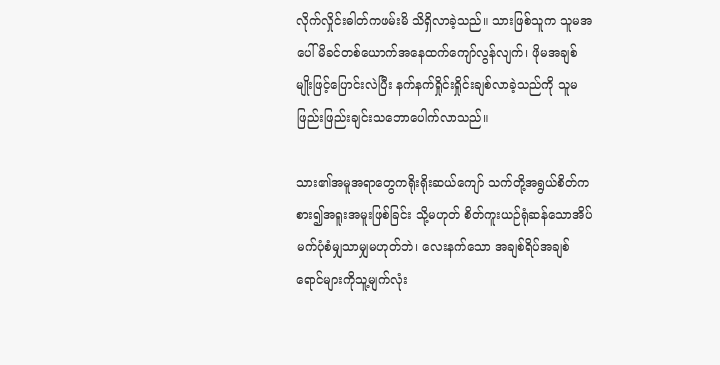လိုက်လှိုင်းဓါတ်ကဖမ်းမိ သိရှိလာခဲ့သည်။ သားဖြစ်သူက သူမအပေါ် မိခင်တစ်ယောက်အနေထက်ကျော်လွန်လျက်၊ ဖိုမအချစ်မျိုးဖြင့်ပြောင်းလဲပြီး နက်နက်ရှိုင်းရှိုင်းချစ်လာခဲ့သည်ကို သူမဖြည်းဖြည်းချင်းသဘောပေါက်လာသည်။

သား၏အမူအရာတွေကရိုးရိုးဆယ်ကျော် သက်တို့အရွယ်စိတ်ကစား၍အရူးအမူးဖြစ်ခြင်း သို့မဟုတ် စိတ်ကူးယဉ်ရုံဆန်သောအိပ်မက်ပုံစံမျှသာမျှမဟုတ်ဘဲ၊ လေးနက်သော အချစ်ရိပ်အချစ်ရောင်များကိုသူ့မျက်လုံး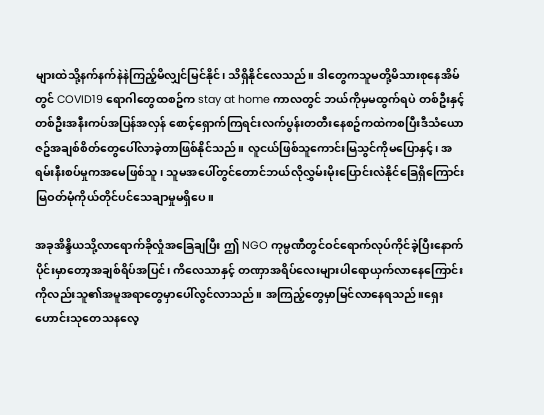များထဲသို့နက်နက်နဲနဲကြည့်မိလျှင်မြင်နိုင်၊ သိရှိနိုင်လေသည်။ ဒါတွေကသူမတို့မိသားစုနေအိမ်တွင် COVID19 ရောဂါတွေထစဥ်က stay at home ကာလတွင် ဘယ်ကိုမှမထွက်ရပဲ တစ်ဦးနှင့်တစ်ဦးအနီးကပ်အပြန်အလှန် စောင့်ရှောက်ကြရင်းလက်ပွန်းတတီးနေစဥ်ကထဲကစပြီးဒီသံယောဇဥ်အချစ်စိတ်တွေပေါ်လာခဲ့တာဖြစ်နိုင်သည်။ လူငယ်ဖြစ်သူကောင်းမြသွင်ကိုမပြောနှင့်၊ အရမ်းနီးစပ်မှုကအမေဖြစ်သူ၊ သူမအပေါ်တွင်တောင်ဘယ်လိုလွှမ်းမိုးပြောင်းလဲနိုင်ခြေရှိကြောင်းမြဝတ်မုံကိုယ်တိုင်ပင်သေချာမှုမရှိပေ။

အခုအိန္ဒိယသို့လာရောက်ခိုလှုံအခြေချပြီး ဤ NGO ကုမ္ပဏီတွင်ဝင်ရောက်လုပ်ကိုင်ခဲ့ပြီးနောက်ပိုင်းမှာတော့အချစ်ရိပ်အပြင်၊ ကိလေသာနှင့် တဏှာအရိပ်လေးများပါရောယှက်လာနေကြောင်းကိုလည်းသူ၏အမူအရာတွေမှာပေါ်လွင်လာသည်။ အကြည့်တွေမှာမြင်လာနေရသည်။ရှေးဟောင်းသုတေသနလေ့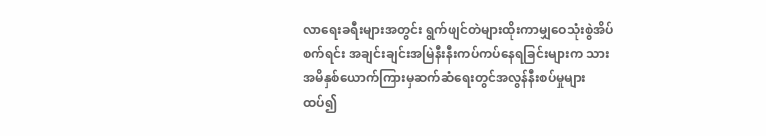လာရေးခရီးများအတွင်း ရွက်ဖျင်တဲများထိုးကာမျှဝေသုံးစွဲအိပ်စက်ရင်း အချင်းချင်းအမြဲနီးနီးကပ်ကပ်နေရခြင်းများက သားအမိနှစ်ယောက်ကြားမှဆက်ဆံရေးတွင်အလွန်နီးစပ်မှုများထပ်၍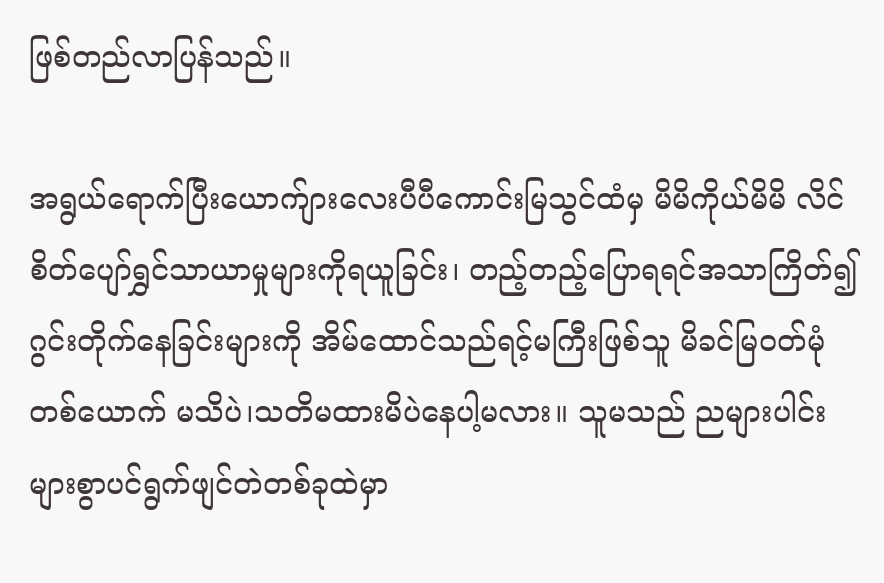ဖြစ်တည်လာပြန်သည်။

အရွယ်ရောက်ပြီးယောက်ျားလေးပီပီကောင်းမြသွင်ထံမှ မိမိကိုယ်မိမိ လိင်စိတ်ပျော်ရွှင်သာယာမှုများကိုရယူခြင်း၊ တည့်တည့်ပြောရရင်အသာကြိတ်၍ဂွင်းတိုက်နေခြင်းများကို အိမ်ထောင်သည်ရင့်မကြီးဖြစ်သူ မိခင်မြဝတ်မုံတစ်ယောက် မသိပဲ၊သတိမထားမိပဲနေပါ့မလား။ သူမသည် ညများပါင်းများစွာပင်ရွက်ဖျင်တဲတစ်ခုထဲမှာ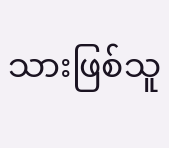သားဖြစ်သူ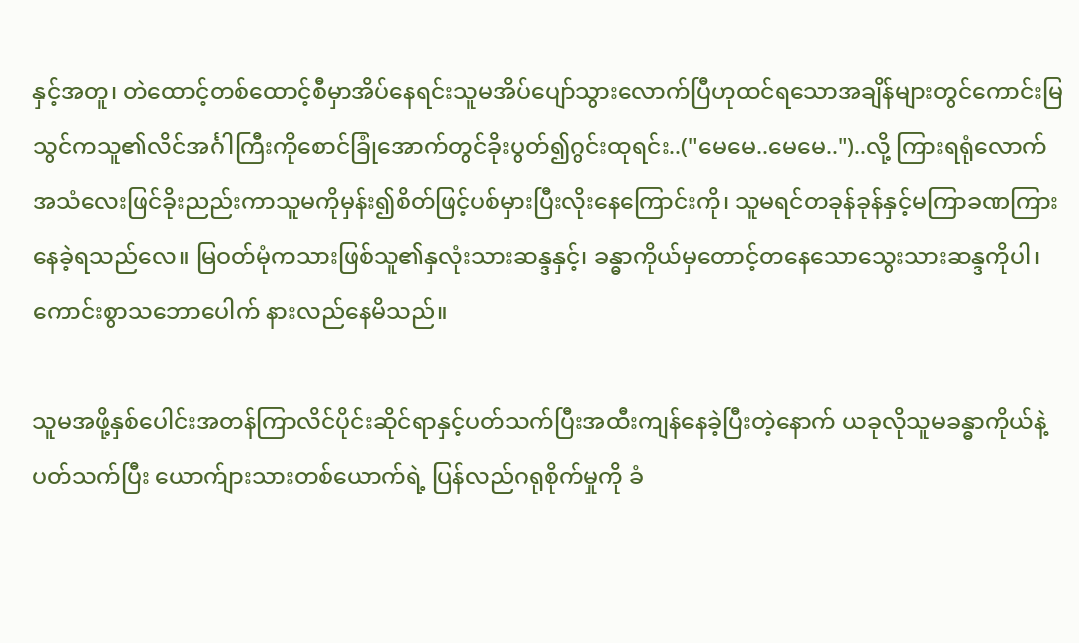နှင့်အတူ၊ တဲထောင့်တစ်ထောင့်စီမှာအိပ်နေရင်းသူမအိပ်ပျော်သွားလောက်ပြီဟုထင်ရသောအချိန်များတွင်ကောင်းမြသွင်ကသူ၏လိင်အင်္ဂါကြီးကိုစောင်ခြုံအောက်တွင်ခိုးပွတ်၍ဂွင်းထုရင်း..("မေမေ..မေမေ..")..လို့ ကြားရရုံလောက်အသံလေးဖြင်ခိုးညည်းကာသူမကိုမှန်း၍စိတ်ဖြင့်ပစ်မှားပြီးလိုးနေကြောင်းကို၊ သူမရင်တခုန်ခုန်နှင့်မကြာခဏကြားနေခဲ့ရသည်လေ။ မြဝတ်မုံကသားဖြစ်သူ၏နှလုံးသားဆန္ဒနှင့်၊ ခန္ဓာကိုယ်မှတောင့်တနေသောသွေးသားဆန္ဒကိုပါ၊ ကောင်းစွာသဘောပေါက် နားလည်နေမိသည်။

သူမအဖို့နှစ်ပေါင်းအတန်ကြာလိင်ပိုင်းဆိုင်ရာနှင့်ပတ်သက်ပြီးအထီးကျန်နေခဲ့ပြီးတဲ့နောက် ယခုလိုသူမခန္ဓာကိုယ်နဲ့ပတ်သက်ပြီး ယောက်ျားသားတစ်ယောက်ရဲ့ ပြန်လည်ဂရုစိုက်မှုကို ခံ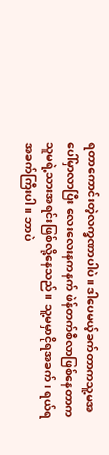ရတာကောင်းတဲ့လက္ခဏာပါပဲ။ ဒါပေမယ့်ခက်တာကသူ့မအပေါ်မှာလာပြီး လေးလေးနကနက် ဖဲန်တက်စီလာဖြစ်နေတာက သူမရဲ့သားအရင်းဖြစ်လို့နေသည်။ သူ့မမှာငိုရအခက်၊ ရယ်ရအခက်ကြီးပါ။ ဘာပဲ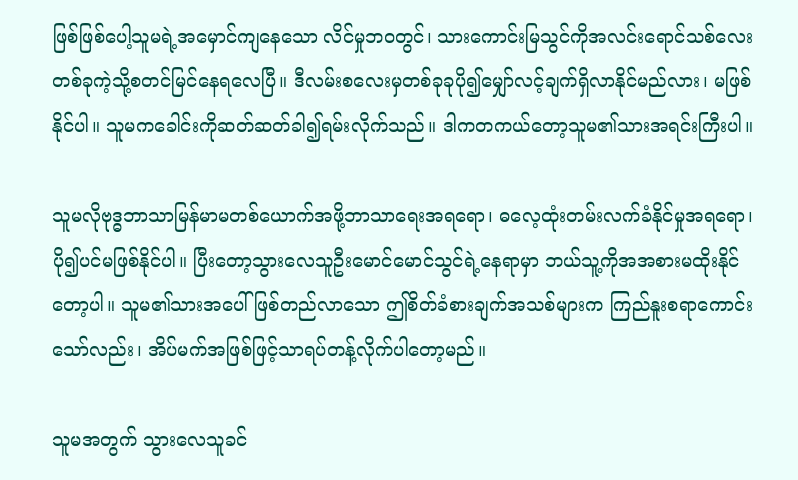ဖြစ်ဖြစ်ပေါ့သူမရဲ့အမှောင်ကျနေသော လိင်မှုဘဝတွင်၊ သားကောင်းမြသွင်ကိုအလင်းရောင်သစ်လေးတစ်ခုကဲ့သို့စတင်မြင်နေရလေပြီ။ ဒီလမ်းစလေးမှတစ်ခုခုပို၍မျှော်လင့်ချက်ရှိလာနိုင်မည်လား၊ မဖြစ်နိုင်ပါ။ သူမကခေါင်းကိုဆတ်ဆတ်ခါ၍ရမ်းလိုက်သည်။ ဒါကတကယ်တော့သူမ၏သားအရင်းကြီးပါ။

သူမလိုဗုဒ္ဓဘာသာမြန်မာမတစ်ယောက်အဖို့ဘာသာရေးအရရော၊ ဓလေ့ထုံးတမ်းလက်ခံနိုင်မှုအရရော၊ ပို၍ပင်မဖြစ်နိုင်ပါ။ ပြီးတော့သွားလေသူဦးမောင်မောင်သွင်ရဲ့နေရာမှာ ဘယ်သူ့ကိုအအစားမထိုးနိုင်တော့ပါ။ သူမ၏သားအပေါ်ဖြစ်တည်လာသော ဤစိတ်ခံစားချက်အသစ်များက ကြည်နူးစရာကောင်းသော်လည်း၊ အိပ်မက်အဖြစ်ဖြင့်သာရပ်တန့်လိုက်ပါတော့မည်။

သူမအတွက် သွားလေသူခင်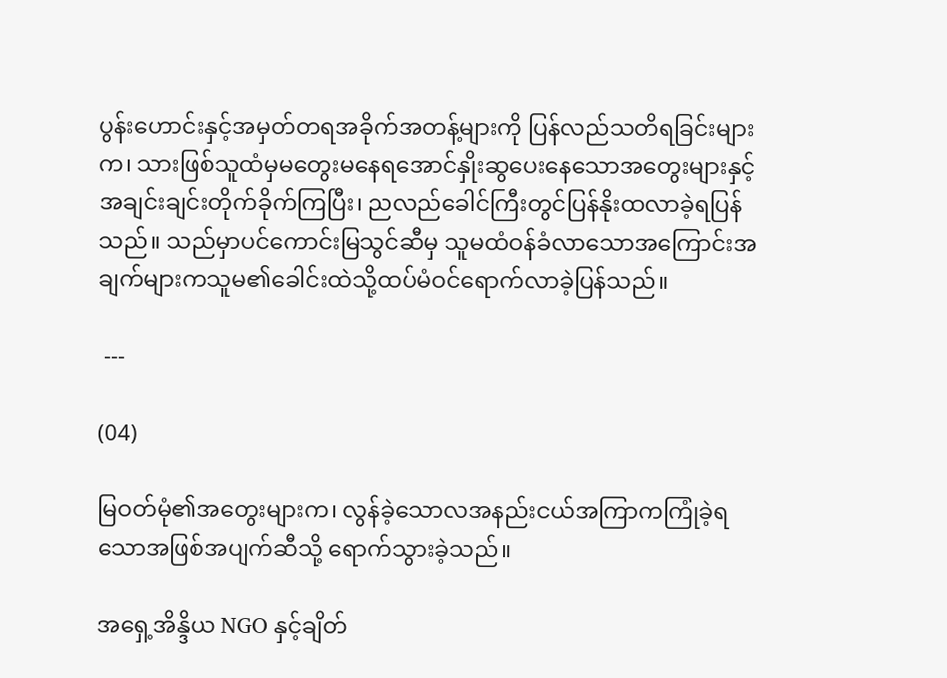ပွန်းဟောင်းနှင့်အမှတ်တရအခိုက်အတန့်များကို ပြန်လည်သတိရခြင်းများက၊ သားဖြစ်သူထံမှမတွေးမနေရအောင်နှိုးဆွပေးနေသောအတွေးများနှင့်အချင်းချင်းတိုက်ခိုက်ကြပြီး၊ ညလည်ခေါင်ကြီးတွင်ပြန်နိုးထလာခဲ့ရပြန်သည်။ သည်မှာပင်ကောင်းမြသွင်ဆီမှ သူမထံဝန်ခံလာသောအကြောင်းအချက်များကသူမ၏ခေါင်းထဲသို့ထပ်မံဝင်ရောက်လာခဲ့ပြန်သည်။

 ---

(04)

မြဝတ်မုံ၏အတွေးများက၊ လွန်ခဲ့သောလအနည်းငယ်အကြာကကြုံခဲ့ရသောအဖြစ်အပျက်ဆီသို့ ရောက်သွားခဲ့သည်။

အရှေ့အိန္ဒိယ NGO နှင့်ချိတ်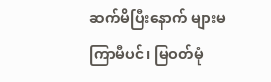ဆက်မိပြီးနောက် များမကြာမီပင်၊ မြဝတ်မုံ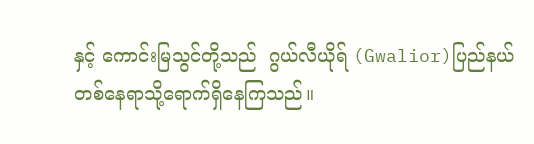နှင့် ကောင်းမြသွင်တို့သည်  ဂွယ်လီယိုရ် (Gwalior)ပြည်နယ်တစ်နေရာသို့ရောက်ရှိနေကြသည်။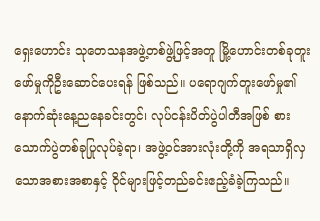ရှေးဟောင်း သုတေသနအဖွဲ့တစ်ဖွဲ့ဖြင့်အတူ မြို့ဟောင်းတစ်ခုတူးဖော်မှုကိုဦးဆောင်ပေးရန် ဖြစ်သည်။ ပရောဂျက်တူးဖော်မှု၏နောက်ဆုံးနေ့ညနေခင်းတွင်၊ လုပ်ငန်းပိတ်ပွဲပါတီအဖြစ် စားသောက်ပွဲတစ်ခုပြုလုပ်ခဲ့ရာ၊ အဖွဲ့ဝင်အားလုံးတို့ကို အရသာရှိလှသောအစားအစာနှင့် ဝိုင်များဖြင့်တည်ခင်းဧည့်ခံခဲ့ကြသည်။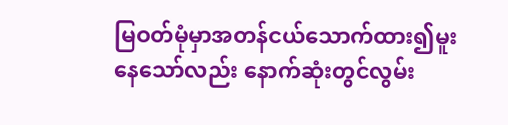မြဝတ်မုံမှာအတန်ငယ်သောက်ထား၍မူးနေသော်လည်း နောက်ဆုံးတွင်လွမ်း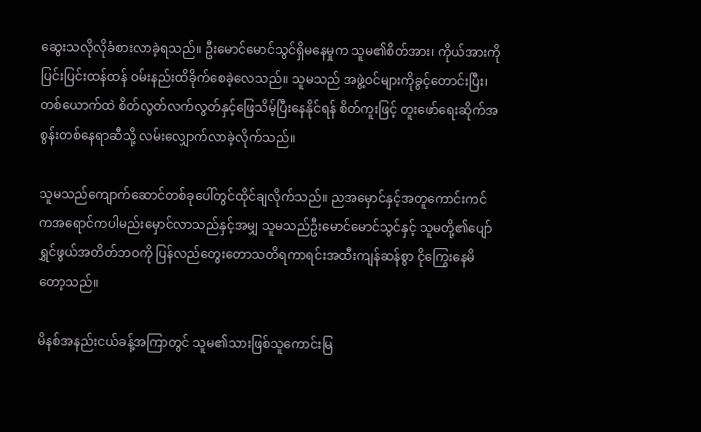ဆွေးသလိုလိုခံစားလာခဲ့ရသည်။ ဦးမောင်မောင်သွင်ရှိမနေမှုက သူမ၏စိတ်အား၊ ကိုယ်အားကို ပြင်းပြင်းထန်ထန် ဝမ်းနည်းထိခိုက်စေခဲ့လေသည်။ သူမသည် အဖွဲ့ဝင်များကိုခွင့်တောင်းပြီး၊ တစ်ယောက်ထဲ စိတ်လွတ်လက်လွတ်နှင့်ဖြေသိမ့်ပြီးနေနိုင်ရန် စိတ်ကူးဖြင့် တူးဖော်ရေးဆိုက်အစွန်းတစ်နေရာဆီသို့ လမ်းလျှောက်လာခဲ့လိုက်သည်။

သူမသည်ကျောက်ဆောင်တစ်ခုပေါ်တွင်ထိုင်ချလိုက်သည်။ ညအမှောင်နှင့်အတူကောင်းကင်ကအရောင်ကပါမည်းမှောင်လာသည်နှင့်အမျှ သူမသည်ဦးမောင်မောင်သွင်နှင့် သူမတို့၏ပျော်ရွှင်ဖွယ်အတိတ်ဘဝကို ပြန်လည်တွေးတောသတိရကာရင်းအထီးကျန်ဆန်စွာ ငိုကြွေးနေမိတော့သည်။

မိနစ်အနည်းငယ်ခန့်အကြာတွင် သူမ၏သားဖြစ်သူကောင်းမြ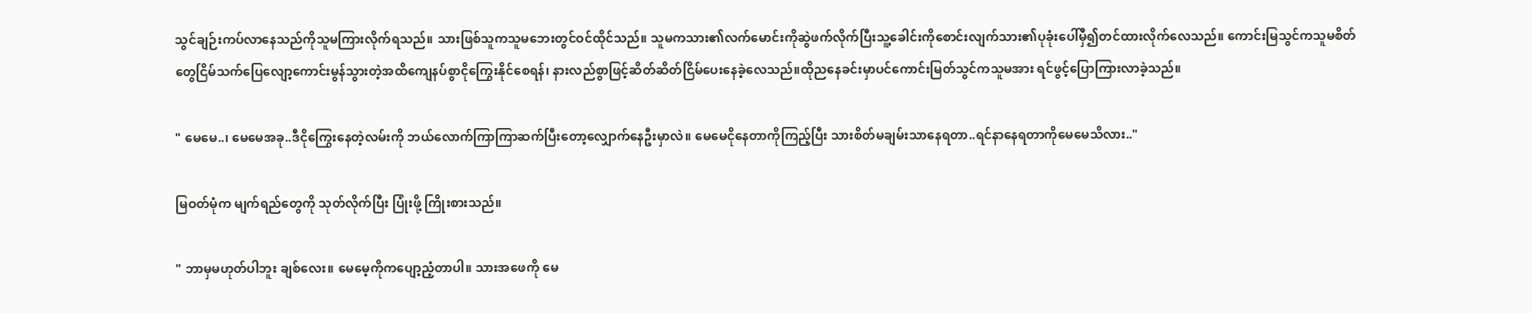သွင်ချဉ်းကပ်လာနေသည်ကိုသူမကြားလိုက်ရသည်။ သားဖြစ်သူကသူမဘေးတွင်ဝင်ထိုင်သည်။ သူမကသား၏လက်မောင်းကိုဆွဲဖက်လိုက်ပြီးသူ့ခေါင်းကိုစောင်းလျက်သား၏ပုခုံးပေါ်မှီ၍တင်ထားလိုက်လေသည်။ ကောင်းမြသွင်ကသူမစိတ်တွေငြိမ်သက်ပြေလျော့ကောင်းမွန်သွားတဲ့အထိကျေနပ်စွာငိုကြွေးနိုင်စေရန်၊ နားလည်စွာဖြင့်ဆိတ်ဆိတ်ငြိမ်ပေးနေခဲ့လေသည်။ထိုညနေခင်းမှာပင်ကောင်းမြတ်သွင်ကသူမအား ရင်ဖွင့်ပြောကြားလာခဲ့သည်။

" မေမေ..၊ မေမေအခု..ဒီငိုကြွေးနေတဲ့လမ်းကို ဘယ်လောက်ကြာကြာဆက်ပြီးတော့လျှောက်နေဦးမှာလဲ။ မေမေငိုနေတာကိုကြည့်ပြီး သားစိတ်မချမ်းသာနေရတာ..ရင်နာနေရတာကိုမေမေသိလား.."

မြဝတ်မုံက မျက်ရည်တွေကို သုတ်လိုက်ပြီး ပြုံးဖို့ ကြိုးစားသည်။

" ဘာမှမဟုတ်ပါဘူး ချစ်လေး။ မေမေ့ကိုကပျော့ညံ့တာပါ။ သားအဖေကို မေ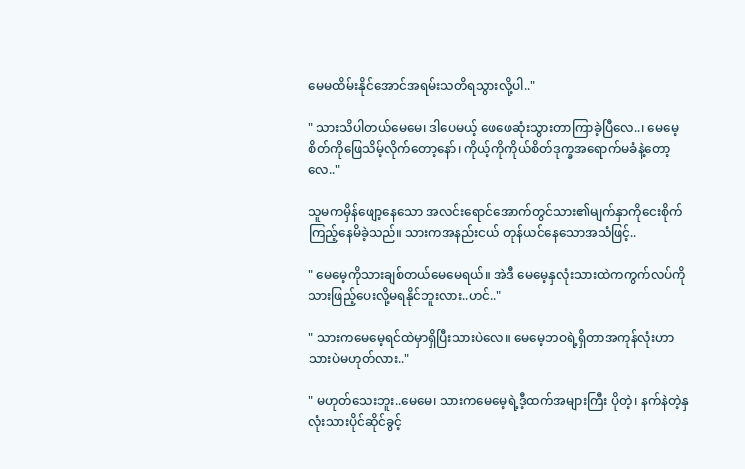မေမထိမ်းနိုင်အောင်အရမ်းသတိရသွားလို့ပါ.."

" သားသိပါတယ်မေမေ၊ ဒါပေမယ့် ဖေဖေဆုံးသွားတာကြာခဲ့ပြီလေ..၊ မေမေ့စိတ်ကိုဖြေသိမ့်လိုက်တော့နော်၊ ကိုယ့်ကိုကိုယ်စိတ်ဒုက္ခအရောက်မခံနဲ့တော့လေ.."

သူမကမှိန်ဖျော့နေသော အလင်းရောင်အောက်တွင်သား၏မျက်နှာကိုငေးစိုက်ကြည့်နေမိခဲ့သည်။ သားကအနည်းငယ် တုန်ယင်နေသောအသံဖြင့်..

" မေမေ့ကိုသားချစ်တယ်မေမေရယ်။ အဲဒီ မေမေ့နှလုံးသားထဲကကွက်လပ်ကို သားဖြည့်ပေးလို့မရနိုင်ဘူးလား..ဟင်.."

" သားကမေမေ့ရင်ထဲမှာရှိပြီးသားပဲလေ။ မေမေ့ဘဝရဲ့ရှိတာအကုန်လုံးဟာ သားပဲမဟုတ်လား.."

" မဟုတ်သေးဘူး..မေမေ၊ သားကမေမေ့ရဲ့ဒီ့ထက်အများကြီး ပိုတဲ့၊ နက်နဲတဲ့နှလုံးသားပိုင်ဆိုင်ခွင့်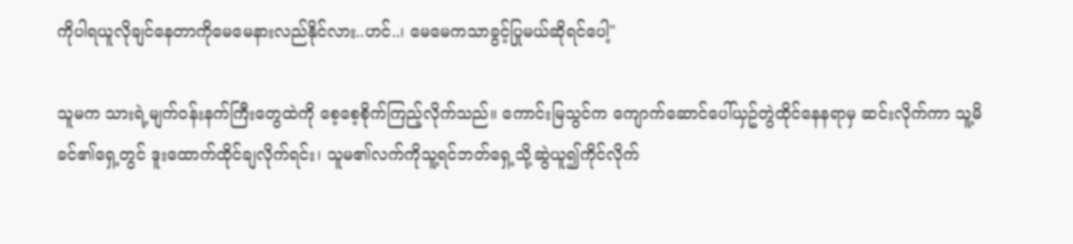ကိုပါရယူလိုချင်နေတာကိုမေမေနားလည်နိုင်လား..ဟင်..၊ မေမေကသာခွင့်ပြုမယ်ဆိုရင်ပေါ့"

သူမက သားရဲ့မျက်ဝန်းနက်ကြီးတွေထဲကို စေ့စေ့စိုက်ကြည့်လိုက်သည်။ ကောင်းမြသွင်က ကျောက်ဆောင်ပေါ်ယှဥ်တွဲထိုင်နေနရာမှ ဆင်းလိုက်ကာ သူ့မိခင်၏ရှေ့တွင် ဒူးထောက်ထိုင်ချလိုက်ရင်း၊ သူမ၏လက်ကိုသူ့ရင်ဘတ်ရှေ့သို့ဆွဲယူ၍ကိုင်လိုက်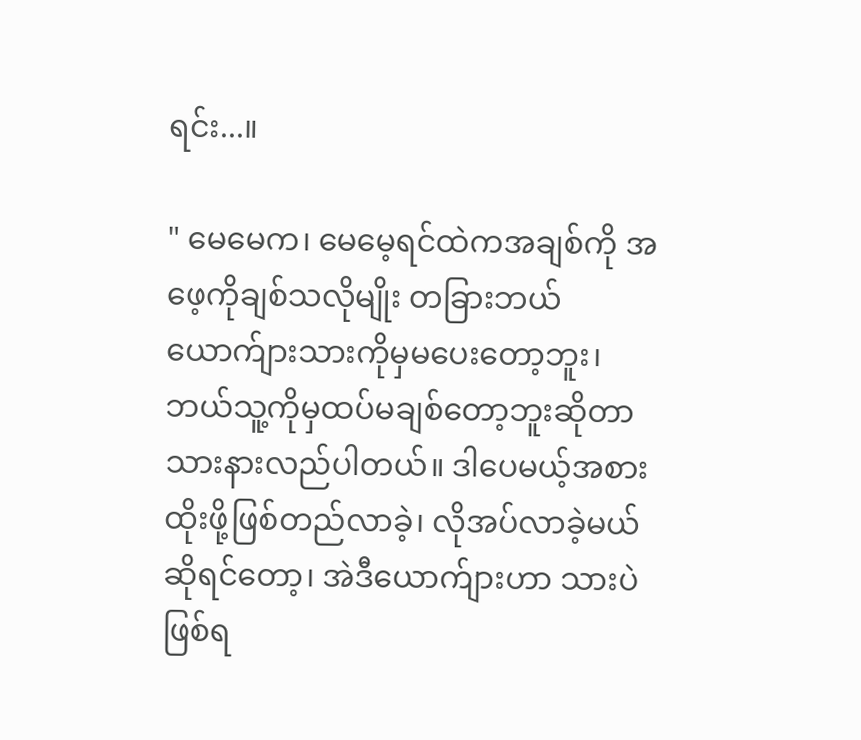ရင်း...။

" မေမေက၊ မေမေ့ရင်ထဲကအချစ်ကို အဖေ့ကိုချစ်သလိုမျိုး တခြားဘယ်ယောက်ျားသားကိုမှမပေးတော့ဘူး၊ ဘယ်သူ့ကိုမှထပ်မချစ်တော့ဘူးဆိုတာသားနားလည်ပါတယ်။ ဒါပေမယ့်အစားထိုးဖို့ဖြစ်တည်လာခဲ့၊ လိုအပ်လာခဲ့မယ်ဆိုရင်တော့၊ အဲဒီယောက်ျားဟာ သားပဲဖြစ်ရ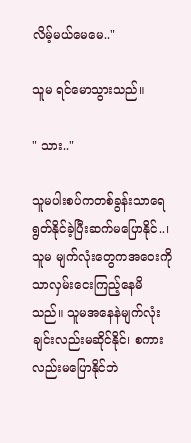လိမ့်မယ်မေမေ.."

သူမ ရင်မောသွားသည်။

" သား.."

သူမပါးစပ်ကတစ်ခွန်းသာရေရွတ်နိုင်ခဲ့ပြီးဆက်မပြောနိုင်..၊ သူမ မျက်လုံးတွေကအဝေးကိုသာလှမ်းငေးကြည့်နေမိသည်။ သူမအနေနဲမျက်လုံးချင်းလည်းမဆိုင်နိုင်၊ စကားလည်းမပြောနိုင်ဘဲ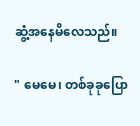ဆွံ့အနေမိလေသည်။

" မေမေ၊ တစ်ခုခုပြော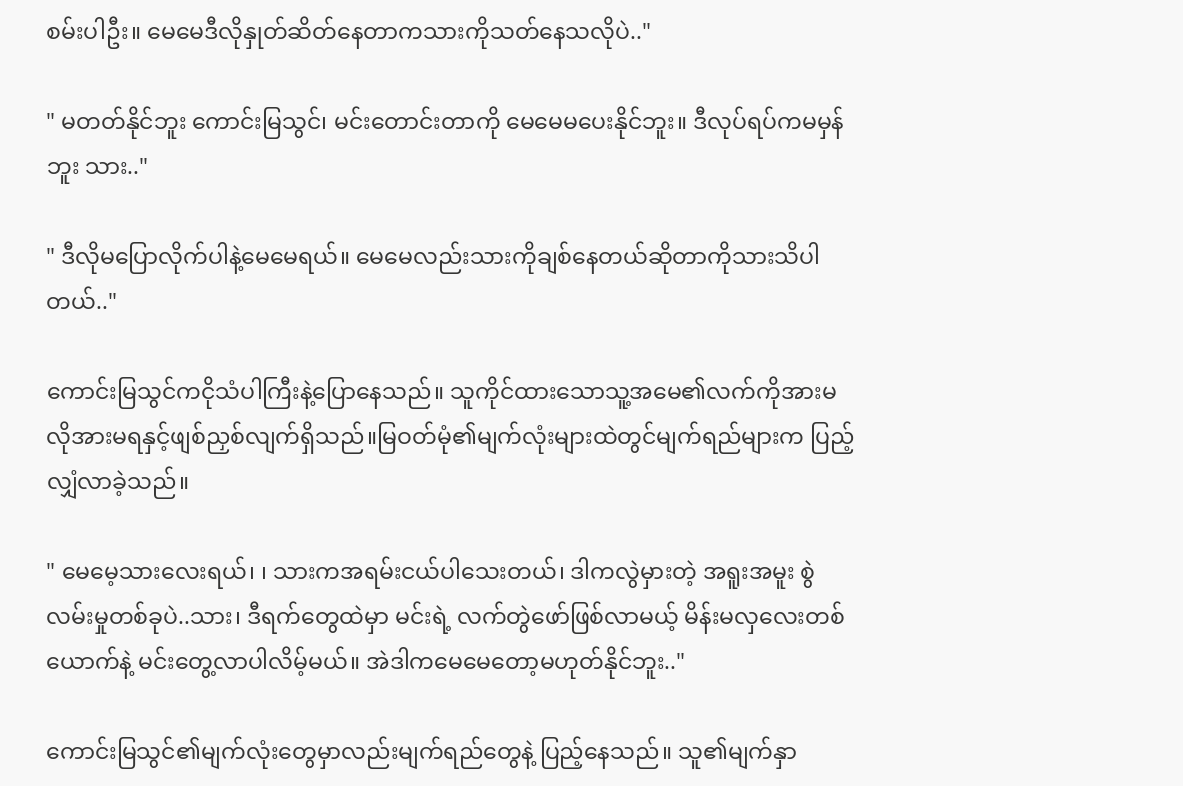စမ်းပါဦး။ မေမေဒီလိုနှုတ်ဆိတ်နေတာကသားကိုသတ်နေသလိုပဲ.."

" မတတ်နိုင်ဘူး ကောင်းမြသွင်၊ မင်းတောင်းတာကို မေမေမပေးနိုင်ဘူး။ ဒီလုပ်ရပ်ကမမှန်ဘူး သား.."

" ဒီလိုမပြောလိုက်ပါနဲ့မေမေရယ်။ မေမေလည်းသားကိုချစ်နေတယ်ဆိုတာကိုသားသိပါတယ်.."

ကောင်းမြသွင်ကငိုသံပါကြီးနဲ့ပြောနေသည်။ သူကိုင်ထားသောသူ့အမေ၏လက်ကိုအားမလိုအားမရနှင့်ဖျစ်ညှစ်လျက်ရှိသည်။မြဝတ်မုံ၏မျက်လုံးများထဲတွင်မျက်ရည်များက ပြည့်လျှံလာခဲ့သည်။

" မေမေ့သားလေးရယ်၊ ၊ သားကအရမ်းငယ်ပါသေးတယ်၊ ဒါကလွဲမှားတဲ့ အရူးအမူး စွဲလမ်းမှုတစ်ခုပဲ..သား၊ ဒီရက်တွေထဲမှာ မင်းရဲ့ လက်တွဲဖော်ဖြစ်လာမယ့် မိန်းမလှလေးတစ်ယောက်နဲ့ မင်းတွေ့လာပါလိမ့်မယ်။ အဲဒါကမေမေတော့မဟုတ်နိုင်ဘူး.."

ကောင်းမြသွင်၏မျက်လုံးတွေမှာလည်းမျက်ရည်တွေနဲ့ ပြည့်နေသည်။ သူ၏မျက်နှာ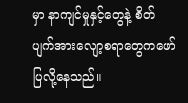မှာ နာကျင်မှုနှင့်တွေနဲ့ စိတ်ပျက်အားလျော့စရာတွေကဖော်ပြလို့နေသည်။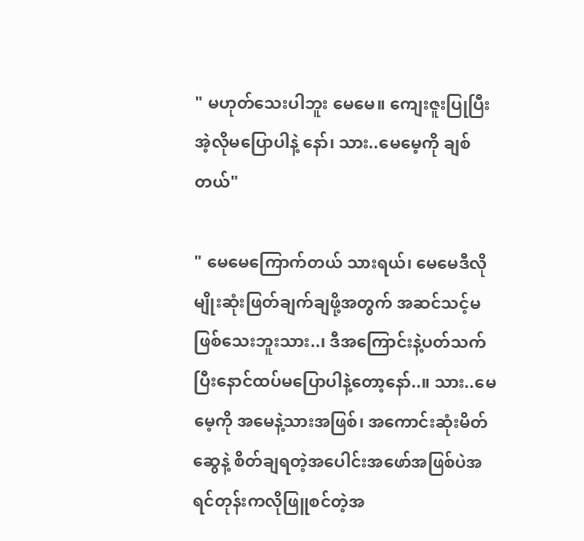" မဟုတ်သေးပါဘူး မေမေ။ ကျေးဇူးပြုပြီး အဲ့လိုမပြောပါနဲ့ နော်၊ သား..မေမေ့ကို ချစ်တယ်"

" မေမေကြောက်တယ် သားရယ်၊ မေမေဒီလိုမျိုးဆုံးဖြတ်ချက်ချဖို့အတွက် အဆင်သင့်မဖြစ်သေးဘူးသား..၊ ဒီအကြောင်းနဲ့ပတ်သက်ပြီးနောင်ထပ်မပြောပါနဲ့တော့နော်..။ သား..မေမေ့ကို အမေနဲ့သားအဖြစ်၊ အကောင်းဆုံးမိတ်ဆွေနဲ့ စိတ်ချရတဲ့အပေါင်းအဖော်အဖြစ်ပဲအရင်တုန်းကလိုဖြူစင်တဲ့အ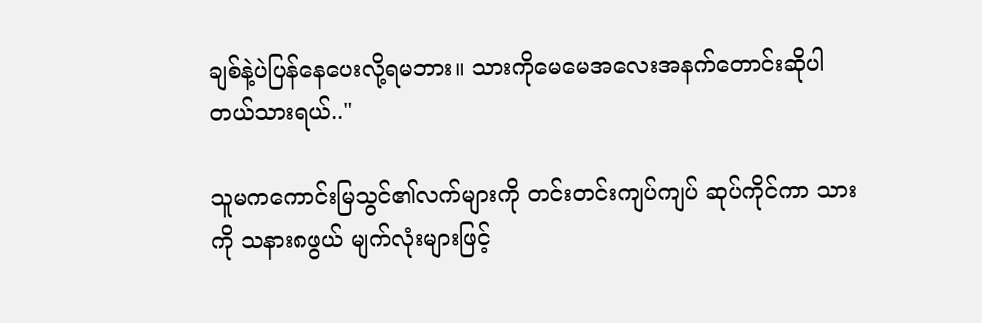ချစ်နဲ့ပဲပြန်နေပေးလို့ရမဘား။ သားကိုမေမေအလေးအနက်တောင်းဆိုပါတယ်သားရယ်.."

သူမကကောင်းမြသွင်၏လက်များကို တင်းတင်းကျပ်ကျပ် ဆုပ်ကိုင်ကာ သားကို သနား၈ဖွယ် မျက်လုံးများဖြင့်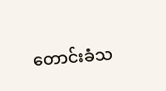တောင်းခံသ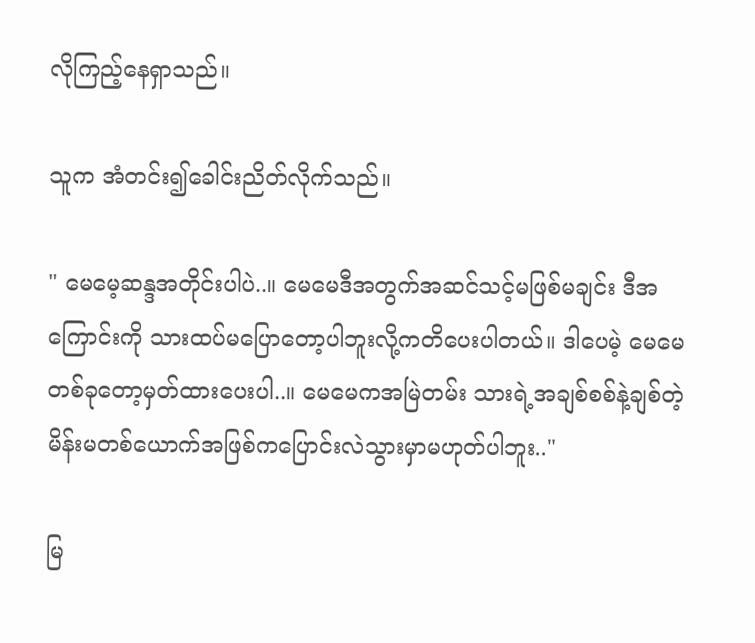လိုကြည့်နေရှာသည်။

သူက အံတင်း၍ခေါင်းညိတ်လိုက်သည်။

" မေမေ့ဆန္ဒအတိုင်းပါပဲ..။ မေမေဒီအတွက်အဆင်သင့်မဖြစ်မချင်း ဒီအကြောင်းကို သားထပ်မပြောတော့ပါဘူးလို့ကတိပေးပါတယ်။ ဒါပေမဲ့ မေမေတစ်ခုတော့မှတ်ထားပေးပါ..။ မေမေကအမြဲတမ်း သားရဲ့အချစ်စစ်နဲ့ချစ်တဲ့မိန်းမတစ်ယောက်အဖြစ်ကပြောင်းလဲသွားမှာမဟုတ်ပါဘူး.."

မြ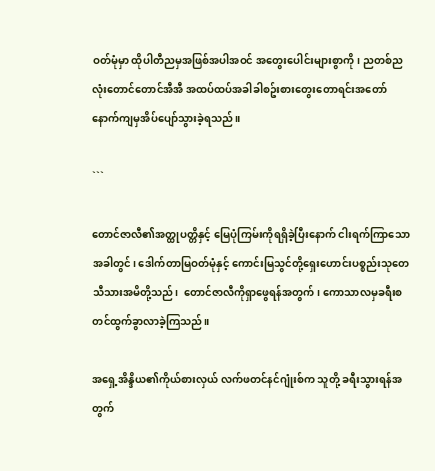ဝတ်မုံမှာ ထိုပါတီညမှအဖြစ်အပါအဝင် အတွေးပေါင်းများစွာကို၊ ညတစ်ညလုံးတောင်တောင်အီအီ အထပ်ထပ်အခါခါစဥ်းစားတွေးတောရင်းအတော်နောက်ကျမှအိပ်ပျော်သွားခဲ့ရသည်။

```

တောင်ဇာလီ၏အတ္ထုပတ္တိနှင့် မြေပုံကြမ်းကိုရရှိခဲ့ပြီးနောက် ငါးရက်ကြာသောအခါတွင်၊ ဒေါက်တာမြဝတ်မုံနှင့် ကောင်းမြသွင်တို့ရှေးဟောင်းပစ္စည်းသုတေသီသားအမိတို့သည်၊  တောင်ဇာလီကိုရှာဖွေရန်အတွက်၊ ကောသာလမှခရီးစတင်ထွက်ခွာလာခဲ့ကြသည်။

အရှေ့အိန္ဒိယ၏ကိုယ်စားလှယ် လက်ဖတင်နင်ဂျုံးစ်က သူတို့ ခရီးသွားရန်အတွက်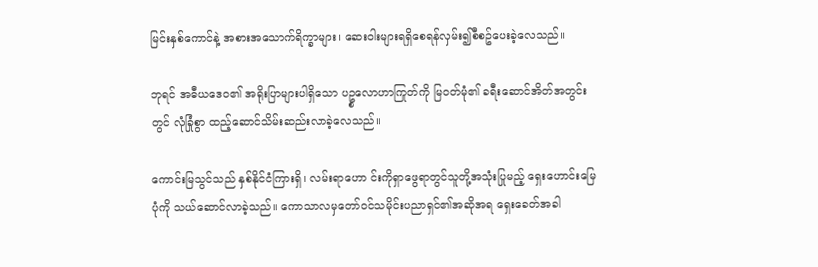မြင်းနှစ်ကောင်နဲ့ အစားအသောက်ရိက္ခာများ၊ ဆေးဝါးများရရှိစေရန်လှမ်း၍စီစဥ်ပေးခဲ့လေသည်။

ဘုရင် အဓီယဒေဝ၏ အရိုးပြာများပါရှိသော ပဥ္စလောဟာကြုတ်ကို မြဝတ်မုံ၏ ခရီးဆောင်အိတ်အတွင်းတွင် လုံခြုံစွာ ထည့်ဆောင်သိမ်းဆည်းလာခဲ့လေသည်။

ကောင်းမြသွင်သည် နှစ်နိုင်ငံကြားရှိ၊ လမ်းရာဟော င်းကိုရှာဖွေရာတွင်သူတို့အသုံးပြုမည့် ရှေးဟောင်းမြေပုံကို သယ်ဆောင်လာခဲ့သည်။ ကောသာလမှတော်ဝင်သမိုင်းပညာရှင်၏အဆိုအရ ရှေးခေတ်အခါ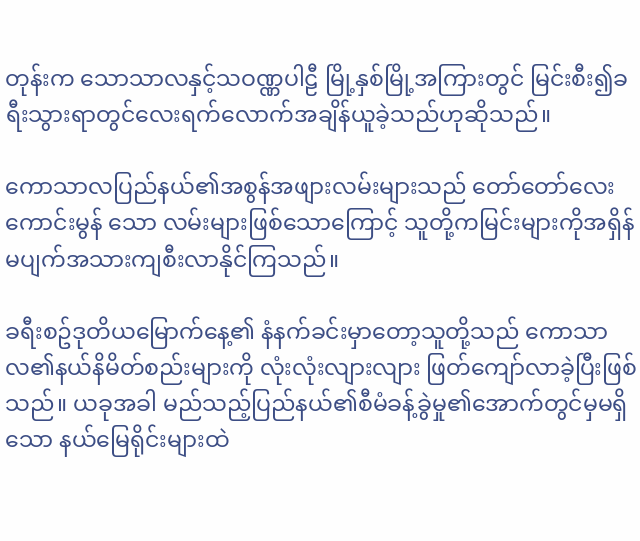တုန်းက သောသာလနှင့်သဝဏ္ဏပါဠီ မြို့နှစ်မြို့အကြားတွင် မြင်းစီး၍ခရီးသွားရာတွင်လေးရက်လောက်အချိန်ယူခဲ့သည်ဟုဆိုသည်။

ကောသာလပြည်နယ်၏အစွန်အဖျားလမ်းများသည် တော်တော်လေးကောင်းမွန် သော လမ်းများဖြစ်သောကြောင့် သူတို့ကမြင်းများကိုအရှိန်မပျက်အသားကျစီးလာနိုင်ကြသည်။

ခရီးစဥ်ဒုတိယမြောက်နေ့၏ နံနက်ခင်းမှာတော့သူတို့သည် ကောသာလ၏နယ်နိမိတ်စည်းများကို လုံးလုံးလျားလျား ဖြတ်ကျော်လာခဲ့ပြီးဖြစ်သည်။ ယခုအခါ မည်သည့်ပြည်နယ်၏စီမံခန့်ခွဲမှု၏အောက်တွင်မှမရှိသော နယ်မြေရိုင်းများထဲ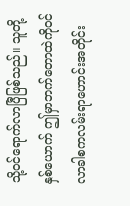သို့ဝင်ရောက်လာပြီဖြစ်သည်။ သူတို့နှစ်ယောက် ဤမှာဘက်တောထဲကိုဝင်လာခါစကလမ်းရာဟောင်းအတိုင်း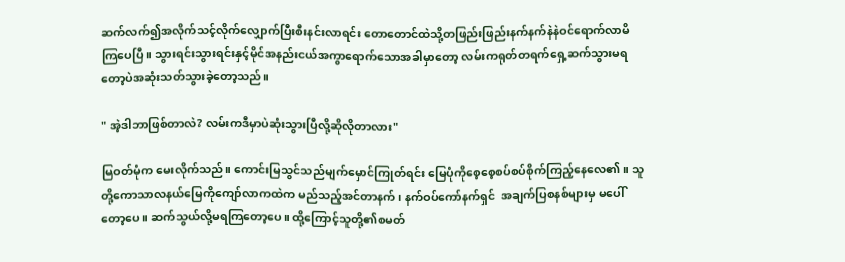ဆက်လက်၍အလိုက်သင့်လိုက်လျှောက်ပြီးစီးနင်းလာရင်း တောတောင်ထဲသို့တဖြည်းဖြည်းနက်နက်နဲနဲဝင်ရောက်လာမိကြပေပြီ။ သွားရင်းသွားရင်းနှင့်မိုင်အနည်းငယ်အကွာရောက်သောအခါမှာတော့ လမ်းကရုတ်တရက်ရှေ့ဆက်သွားမရတော့ပဲအဆုံးသတ်သွားခဲ့တော့သည်။

" အဲ့ဒါဘာဖြစ်တာလဲ? လမ်းကဒီမှာပဲဆုံးသွားပြီလို့ဆိုလိုတာလား"

မြဝတ်မုံက မေးလိုက်သည်။ ကောင်းမြသွင်သည်မျက်မှောင်ကြုတ်ရင်း မြေပုံကိုစေ့စေ့စပ်စပ်စိုက်ကြည့်နေလေ၏။ သူတို့ကောသာလနယ်မြေကိုကျော်လာကထဲက မည်သည့်အင်တာနက်၊ နက်ဝပ်ကော်နက်ရှင်  အချက်ပြစနစ်များမှ မပေါ်တော့ပေ။ ဆက်သွယ်လို့မရကြတော့ပေ။ ထို့ကြောင့်သူတို့၏စမတ်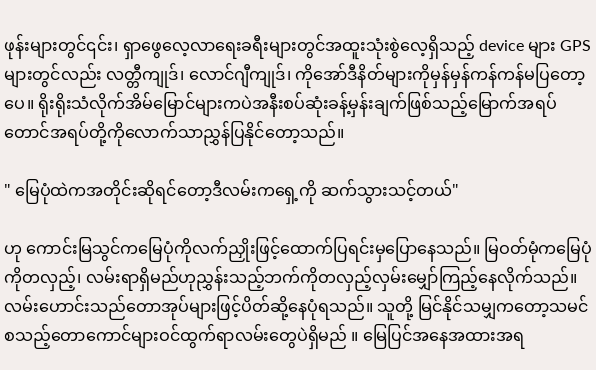ဖုန်းများတွင်၎င်း၊ ရှာဖွေလေ့လာရေးခရီးများတွင်အထူးသုံးစွဲလေ့ရှိသည့် device များ GPS များတွင်လည်း လတ္တီကျုဒ်၊ လောင်ဂျီကျုဒ်၊ ကိုအော်ဒီနိတ်များကိုမှန်မှန်ကန်ကန်မပြတော့ပေ။ ရိုးရိုးသံလိုက်အိမ်မြောင်များကပဲအနီးစပ်ဆုံးခန့်မှန်းချက်ဖြစ်သည့်မြောက်အရပ်တောင်အရပ်တို့ကိုလောက်သာညွှန်ပြနိုင်တော့သည်။

" မြေပုံထဲကအတိုင်းဆိုရင်တော့ဒီလမ်းကရှေ့ကို ဆက်သွားသင့်တယ်"

ဟု ကောင်းမြသွင်ကမြေပုံကိုလက်ညှိုးဖြင့်ထောက်ပြရင်းမှပြောနေသည်။ မြဝတ်မုံကမြေပုံကိုတလှည့်၊ လမ်းရာရှိမည်ဟုညွှန်းသည့်ဘက်ကိုတလှည့်လှမ်းမျှော်ကြည့်နေလိုက်သည်။ လမ်းဟောင်းသည်တောအုပ်များဖြင့်ပိတ်ဆို့နေပုံရသည်။ သူတို့ မြင်နိုင်သမျှကတော့သမင် စသည့်တောကောင်များဝင်ထွက်ရာလမ်းတွေပဲရှိမည် ။ မြေပြင်အနေအထားအရ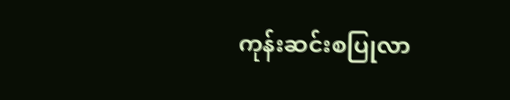ကုန်းဆင်းစပြုလာ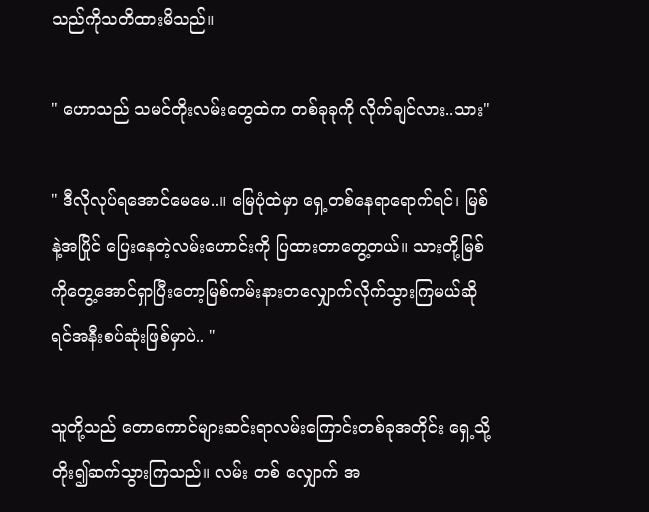သည်ကိုသတိထားမိသည်။

" ဟောသည် သမင်တိုးလမ်းတွေထဲက တစ်ခုခုကို လိုက်ချင်လား..သား"

" ဒီလိုလုပ်ရအောင်မေမေ..။ မြေပုံထဲမှာ ရှေ့တစ်နေရာရောက်ရင်၊ မြစ်နဲ့အပြိုင် ပြေးနေတဲ့လမ်းဟောင်းကို ပြထားတာတွေ့တယ်။ သားတို့မြစ်ကိုတွေ့အောင်ရှာပြီးတော့မြစ်ကမ်းနားတလျှောက်လိုက်သွားကြမယ်ဆိုရင်အနီးစပ်ဆုံးဖြစ်မှာပဲ.. "

သူတို့သည် တောကောင်များဆင်းရာလမ်းကြောင်းတစ်ခုအတိုင်း ရှေ့သို့တိုး၍ဆက်သွားကြသည်။ လမ်း တစ် လျှောက် အ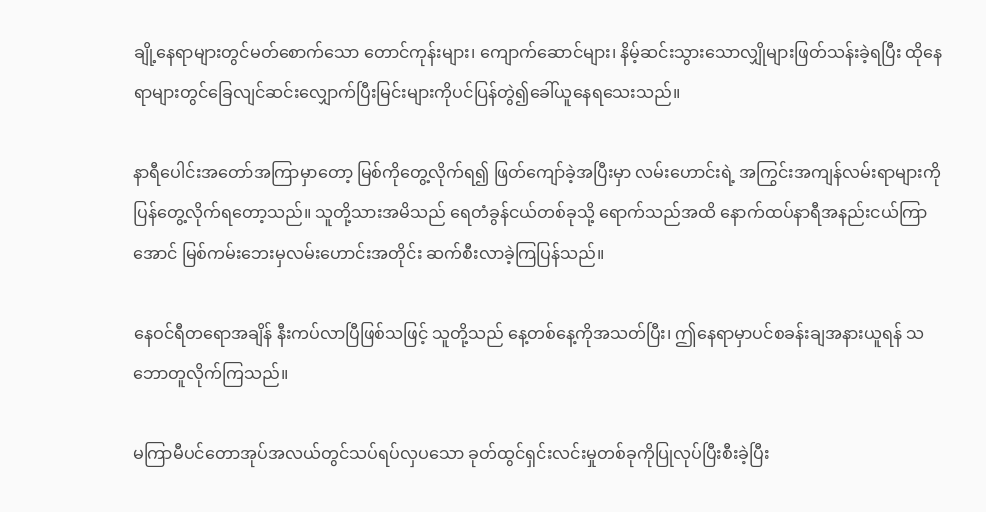ချို့နေရာများတွင်မတ်စောက်သော တောင်ကုန်းများ၊ ကျောက်ဆောင်များ၊ နိမ့်ဆင်းသွားသောလျှိုများဖြတ်သန်းခဲ့ရပြီး ထိုနေရာများတွင်ခြေလျင်ဆင်းလျှောက်ပြီးမြင်းများကိုပင်ပြန်တွဲ၍ခေါ်ယူနေရသေးသည်။

နာရီပေါင်းအတော်အကြာမှာတော့ မြစ်ကိုတွေ့လိုက်ရ၍ ဖြတ်ကျော်ခဲ့အပြီးမှာ လမ်းဟောင်းရဲ့ အကြွင်းအကျန်လမ်းရာများကို ပြန်တွေ့လိုက်ရတော့သည်။ သူတို့သားအမိသည် ရေတံခွန်ငယ်တစ်ခုသို့ ရောက်သည်အထိ နောက်ထပ်နာရီအနည်းငယ်ကြာအောင် မြစ်ကမ်းဘေးမှလမ်းဟောင်းအတိုင်း ဆက်စီးလာခဲ့ကြပြန်သည်။

နေဝင်ရီတရောအချိန် နီးကပ်လာပြီဖြစ်သဖြင့် သူတို့သည် နေ့တစ်နေ့ကိုအသတ်ပြီး၊ ဤနေရာမှာပင်စခန်းချအနားယူရန် သဘောတူလိုက်ကြသည်။

မကြာမီပင်တောအုပ်အလယ်တွင်သပ်ရပ်လှပသော ခုတ်ထွင်ရှင်းလင်းမှုတစ်ခုကိုပြုလုပ်ပြီးစီးခဲ့ပြီး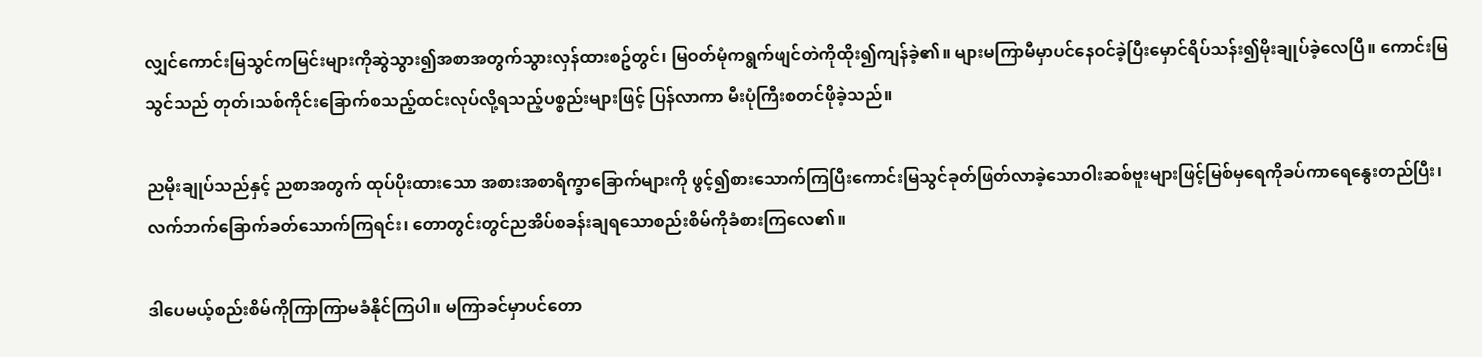လျှင်ကောင်းမြသွင်ကမြင်းများကိုဆွဲသွား၍အစာအတွက်သွားလှန်ထားစဥ်တွင်၊ မြဝတ်မုံကရွက်ဖျင်တဲကိုထိုး၍ကျန်ခဲ့၏။ များမကြာမီမှာပင်နေဝင်ခဲ့ပြီးမှောင်ရိပ်သန်း၍မိုးချုပ်ခဲ့လေပြီ။ ကောင်းမြသွင်သည် တုတ်၊သစ်ကိုင်းခြောက်စသည့်ထင်းလုပ်လို့ရသည့်ပစ္စည်းများဖြင့် ပြန်လာကာ မီးပုံကြီးစတင်ဖိုခဲ့သည်။

ညမိုးချုပ်သည်နှင့် ညစာအတွက် ထုပ်ပိုးထားသော အစားအစာရိက္ခာခြောက်များကို ဖွင့်၍စားသောက်ကြပြီးကောင်းမြသွင်ခုတ်ဖြတ်လာခဲ့သောဝါးဆစ်ဗူးများဖြင့်မြစ်မှရေကိုခပ်ကာရေနွေးတည်ပြီး၊ လက်ဘက်ခြောက်ခတ်သောက်ကြရင်း၊ တောတွင်းတွင်ညအိပ်စခန်းချရသောစည်းစိမ်ကိုခံစားကြလေ၏။

ဒါပေမယ့်စည်းစိမ်ကိုကြာကြာမခံနိုင်ကြပါ။ မကြာခင်မှာပင်တော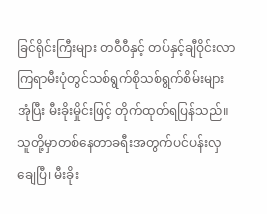ခြင်ရိုင်းကြီးများ တဝီဝီနှင့် တပ်နှင့်ချီဝိုင်းလာကြရာမီးပုံတွင်သစ်ရွက်စိုသစ်ရွက်စိမ်းများအုံပြီး မီးခိုးမှိုင်းဖြင့် တိုက်ထုတ်ရပြန်သည်။ သူတို့မှာတစ်နေတာခရီးအတွက်ပင်ပန်းလှချေပြီ၊ မီးခိုး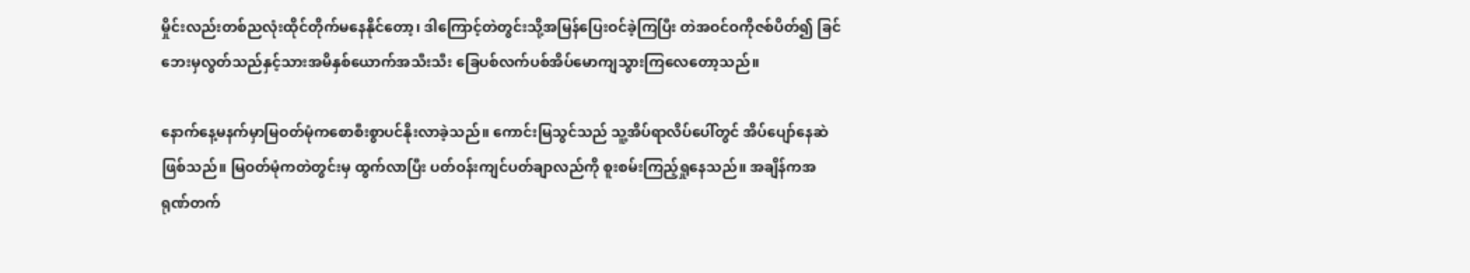မှိုင်းလည်းတစ်ညလုံးထိုင်တိုက်မနေနိုင်တော့၊ ဒါကြောင့်တဲတွင်းသို့အမြန်ပြေးဝင်ခဲ့ကြပြီး တဲအဝင်ဝကိုဇစ်ပိတ်၍ ခြင်ဘေးမှလွတ်သည်နှင့်သားအမိနှစ်ယောက်အသီးသီး ခြေပစ်လက်ပစ်အိပ်မောကျသွားကြလေတော့သည်။

နောက်နေ့မနက်မှာမြဝတ်မုံကစောစီးစွာပင်နိုးလာခဲ့သည်။ ကောင်းမြသွင်သည် သူ့အိပ်ရာလိပ်ပေါ်တွင် အိပ်ပျော်နေဆဲဖြစ်သည်။ မြဝတ်မုံကတဲတွင်းမှ ထွက်လာပြီး ပတ်ဝန်းကျင်ပတ်ချာလည်ကို စူးစမ်းကြည့်ရှုနေသည်။ အချိန်ကအရုဏ်တက်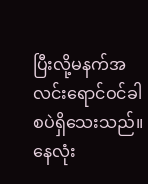ပြီးလို့မနက်အလင်းရောင်ဝင်ခါစပဲရှိသေးသည်။ နေလုံး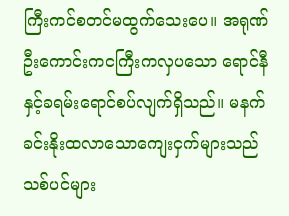ကြီးကင်စတင်မထွက်သေးပေ။ အရုဏ်ဦးကောင်းကငကြီးကလှပသော ရောင်နီနှင့်ခရမ်းရောင်စပ်လျက်ရှိသည်။ မနက်ခင်းနိုးထလာသောကျေးငှက်များသည် သစ်ပင်များ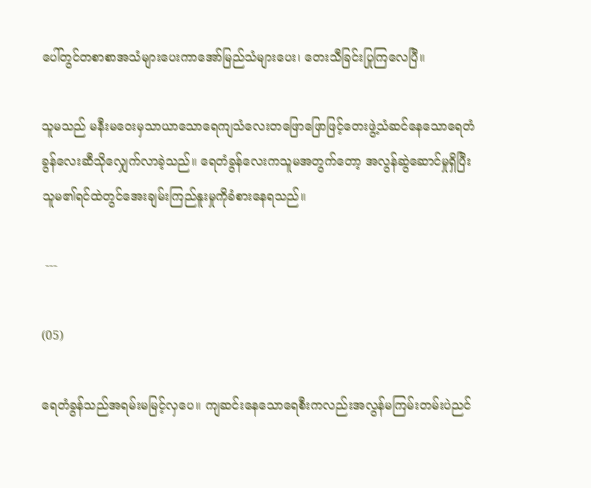ပေါ်တွင်တစာစာအသံများပေးကာအော်မြည်သံများပေး၊ တေးသီခြင်းပြုကြလေပြီ။

သူမသည် မနီးမဝေးမှသာယာသောရေကျသံလေးတဖြောဖြောဖြင့်တေးဖွဲ့သံဆင်နေသောရေတံခွန်လေးဆီသိုလျှေက်လာခဲ့သည်။ ရေတံခွန်လေးကသူမအတွက်တော့ အလွန်ဆွဲဆောင်မှုရှိပြီးသူမ၏ရင်ထဲတွင်အေးချမ်းကြည်နူးမှုကိုခံစားနေရသည်။

 ---

(05)

ရေတံခွန်သည်အရမ်းမမြင့်လှပေ။ ကျဆင်းနေသောရေစီးကလည်းအလွန်မကြမ်းတမ်းပဲညင်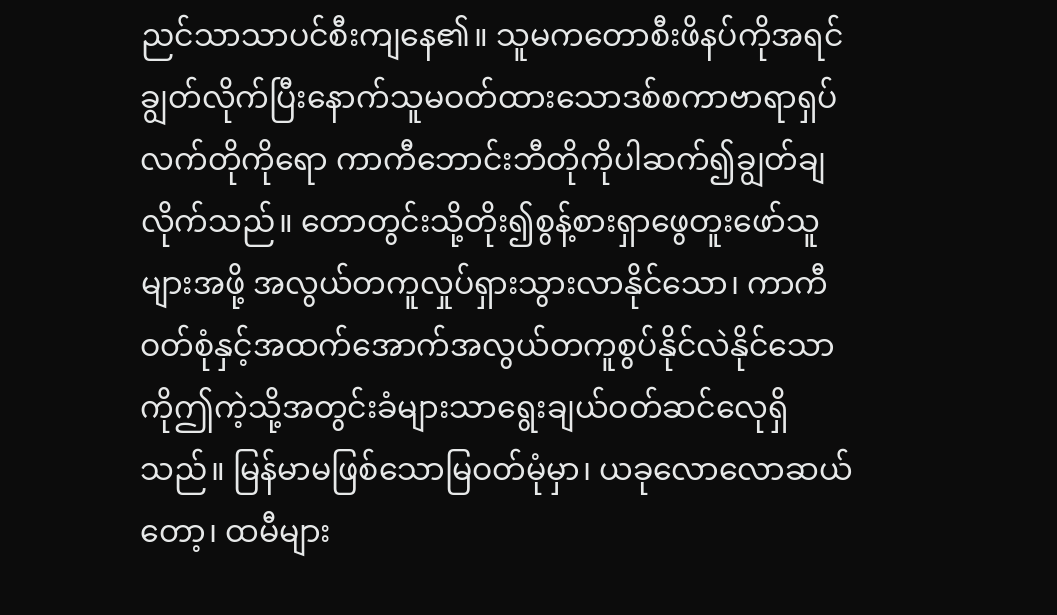ညင်သာသာပင်စီးကျနေ၏။ သူမကတောစီးဖိနပ်ကိုအရင်ချွတ်လိုက်ပြီးနောက်သူမဝတ်ထားသောဒစ်စကာဗာရာရှပ်လက်တိုကိုရော ကာကီဘောင်းဘီတိုကိုပါဆက်၍ချွတ်ချလိုက်သည်။ တောတွင်းသို့တိုး၍စွန့်စားရှာဖွေတူးဖော်သူများအဖို့ အလွယ်တကူလှုပ်ရှားသွားလာနိုင်သော၊ ကာကီဝတ်စုံနှင့်အထက်အောက်အလွယ်တကူစွပ်နိုင်လဲနိုင်သောကိုဤကဲ့သို့အတွင်းခံများသာရွေးချယ်ဝတ်ဆင်လေုရှိသည်။ မြန်မာမဖြစ်သောမြဝတ်မုံမှာ၊ ယခုလောလောဆယ်တော့၊ ထမီများ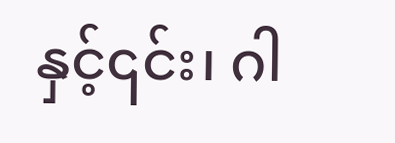နှင့်၎င်း၊ ဂါ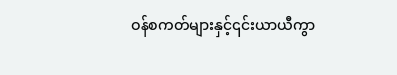ဝန်စကတ်များနှင့်၎င်းယာယီကွာ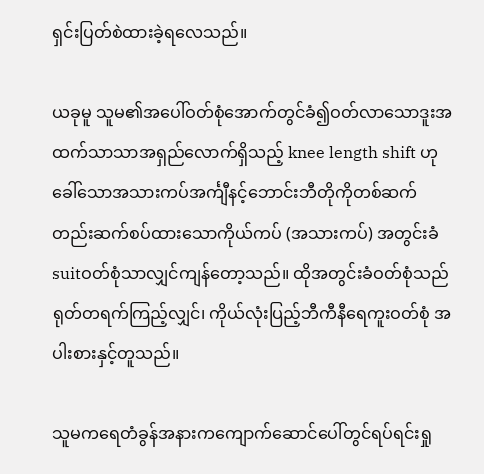ရှင်းပြတ်စဲထားခဲ့ရလေသည်။

ယခုမူ သူမ၏အပေါ်ဝတ်စုံအောက်တွင်ခံ၍ဝတ်လာသောဒူးအထက်သာသာအရှည်လောက်ရှိသည့် knee length shift ဟုခေါ်သောအသားကပ်အင်္ကျီနင့်ဘောင်းဘီတိုကိုတစ်ဆက်တည်းဆက်စပ်ထားသောကိုယ်ကပ် (အသားကပ်) အတွင်းခံ suitဝတ်စုံသာလျှင်ကျန်တော့သည်။ ထိုအတွင်းခံဝတ်စုံသည်ရုတ်တရက်ကြည့်လျှင်၊ ကိုယ်လုံးပြည့်ဘီကီနီရေကူးဝတ်စုံ အပါးစားနှင့်တူသည်။

သူမကရေတံခွန်အနားကကျောက်ဆောင်ပေါ်တွင်ရပ်ရင်းရှု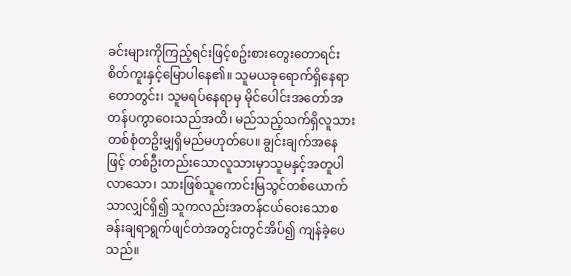ခင်းများကိုကြည့်ရင်းဖြင့်စဥ်းစားတွေးတောရင်းစိတ်ကူးနှင့်မြောပါနေ၏။ သူမယခုရောက်ရှိနေရာတောတွင်း၊ သူမရပ်နေရာမှ မိုင်ပေါင်းအတော်အတန်ပကွာဝေးသည်အထိ၊ မည်သည့်သက်ရှိလူသားတစ်စုံတဥိးမျှရှိမည်မဟုတ်ပေ။ ချွင်းချက်အနေဖြင့် တစ်ဦးတည်းသောလူသားမှာသူမနှင့်အတူပါလာသော၊ သားဖြစ်သူကောင်းမြသွင်တစ်ယောက်သာလျှင်ရှိ၍ သူကလည်းအတန်ငယ်ဝေးသောစခန်းချရာရွက်ဖျင်တဲအတွင်းတွင်အိပ်၍ ကျန်ခဲ့ပေသည်။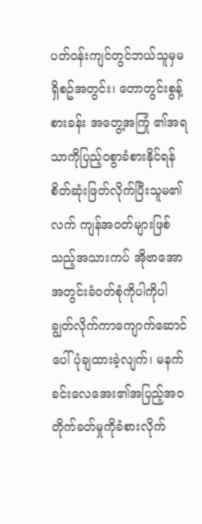ပတ်ဝန်းကျင်တွင်ဘယ်သူမှမရှိစဥ်အတွင်း၊ တောတွင်းစွန့်စားခန်း အတွေ့အကြုံ ၏အရသာကိုပြည့်ဝစွာခံစားနိုင်ရန်စိတ်ဆုံးဖြတ်လိုက်ပြီးသူမ၏လက် ကျန်အဝတ်များဖြစ်သည့်အသားကပ် အိုဗာအောအတွင်းခံဝတ်စုံကိုပါကိုပါချွတ်လိုက်ကာကျောက်ဆောင်ပေါ်ပုံချထားခဲ့လျက်၊ မနက်ခင်းလေအေး၏အပြည့်အဝတိုက်ခတ်မှုကိုခံစားလိုက်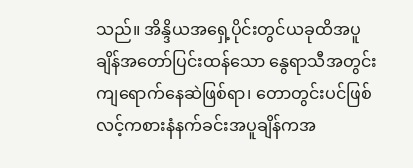သည်။ အိန္ဒိယအရှေ့ပိုင်းတွင်ယခုထိအပူချိန်အတော်ပြင်းထန်သော နွေရာသီအတွင်းကျရောက်နေဆဲဖြစ်ရာ၊ တောတွင်းပင်ဖြစ်လင့်ကစားနံနက်ခင်းအပူချိန်ကအ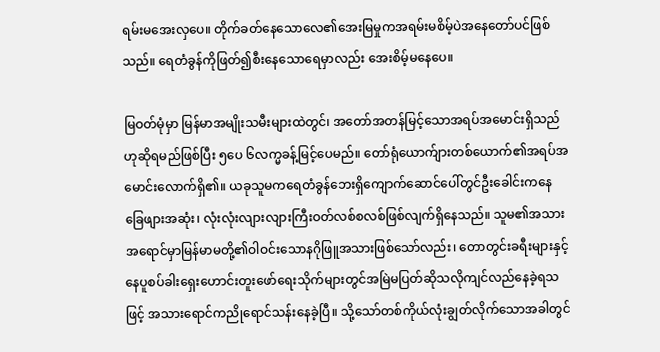ရမ်းမအေးလှပေ။ တိုက်ခတ်နေသောလေ၏အေးမြမှုကအရမ်းမစိမ့်ပဲအနေတော်ပင်ဖြစ်သည်။ ရေတံခွန်ကိုဖြတ်၍စီးနေသောရေမှာလည်း အေးစိမ့်မနေပေ။

မြဝတ်မုံမှာ မြန်မာအမျိုးသမီးများထဲတွင်၊ အတော်အတန်မြင့်သောအရပ်အမောင်းရှိသည်ဟုဆိုရမည်ဖြစ်ပြီး ၅ပေ ၆လက္မခန့်မြင့်ပေမည်။ တော်ရုံယောက်ျားတစ်ယောက်၏အရပ်အမောင်းလောက်ရှိ၏။ ယခုသူမကရေတံခွန်ဘေးရှိကျောက်ဆောင်ပေါ်တွင်ဦးခေါင်းကနေခြေဖျားအဆုံး၊ လုံးလုံးလျားလျားကြီးဝတ်လစ်စလစ်ဖြစ်လျက်ရှိနေသည်။ သူမ၏အသားအရောင်မှာမြန်မာမတို့၏ဝါဝင်းသောနဂိုဖြူအသားဖြစ်သော်လည်း၊ တောတွင်းခရီးများနှင့်နေပူစပ်ခါးရှေးဟောင်းတူးဖော်ရေးသိုက်များတွင်အမြဲမပြတ်ဆိုသလိုကျင်လည်နေခဲ့ရသဖြင့် အသားရောင်ကညိုရောင်သန်းနေခဲ့ပြီ။ သို့သော်တစ်ကိုယ်လုံးချွတ်လိုက်သောအခါတွင်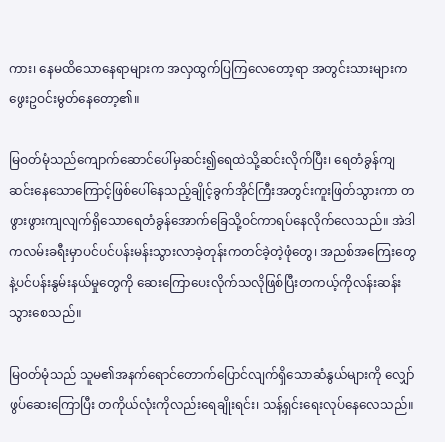ကား၊ နေမထိသောနေရာများက အလှထွက်ပြကြလေတော့ရာ အတွင်းသားများကဖွေးဥဝင်းမွတ်နေတော့၏။

မြဝတ်မုံသည်ကျောက်ဆောင်ပေါ်မှဆင်း၍ရေထဲသို့ဆင်းလိုက်ပြီး၊ ရေတံခွန်ကျဆင်းနေသောကြောင့်ဖြစ်ပေါ်နေသည့်ချိုင့်ခွက်အိုင်ကြီးအတွင်းကူးဖြတ်သွားကာ တဖွားဖွားကျလျက်ရှိသောရေတံခွန်အောက်ခြေသို့ဝင်ကာရပ်နေလိုက်လေသည်။ အဲဒါကလမ်းခရီးမှာပင်ပင်ပန်းမန်းသွားလာခဲ့တုန်းကတင်ခဲ့တဲ့ဖုံတွေ၊ အညစ်အကြေးတွေနဲ့ပင်ပန်းနွမ်းနယ်မှုတွေကို ဆေးကြောပေးလိုက်သလိုဖြစ်ပြီးတကယ့်ကိုလန်းဆန်းသွားစေသည်။

မြဝတ်မုံသည် သူမ၏အနက်ရောင်တောက်ပြောင်လျက်ရှိသောဆံနွယ်များကို လျှော်ဖွပ်ဆေးကြောပြီး တကိုယ်လုံးကိုလည်းရေချိုးရင်း၊ သန့်ရှင်းရေးလုပ်နေလေသည်။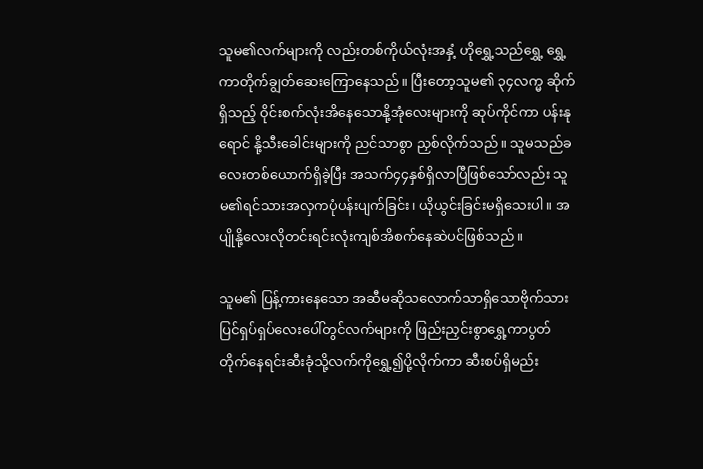သူမ၏လက်များကို လည်းတစ်ကိုယ်လုံးအနှံ့ ဟိုရွှေ့သည်ရွှေ့ ရွှေ့ကာတိုက်ချွတ်ဆေးကြောနေသည်။ ပြီးတော့သူမ၏ ၃၄လက္မ ဆိုက်ရှိသည့် ဝိုင်းစက်လုံးအိနေသောနို့အုံလေးများကို ဆုပ်ကိုင်ကာ ပန်းနုရောင် နို့သီးခေါင်းများကို ညင်သာစွာ ညှစ်လိုက်သည်။ သူမသည်ခလေးတစ်ယောက်ရှိခဲ့ပြီး အသက်၄၄နှစ်ရှိလာပြီဖြစ်သော်လည်း သူမ၏ရင်သားအလှကပုံပန်းပျက်ခြင်း၊ ယိုယွင်းခြင်းမရှိသေးပါ။ အပျိုနို့လေးလိုတင်းရင်းလုံးကျစ်အိစက်နေဆဲပင်ဖြစ်သည်။

သူမ၏ ပြန့်ကားနေသော အဆီမဆိုသလောက်သာရှိသောဗိုက်သားပြင်ရှပ်ရှပ်လေးပေါ်တွင်လက်များကို ဖြည်းညှင်းစွာရွှေ့ကာပွတ်တိုက်နေရင်းဆီးခုံသို့လက်ကိုရွှေ့၍ပို့လိုက်ကာ ဆီးစပ်ရှိမည်း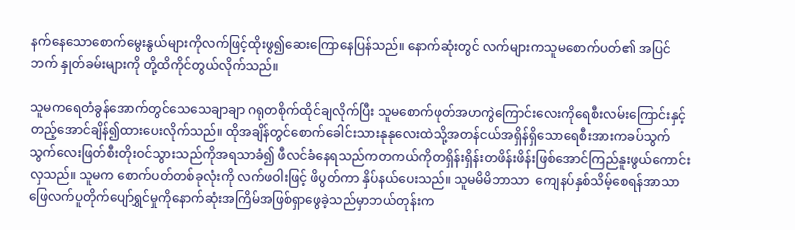နက်နေသောစောက်မွေးနွယ်များကိုလက်ဖြင့်ထိုးဖွ၍ဆေးကြောနေပြန်သည်။ နောက်ဆုံးတွင် လက်များကသူမစောက်ပတ်၏ အပြင်ဘက် နှုတ်ခမ်းများကို တို့ထိကိုင်တွယ်လိုက်သည်။

သူမကရေတံခွန်အောက်တွင်သေသေချာချာ ဂရုတစိုက်ထိုင်ချလိုက်ပြီး သူမစောက်ဖုတ်အဟကွဲကြောင်းလေးကိုရေစီးလမ်းကြောင်းနှင့်တည့်အောင်ချိန်၍ထားပေးလိုက်သည်။ ထိုအချိန်တွင်စောက်ခေါင်းသားနုနုလေးထဲသို့အတန်ငယ်အရှိန်ရှိသောရေစီးအားကခပ်သွက်သွက်လေးဖြတ်စီးတိုးဝင်သွားသည်ကိုအရသာခံ၍ ဖီလင်ခံနေရသည်ကတကယ်ကိုတရှိန်းရှိန်းတဖိန်းဖိန်းဖြစ်အောင်ကြည်နူးဖွယ်ကောင်းလှသည်။ သူမက စောက်ပတ်တစ်ခုလုံးကို လက်ဖဝါးဖြင့် ဖိပွတ်ကာ နှိပ်နယ်ပေးသည်။ သူမမိမိဘာသာ  ကျေနပ်နှစ်သိမ့်စေရန်အာသာဖြေလက်ပူတိုက်ပျော်ရွှင်မှုကိုနောက်ဆုံးအကြိမ်အဖြစ်ရှာဖွေခဲ့သည်မှာဘယ်တုန်းက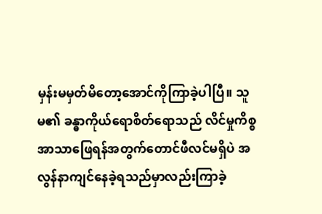မှန်းမမှတ်မိတော့အောင်ကိုကြာခဲ့ပါပြီ။ သူမ၏ ခန္ဓာကိုယ်ရောစိတ်ရောသည် လိင်မှုကိစ္စအာသာဖြေရန်အတွက်တောင်ဖီလင်မရှိပဲ အလွန်နာကျင်နေခဲ့ရသည်မှာလည်းကြာခဲ့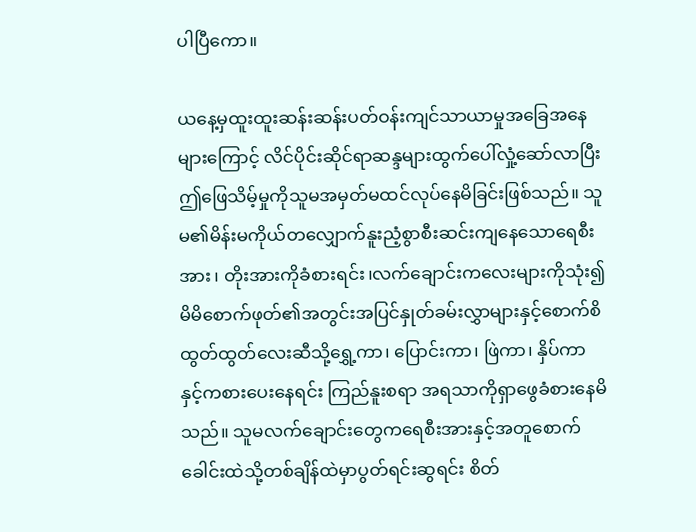ပါပြီကော။

ယနေ့မှထူးထူးဆန်းဆန်းပတ်ဝန်းကျင်သာယာမှုအခြေအနေများကြောင့် လိင်ပိုင်းဆိုင်ရာဆန္ဒများထွက်ပေါ်လှုံ့ဆော်လာပြီးဤဖြေသိမ့်မှုကိုသူမအမှတ်မထင်လုပ်နေမိခြင်းဖြစ်သည်။ သူမ၏မိန်းမကိုယ်တလျှောက်နူးညံ့စွာစီးဆင်းကျနေသောရေစီးအား၊ တိုးအားကိုခံစားရင်း၊လက်ချောင်းကလေးများကိုသုံး၍ မိမိစောက်ဖုတ်၏အတွင်းအပြင်နှုတ်ခမ်းလွှာများနှင့်စောက်စိထွတ်ထွတ်လေးဆီသို့ရွှေ့ကာ၊ ပြောင်းကာ၊ ဖြဲကာ၊ နှိပ်ကာနှင့်ကစားပေးနေရင်း ကြည်နူးစရာ အရသာကိုရှာဖွေခံစားနေမိသည်။ သူမလက်ချောင်းတွေကရေစီးအားနှင့်အတူစောက်ခေါင်းထဲသို့တစ်ချိန်ထဲမှာပွတ်ရင်းဆွရင်း စိတ်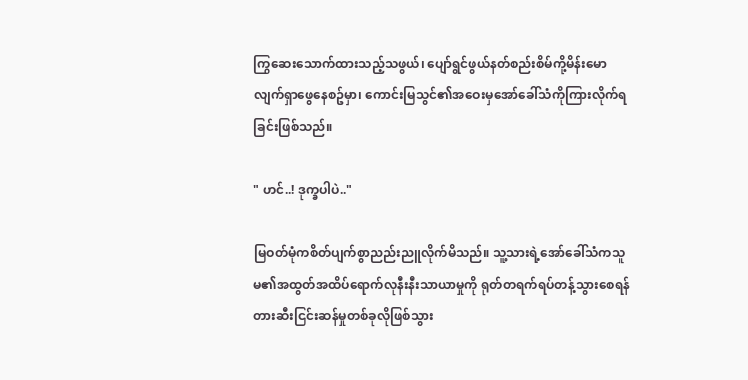ကြွဆေးသောက်ထားသည့်သဖွယ်၊ ပျော်ရွင်ဖွယ်နတ်စည်းစိမ်ကို့မိန်းမောလျက်ရှာဖွေနေစဥ်မှာ၊ ကောင်းမြသွင်၏အဝေးမှအော်ခေါ်သံကိုကြားလိုက်ရခြင်းဖြစ်သည်။

" ဟင်..! ဒုက္ခပါပဲ.."

မြဝတ်မုံကစိတ်ပျက်စွာညည်းညူလိုက်မိသည်။ သူ့သားရဲ့အော်ခေါ်သံကသူမ၏အထွတ်အထိပ်ရောက်လုနီးနီးသာယာမှုကို ရုတ်တရက်ရပ်တန့်သွားစေရန် တားဆီးငြင်းဆန်မှုတစ်ခုလိုဖြစ်သွား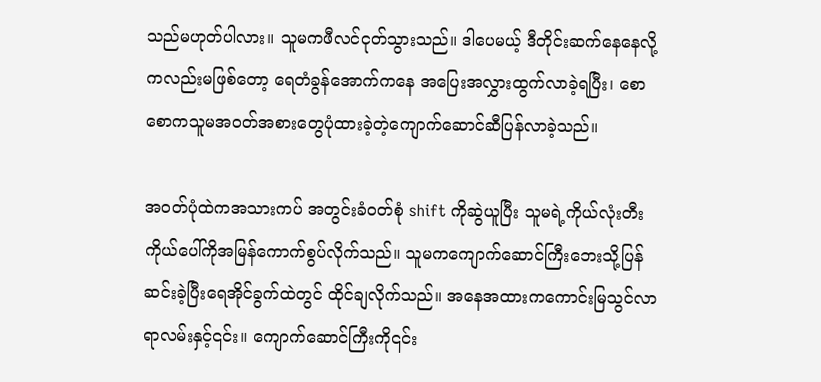သည်မဟုတ်ပါလား။ သူမကဖီလင်ငုတ်သွားသည်။ ဒါပေမယ့် ဒီတိုင်းဆက်နေနေလို့ကလည်းမဖြစ်တော့ ရေတံခွန်အောက်ကနေ အပြေးအလွှားထွက်လာခဲ့ရပြီး၊ စောစောကသူမအဝတ်အစားတွေပုံထားခဲ့တဲ့ကျောက်ဆောင်ဆီပြန်လာခဲ့သည်။

အဝတ်ပုံထဲကအသားကပ် အတွင်းခံဝတ်စုံ shift ကိုဆွဲယူပြီး သူမရဲ့ကိုယ်လုံးတီးကိုယ်ပေါ်ကိုအမြန်ကောက်စွပ်လိုက်သည်။ သူမကကျောက်ဆောင်ကြီးဘေးသို့ပြန်ဆင်းခဲ့ပြီးရေအိုင်ခွက်ထဲတွင် ထိုင်ချလိုက်သည်။ အနေအထားကကောင်းမြသွင်လာရာလမ်းနှင့်၎င်း။ ကျောက်ဆောင်ကြီးကို၎င်း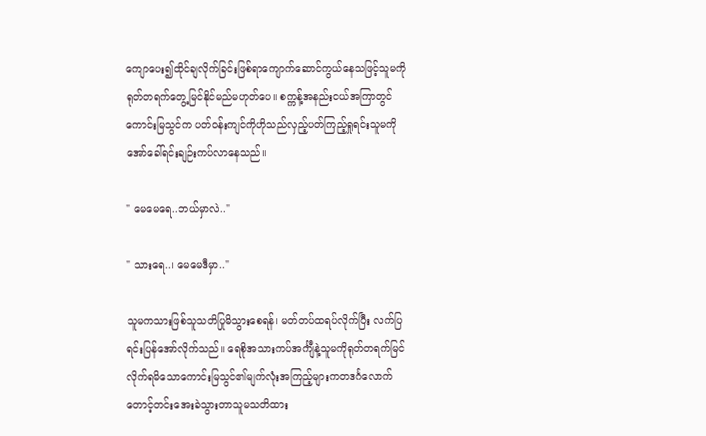ကျောပေး၍ထိုင်ချလိုက်ခြင်းဖြစ်ရာကျောက်ဆောင်ကွယ်နေသဖြင့်သူမကိုရုတ်တရက်တွေ့မြင်နိုင်မည်မဟုတ်ပေ။ စက္ကန့်အနည်းငယ်အကြာတွင်ကောင်းမြသွင်က ပတ်ဝန်းကျင်ကိုဟိုသည်လှည့်ပတ်ကြည့်ရှုရင်းသူမကိုအော်ခေါ်ရင်းချဉ်းကပ်လာနေသည်။

" မေမေရေ..ဘယ်မှာလဲ.."

" သားရေ..၊ မေမေဒီမှာ.."

သူမကသားဖြစ်သူသတိပြုမိသွားစေရန်၊ မတ်တပ်ထရပ်လိုက်ပြီး လက်ပြရင်းပြန်အော်လိုက်သည်။ ရေစိုအသားကပ်အင်္ကျီနဲ့သူမကိုရုတ်တရက်မြင်လိုက်ရမိသောကောင်းမြသွင်၏မျက်လုံးအကြည့်များကတဒင်္ဂလောက်တောင့်တင်းအေးခဲသွားတာသူမသတိထား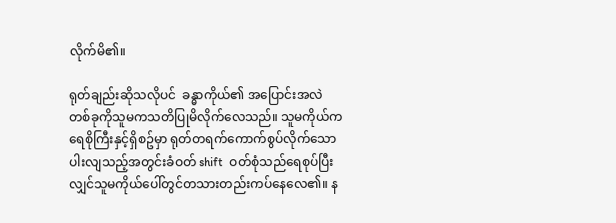လိုက်မိ၏။

ရုတ်ချည်းဆိုသလိုပင်  ခန္ဓာကိုယ်၏ အပြောင်းအလဲတစ်ခုကိုသူမကသတိပြုမိလိုက်လေသည်။ သူမကိုယ်ကရေစိုကြီးနှင့်ရှိစဥ်မှာ ရုတ်တရက်ကောက်စွပ်လိုက်သောပါးလျသည့်အတွင်းခံဝတ် shift  ဝတ်စုံသည်ရေစုပ်ပြီးလျှင်သူမကိုယ်ပေါ်တွင်တသားတည်းကပ်နေလေ၏။ န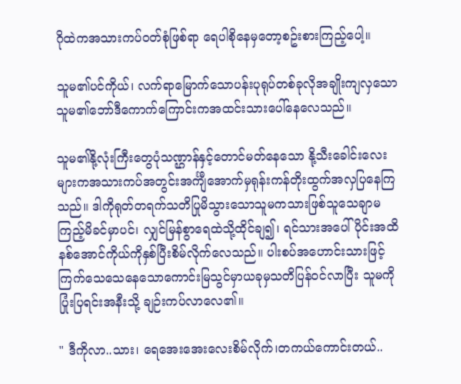ဂိုထဲကအသားကပ်ဝတ်စုံဖြစ်ရာ ရေပါစိုနေမှတော့စဥ်းစားကြည့်ပေါ့။

သူမ၏ပင်ကိုယ်၊ လက်ရာမြောက်သောပန်းပုရုပ်တစ်ခုလိုအချိုးကျလှသောသူမ၏ဘော်ဒီကောက်ကြောင်းကအထင်းသားပေါ်နေလေသည်။

သူမ၏နို့လုံးကြီးတွေပုံသဏ္ဌာန်နှင့်တောင်မတ်နေသော နို့သီးခေါင်းလေးများကအသားကပ်အတွင်းအင်္ကျီအောက်မှရုန်းကန်တိုးထွက်အလှပြနေကြသည်။ ဒါကိုရုတ်တရက်သတိပြုမိသွားသောသူမကသားဖြစ်သူသေချာမကြည့်မိခင်မှာပင်၊ လျှင်မြန်စွာရေထဲသို့ထိုင်ချ၍၊ ရင်သားအပေါ်ပိုင်းအထိနစ်အောင်ကိုယ်ကိုနှစ်ပြီးစိမ်လိုက်လေသည်။ ပါးစပ်အဟောင်းသားဖြင့်ကြက်သေသေနေသောကောင်းမြသွင်မှာယခုမှသတိပြန်ဝင်လာပြီး သူမကိုပြုံးပြရင်းအနီးသို့ ချဉ်းကပ်လာလေ၏။

" ဒီကိုလာ..သား၊ ရေအေးအေးလေးစိမ်လိုက်၊တကယ်ကောင်းတယ်..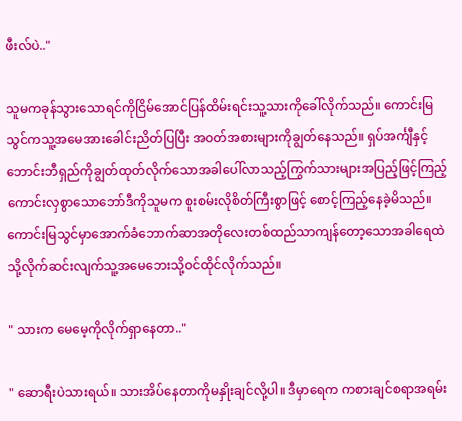ဖီးလ်ပဲ.."

သူမကခုန်သွားသောရင်ကိုငြိမ်အောင်ပြန်ထိမ်းရင်းသူ့သားကိုခေါ်လိုက်သည်။ ကောင်းမြသွင်ကသူ့အမေအားခေါင်းညိတ်ပြပြီး အဝတ်အစားများကိုချွတ်နေသည်။ ရှပ်အင်္ကျီနှင့် ဘောင်းဘီရှည်ကိုချွတ်ထုတ်လိုက်သောအခါပေါ်လာသည့်ကြွက်သားများအပြည့်ဖြင့်ကြည့်ကောင်းလှစွာသောဘော်ဒီကိုသူမက စူးစမ်းလိုစိတ်ကြီးစွာဖြင့် စောင့်ကြည့်နေခဲ့မိသည်။ ကောင်းမြသွင်မှာအောက်ခံဘောက်ဆာအတိုလေးတစ်ထည်သာကျန်တော့သောအခါရေထဲသို့လိုက်ဆင်းလျက်သူ့အမေဘေးသို့ဝင်ထိုင်လိုက်သည်။

" သားက မေမေ့ကိုလိုက်ရှာနေတာ.."

" ဆောရီးပဲသားရယ်။ သားအိပ်နေတာကိုမနှိုးချင်လို့ပါ။ ဒီမှာရေက ကစားချင်စရာအရမ်း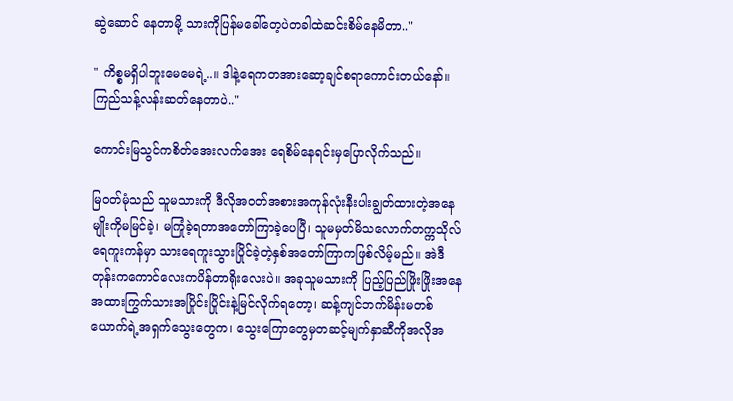ဆွဲဆောင် နေတာမို့ သားကိုပြန်မခေါ်တေ့ပဲတခါထဲဆင်းစိမ်နေမိတာ.."

" ကိစ္စမရှိပါဘူးမေမေရဲ့..။ ဒါနဲ့ရေကတအားဆော့ချင်စရာကောင်းတယ်နော်။ ကြည်သန့်လန်းဆတ်နေတာပဲ.."

ကောင်းမြသွင်ကစိတ်အေးလက်အေး ရေစိမ်နေရင်းမှပြောလိုက်သည်။

မြဝတ်မုံသည် သူမသားကို ဒီလိုအဝတ်အစားအကုန်လုံးနီးပါးချွတ်ထားတဲ့အနေမျိုးကိုမမြင်ခဲ့၊ မကြုံခဲ့ရတာအတော်ကြာခဲ့ပေပြီ၊ သူမမှတ်မိသလောက်တက္ကသိုလ်ရေကူးကန်မှာ သားရေကူးသွားပြိုင်ခဲ့တဲ့နှစ်အတော်ကြာကဖြစ်လိမ့်မည်။ အဲဒီတုန်းကကောင်လေးကပိန်တာရိုးလေးပဲ။ အခုသူမသားကို ပြည့်ပြည်ဖြိုးဖြိုးအနေအထားကြွက်သားအပြိုင်းပြိုင်းနဲ့မြင်လိုက်ရတော့၊ ဆန့်ကျင်ဘက်မိန်းမတစ်ယောက်ရဲ့အရှက်သွေးတွေက၊ သွေးကြောတွေမှတဆင့်မျက်နှာဆီကိုအလိုအ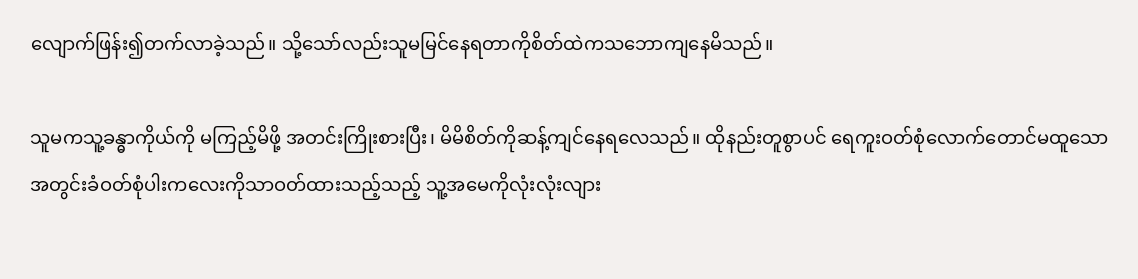လျောက်ဖြန်း၍တက်လာခဲ့သည်။ သို့သော်လည်းသူမမြင်နေရတာကိုစိတ်ထဲကသဘောကျနေမိသည်။

သူမကသူ့ခန္ဓာကိုယ်ကို မကြည့်မိဖို့ အတင်းကြိုးစားပြီး၊ မိမိစိတ်ကိုဆန့်ကျင်နေရလေသည်။ ထိုနည်းတူစွာပင် ရေကူးဝတ်စုံလောက်တောင်မထူသောအတွင်းခံဝတ်စုံပါးကလေးကိုသာဝတ်ထားသည့်သည့် သူ့အမေကိုလုံးလုံးလျား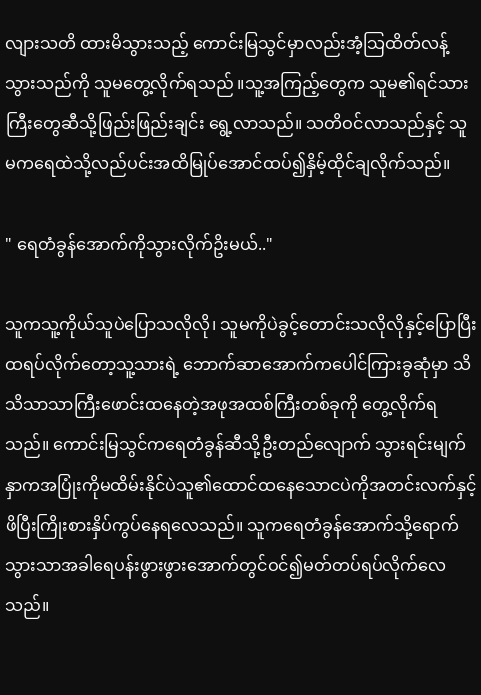လျားသတိ ထားမိသွားသည့် ကောင်းမြသွင်မှာလည်းအံ့သြထိတ်လန့်သွားသည်ကို သူမတွေ့လိုက်ရသည် ။သူ့အကြည့်တွေက သူမ၏ရင်သားကြီးတွေဆီသို့ဖြည်းဖြည်းချင်း ရွေ့လာသည်။ သတိဝင်လာသည်နှင့် သူမကရေထဲသို့လည်ပင်းအထိမြုပ်အောင်ထပ်၍နှိမ့်ထိုင်ချလိုက်သည်။

" ရေတံခွန်အောက်ကိုသွားလိုက်ဥိးမယ်.."

သူကသူ့ကိုယ်သူပဲပြောသလိုလို၊ သူမကိုပဲခွင့်တောင်းသလိုလိုနှင့်ပြောပြီးထရပ်လိုက်တော့သူ့သားရဲ့ ဘောက်ဆာအောက်ကပေါင်ကြားခွဆုံမှာ သိသိသာသာကြီးဖောင်းထနေတဲ့အဖုအထစ်ကြီးတစ်ခုကို တွေ့လိုက်ရသည်။ ကောင်းမြသွင်ကရေတံခွန်ဆီသို့ဦးတည်လျောက် သွားရင်းမျက်နှာကအပြုံးကိုမထိမ်းနိုင်ပဲသူ၏ထောင်ထနေသောငပဲကိုအတင်းလက်နှင့်ဖိပြီးကြိုးစားနှိပ်ကွပ်နေရလေသည်။ သူကရေတံခွန်အောက်သို့ရောက်သွားသာအခါရေပန်းဖွားဖွားအောက်တွင်ဝင်၍မတ်တပ်ရပ်လိုက်လေသည်။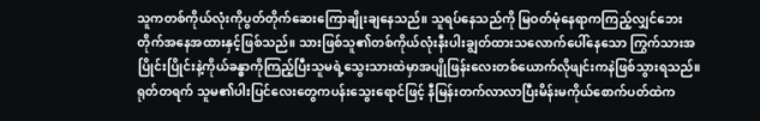သူကတစ်ကိုယ်လုံးကိုပွတ်တိုက်ဆေးကြောချိုးချနေသည်။ သူရပ်နေသည်ကို မြဝတ်မုံနေရာကကြည့်လျှင်ဘေးတိုက်အနေအထားနှင့်ဖြစ်သည်။ သားဖြစ်သူ၏တစ်ကိုယ်လုံးနီးပါးချွတ်ထားသလောက်ပေါ်နေသော ကြွက်သားအပြိုင်းပြိုင်းနဲ့ကိုယ်ခန္ဓာကိုကြည့်ပြီးသူမရဲ့သွေးသားထဲမှာအပျိုဖြန်းလေးတစ်ယောက်လိုဖျင်းကနဲဖြစ်သွားရသည်။ ရုတ်တရက် သူမ၏ပါးပြင်လေးတွေကပန်းသွေးရောင်ဖြင့် နီမြန်းတက်လာလာပြီးမိန်းမကိုယ်စောက်ပတ်ထဲက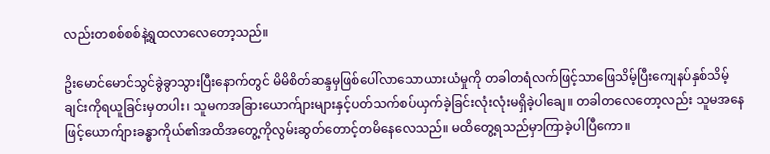လည်းတစစ်စစ်နဲ့ရွထလာလေတော့သည်။

ဥိးမောင်မောင်သွင်ခွဲခွာသွားပြီးနောက်တွင် မိမိစိတ်ဆန္ဒမှဖြစ်ပေါ်လာသောယားယံမှုကို တခါတရံလက်ဖြင့်သာဖြေသိမ့်ပြီးကျေနပ်နှစ်သိမ့်ချင်းကိုရယူခြင်းမှတပါး၊ သူမကအခြားယောက်ျားများနှင့်ပတ်သက်စပ်ယှက်ခဲ့ခြင်းလုံးလုံးမရှိခဲ့ပါချေ။ တခါတလေတော့လည်း သူမအနေဖြင့်ယောက်ျားခန္ဓာကိုယ်၏အထိအတွေ့ကိုလွမ်းဆွတ်တောင့်တမိနေလေသည်။ မထိတွေ့ရသည်မှာကြာခဲ့ပါပြီကော။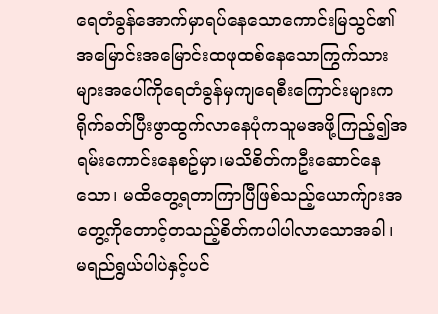ရေတံခွန်အောက်မှာရပ်နေသောကောင်းမြသွင်၏အမြောင်းအမြောင်းထဖုထစ်နေသောကြွက်သားများအပေါ်ကိုရေတံခွန်မှကျရေစီးကြောင်းများကရိုက်ခတ်ပြီးဖွာထွက်လာနေပုံကသူမအဖို့ကြည့်၍အရမ်းကောင်းနေစဥ်မှာ၊မသိစိတ်ကဦးဆောင်နေသော၊ မထိတွေ့ရတာကြာပြီဖြစ်သည့်ယောက်ျားအတွေ့ကိုတောင့်တသည့်စိတ်ကပါပါလာသောအခါ၊ မရည်ရွယ်ပါပဲနှင့်ပင်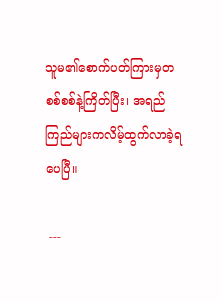သူမ၏စောက်ပတ်ကြားမှတစစ်စစ်နဲ့ကြိတ်ပြီး၊ အရည်ကြည်များကလိမ့်ထွက်လာခဲ့ရပေပြီ။

 ---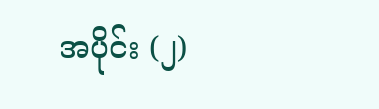အပိုင်း (၂)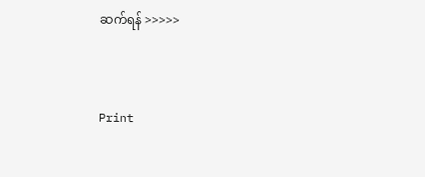ဆက်ရန် >>>>>



Print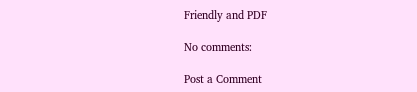Friendly and PDF

No comments:

Post a Comment